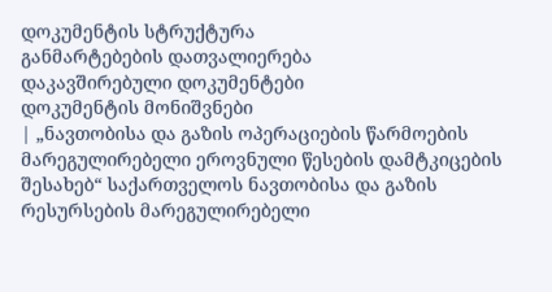დოკუმენტის სტრუქტურა
განმარტებების დათვალიერება
დაკავშირებული დოკუმენტები
დოკუმენტის მონიშვნები
| „ნავთობისა და გაზის ოპერაციების წარმოების მარეგულირებელი ეროვნული წესების დამტკიცების შესახებ“ საქართველოს ნავთობისა და გაზის რესურსების მარეგულირებელი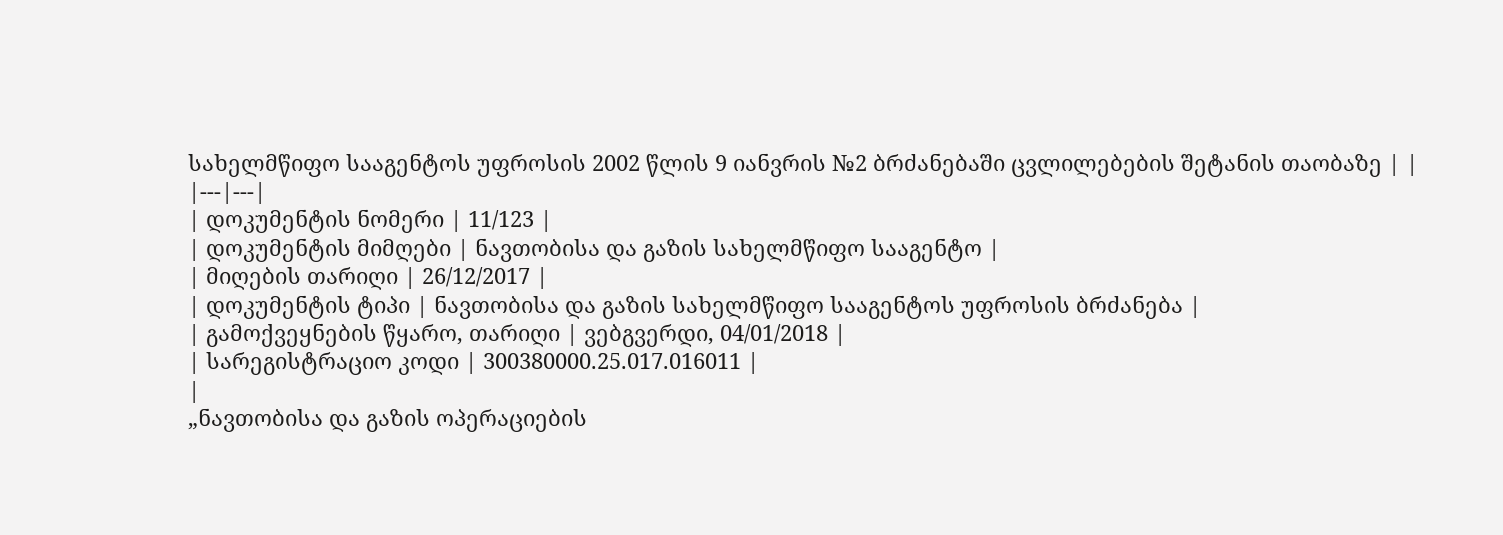სახელმწიფო სააგენტოს უფროსის 2002 წლის 9 იანვრის №2 ბრძანებაში ცვლილებების შეტანის თაობაზე | |
|---|---|
| დოკუმენტის ნომერი | 11/123 |
| დოკუმენტის მიმღები | ნავთობისა და გაზის სახელმწიფო სააგენტო |
| მიღების თარიღი | 26/12/2017 |
| დოკუმენტის ტიპი | ნავთობისა და გაზის სახელმწიფო სააგენტოს უფროსის ბრძანება |
| გამოქვეყნების წყარო, თარიღი | ვებგვერდი, 04/01/2018 |
| სარეგისტრაციო კოდი | 300380000.25.017.016011 |
|
„ნავთობისა და გაზის ოპერაციების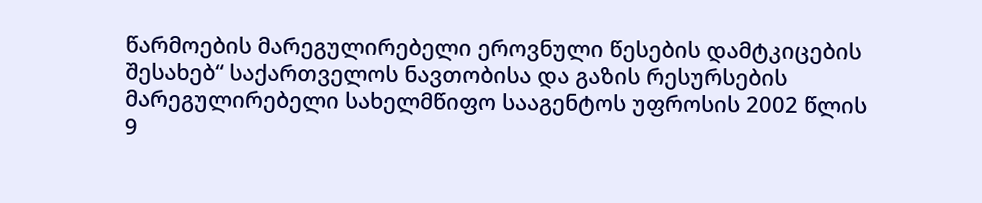წარმოების მარეგულირებელი ეროვნული წესების დამტკიცების შესახებ“ საქართველოს ნავთობისა და გაზის რესურსების მარეგულირებელი სახელმწიფო სააგენტოს უფროსის 2002 წლის 9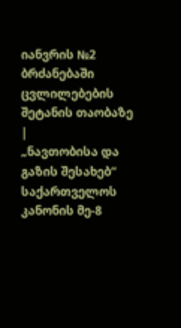იანვრის №2 ბრძანებაში ცვლილებების შეტანის თაობაზე
|
„ნავთობისა და გაზის შესახებ“ საქართველოს კანონის მე-8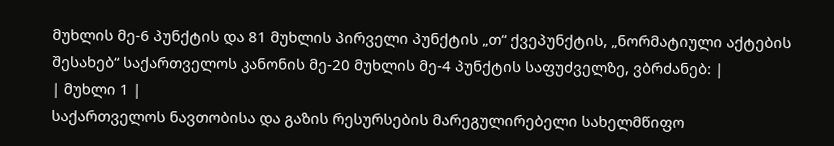მუხლის მე-6 პუნქტის და 81 მუხლის პირველი პუნქტის „თ“ ქვეპუნქტის, „ნორმატიული აქტების შესახებ“ საქართველოს კანონის მე-20 მუხლის მე-4 პუნქტის საფუძველზე, ვბრძანებ: |
| მუხლი 1 |
საქართველოს ნავთობისა და გაზის რესურსების მარეგულირებელი სახელმწიფო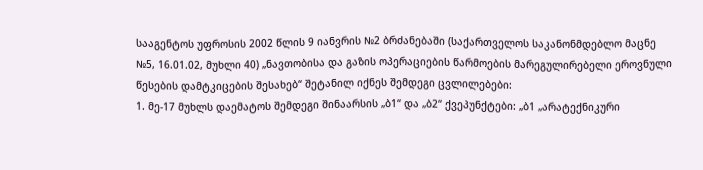სააგენტოს უფროსის 2002 წლის 9 იანვრის №2 ბრძანებაში (საქართველოს საკანონმდებლო მაცნე №5, 16.01.02, მუხლი 40) „ნავთობისა და გაზის ოპერაციების წარმოების მარეგულირებელი ეროვნული წესების დამტკიცების შესახებ“ შეტანილ იქნეს შემდეგი ცვლილებები:
1. მე-17 მუხლს დაემატოს შემდეგი შინაარსის „ბ1“ და „ბ2“ ქვეპუნქტები: „ბ1 „არატექნიკური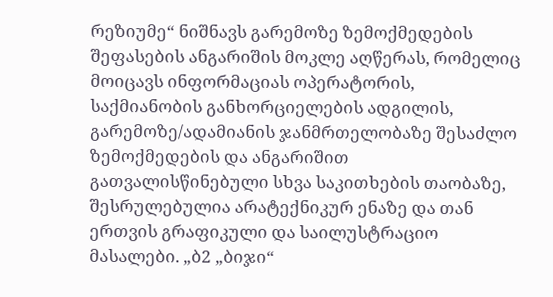რეზიუმე“ ნიშნავს გარემოზე ზემოქმედების შეფასების ანგარიშის მოკლე აღწერას, რომელიც მოიცავს ინფორმაციას ოპერატორის, საქმიანობის განხორციელების ადგილის, გარემოზე/ადამიანის ჯანმრთელობაზე შესაძლო ზემოქმედების და ანგარიშით გათვალისწინებული სხვა საკითხების თაობაზე, შესრულებულია არატექნიკურ ენაზე და თან ერთვის გრაფიკული და საილუსტრაციო მასალები. „ბ2 „ბიჯი“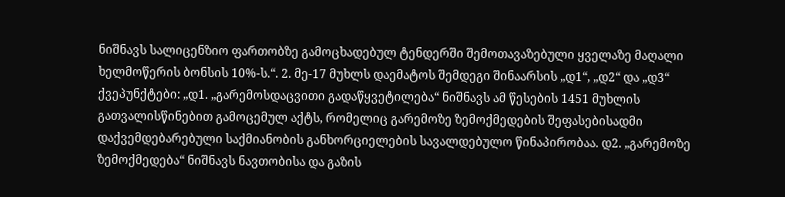ნიშნავს სალიცენზიო ფართობზე გამოცხადებულ ტენდერში შემოთავაზებული ყველაზე მაღალი ხელმოწერის ბონსის 10%-ს.“. 2. მე-17 მუხლს დაემატოს შემდეგი შინაარსის „დ1“, „დ2“ და „დ3“ ქვეპუნქტები: „დ1. „გარემოსდაცვითი გადაწყვეტილება“ ნიშნავს ამ წესების 1451 მუხლის გათვალისწინებით გამოცემულ აქტს, რომელიც გარემოზე ზემოქმედების შეფასებისადმი დაქვემდებარებული საქმიანობის განხორციელების სავალდებულო წინაპირობაა. დ2. „გარემოზე ზემოქმედება“ ნიშნავს ნავთობისა და გაზის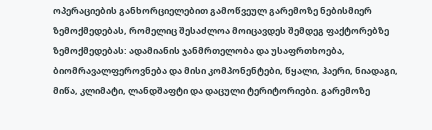ოპერაციების განხორციელებით გამოწვეულ გარემოზე ნებისმიერ ზემოქმედებას, რომელიც შესაძლოა მოიცავდეს შემდეგ ფაქტორებზე ზემოქმედებას: ადამიანის ჯანმრთელობა და უსაფრთხოება, ბიომრავალფეროვნება და მისი კომპონენტები, წყალი, ჰაერი, ნიადაგი, მიწა, კლიმატი, ლანდშაფტი და დაცული ტერიტორიები. გარემოზე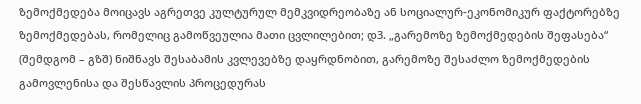ზემოქმედება მოიცავს აგრეთვე კულტურულ მემკვიდრეობაზე ან სოციალურ-ეკონომიკურ ფაქტორებზე ზემოქმედებას, რომელიც გამოწვეულია მათი ცვლილებით; დ3. „გარემოზე ზემოქმედების შეფასება“ (შემდგომ – გზშ) ნიშნავს შესაბამის კვლევებზე დაყრდნობით, გარემოზე შესაძლო ზემოქმედების გამოვლენისა და შესწავლის პროცედურას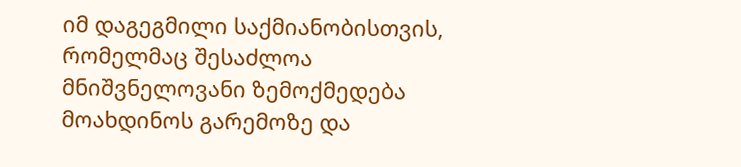იმ დაგეგმილი საქმიანობისთვის, რომელმაც შესაძლოა მნიშვნელოვანი ზემოქმედება მოახდინოს გარემოზე და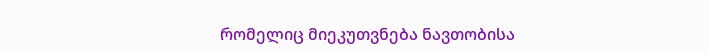რომელიც მიეკუთვნება ნავთობისა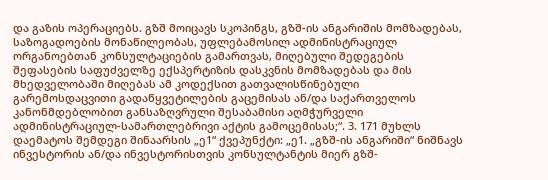და გაზის ოპერაციებს. გზშ მოიცავს სკოპინგს, გზშ-ის ანგარიშის მომზადებას, საზოგადოების მონაწილეობას, უფლებამოსილ ადმინისტრაციულ ორგანოებთან კონსულტაციების გამართვას, მიღებული შედეგების შეფასების საფუძველზე ექსპერტიზის დასკვნის მომზადებას და მის მხედველობაში მიღებას ამ კოდექსით გათვალისწინებული გარემოსდაცვითი გადაწყვეტილების გაცემისას ან/და საქართველოს კანონმდებლობით განსაზღვრული შესაბამისი აღმჭურველი ადმინისტრაციულ-სამართლებრივი აქტის გამოცემისას;“. 3. 171 მუხლს დაემატოს შემდეგი შინაარსის „ე1“ ქვეპუნქტი: „ე1. „გზშ-ის ანგარიში“ ნიშნავს ინვესტორის ან/და ინვესტორისთვის კონსულტანტის მიერ გზშ-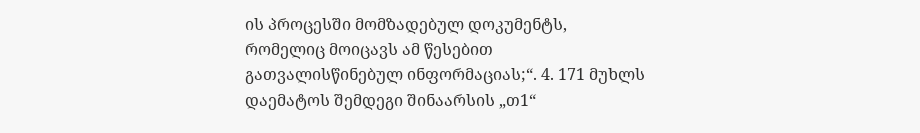ის პროცესში მომზადებულ დოკუმენტს, რომელიც მოიცავს ამ წესებით გათვალისწინებულ ინფორმაციას;“. 4. 171 მუხლს დაემატოს შემდეგი შინაარსის „თ1“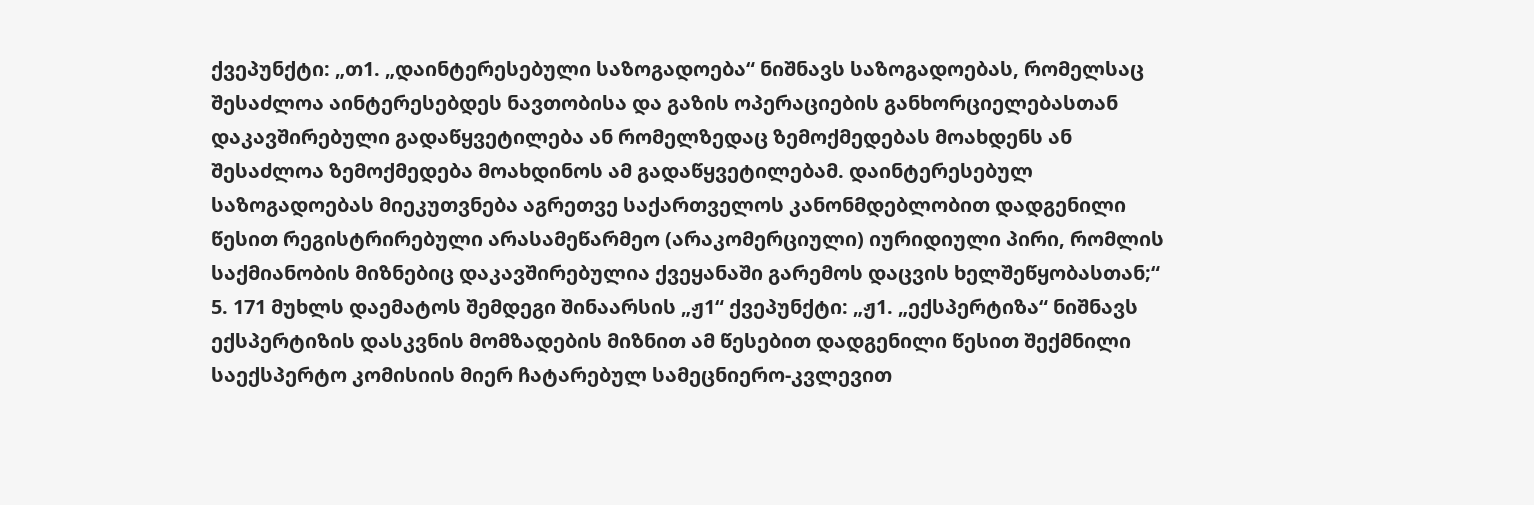ქვეპუნქტი: „თ1. „დაინტერესებული საზოგადოება“ ნიშნავს საზოგადოებას, რომელსაც შესაძლოა აინტერესებდეს ნავთობისა და გაზის ოპერაციების განხორციელებასთან დაკავშირებული გადაწყვეტილება ან რომელზედაც ზემოქმედებას მოახდენს ან შესაძლოა ზემოქმედება მოახდინოს ამ გადაწყვეტილებამ. დაინტერესებულ საზოგადოებას მიეკუთვნება აგრეთვე საქართველოს კანონმდებლობით დადგენილი წესით რეგისტრირებული არასამეწარმეო (არაკომერციული) იურიდიული პირი, რომლის საქმიანობის მიზნებიც დაკავშირებულია ქვეყანაში გარემოს დაცვის ხელშეწყობასთან;“ 5. 171 მუხლს დაემატოს შემდეგი შინაარსის „ჟ1“ ქვეპუნქტი: „ჟ1. „ექსპერტიზა“ ნიშნავს ექსპერტიზის დასკვნის მომზადების მიზნით ამ წესებით დადგენილი წესით შექმნილი საექსპერტო კომისიის მიერ ჩატარებულ სამეცნიერო-კვლევით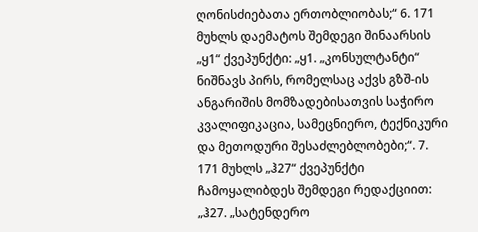ღონისძიებათა ერთობლიობას;“ 6. 171 მუხლს დაემატოს შემდეგი შინაარსის „ყ1“ ქვეპუნქტი: „ყ1. „კონსულტანტი“ ნიშნავს პირს, რომელსაც აქვს გზშ-ის ანგარიშის მომზადებისათვის საჭირო კვალიფიკაცია, სამეცნიერო, ტექნიკური და მეთოდური შესაძლებლობები;“. 7. 171 მუხლს „ჰ27“ ქვეპუნქტი ჩამოყალიბდეს შემდეგი რედაქციით: „ჰ27. „სატენდერო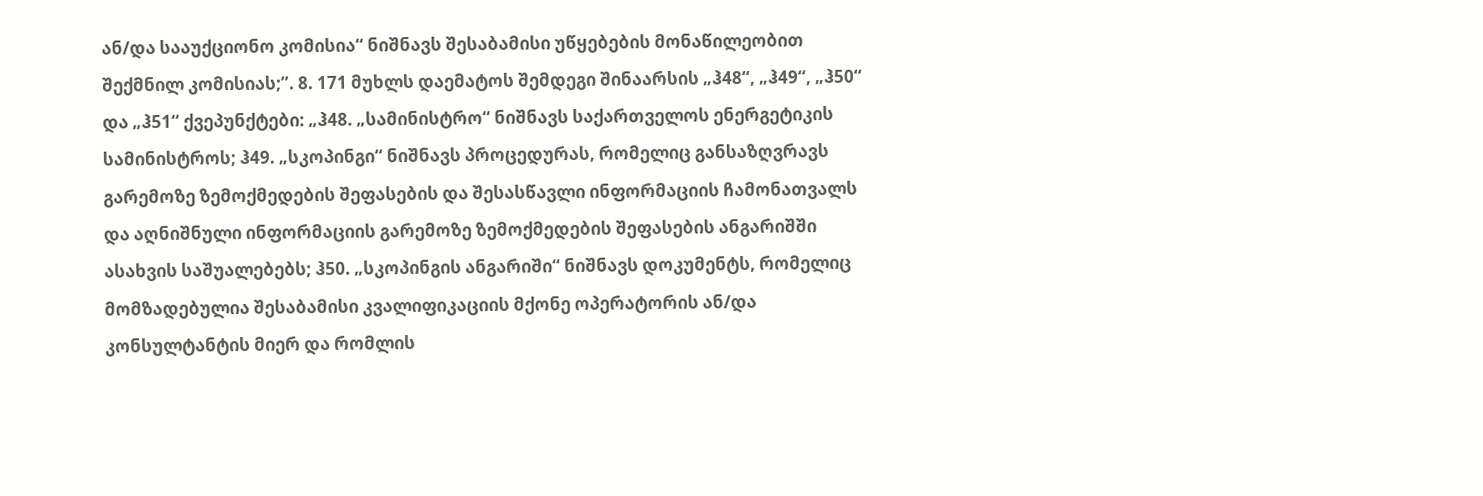ან/და სააუქციონო კომისია“ ნიშნავს შესაბამისი უწყებების მონაწილეობით შექმნილ კომისიას;”. 8. 171 მუხლს დაემატოს შემდეგი შინაარსის „ჰ48“, „ჰ49“, „ჰ50“ და „ჰ51“ ქვეპუნქტები: „ჰ48. „სამინისტრო“ ნიშნავს საქართველოს ენერგეტიკის სამინისტროს; ჰ49. „სკოპინგი“ ნიშნავს პროცედურას, რომელიც განსაზღვრავს გარემოზე ზემოქმედების შეფასების და შესასწავლი ინფორმაციის ჩამონათვალს და აღნიშნული ინფორმაციის გარემოზე ზემოქმედების შეფასების ანგარიშში ასახვის საშუალებებს; ჰ50. „სკოპინგის ანგარიში“ ნიშნავს დოკუმენტს, რომელიც მომზადებულია შესაბამისი კვალიფიკაციის მქონე ოპერატორის ან/და კონსულტანტის მიერ და რომლის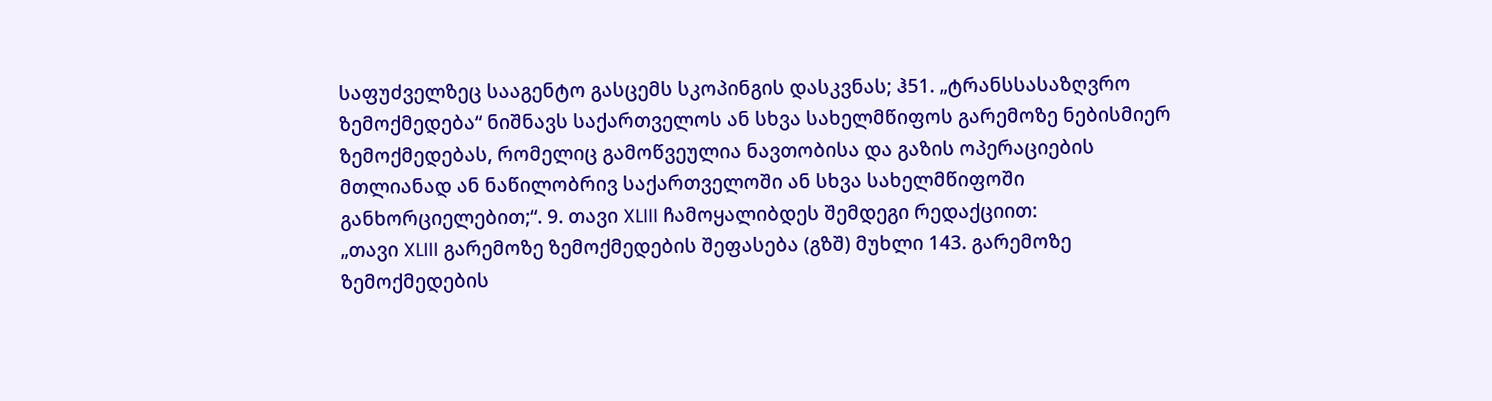საფუძველზეც სააგენტო გასცემს სკოპინგის დასკვნას; ჰ51. „ტრანსსასაზღვრო ზემოქმედება“ ნიშნავს საქართველოს ან სხვა სახელმწიფოს გარემოზე ნებისმიერ ზემოქმედებას, რომელიც გამოწვეულია ნავთობისა და გაზის ოპერაციების მთლიანად ან ნაწილობრივ საქართველოში ან სხვა სახელმწიფოში განხორციელებით;“. 9. თავი XLIII ჩამოყალიბდეს შემდეგი რედაქციით:
„თავი XLIII გარემოზე ზემოქმედების შეფასება (გზშ) მუხლი 143. გარემოზე ზემოქმედების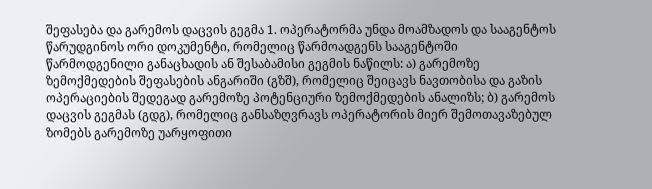შეფასება და გარემოს დაცვის გეგმა 1. ოპერატორმა უნდა მოამზადოს და სააგენტოს წარუდგინოს ორი დოკუმენტი, რომელიც წარმოადგენს სააგენტოში წარმოდგენილი განაცხადის ან შესაბამისი გეგმის ნაწილს: ა) გარემოზე ზემოქმედების შეფასების ანგარიში (გზშ), რომელიც შეიცავს ნავთობისა და გაზის ოპერაციების შედეგად გარემოზე პოტენციური ზემოქმედების ანალიზს; ბ) გარემოს დაცვის გეგმას (გდგ), რომელიც განსაზღვრავს ოპერატორის მიერ შემოთავაზებულ ზომებს გარემოზე უარყოფითი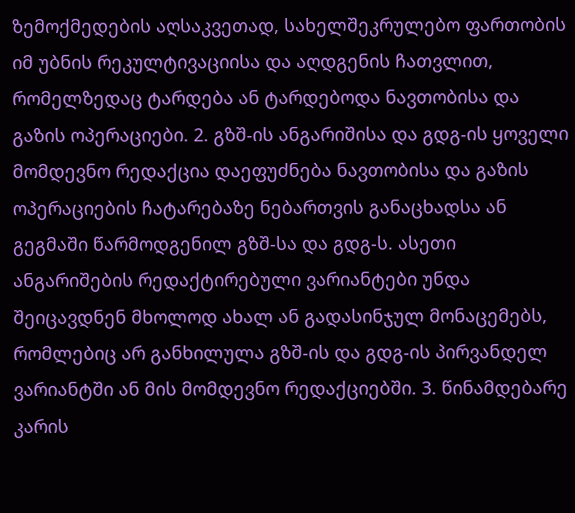ზემოქმედების აღსაკვეთად, სახელშეკრულებო ფართობის იმ უბნის რეკულტივაციისა და აღდგენის ჩათვლით, რომელზედაც ტარდება ან ტარდებოდა ნავთობისა და გაზის ოპერაციები. 2. გზშ-ის ანგარიშისა და გდგ-ის ყოველი მომდევნო რედაქცია დაეფუძნება ნავთობისა და გაზის ოპერაციების ჩატარებაზე ნებართვის განაცხადსა ან გეგმაში წარმოდგენილ გზშ-სა და გდგ-ს. ასეთი ანგარიშების რედაქტირებული ვარიანტები უნდა შეიცავდნენ მხოლოდ ახალ ან გადასინჯულ მონაცემებს, რომლებიც არ განხილულა გზშ-ის და გდგ-ის პირვანდელ ვარიანტში ან მის მომდევნო რედაქციებში. 3. წინამდებარე კარის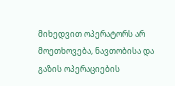მიხედვით ოპერატორს არ მოეთხოვება, ნავთობისა და გაზის ოპერაციების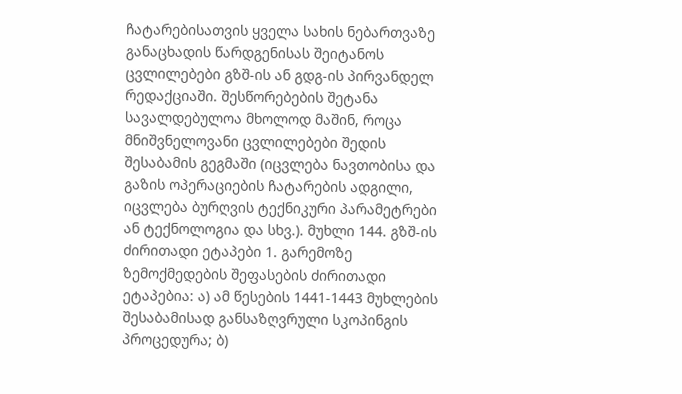ჩატარებისათვის ყველა სახის ნებართვაზე განაცხადის წარდგენისას შეიტანოს ცვლილებები გზშ-ის ან გდგ-ის პირვანდელ რედაქციაში. შესწორებების შეტანა სავალდებულოა მხოლოდ მაშინ, როცა მნიშვნელოვანი ცვლილებები შედის შესაბამის გეგმაში (იცვლება ნავთობისა და გაზის ოპერაციების ჩატარების ადგილი, იცვლება ბურღვის ტექნიკური პარამეტრები ან ტექნოლოგია და სხვ.). მუხლი 144. გზშ-ის ძირითადი ეტაპები 1. გარემოზე ზემოქმედების შეფასების ძირითადი ეტაპებია: ა) ამ წესების 1441-1443 მუხლების შესაბამისად განსაზღვრული სკოპინგის პროცედურა; ბ)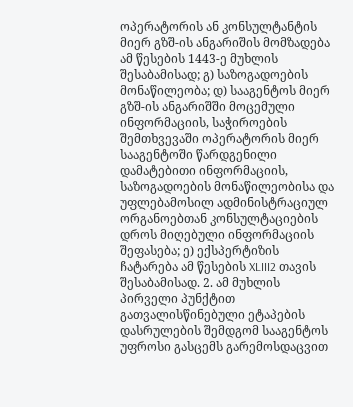ოპერატორის ან კონსულტანტის მიერ გზშ-ის ანგარიშის მომზადება ამ წესების 1443-ე მუხლის შესაბამისად; გ) საზოგადოების მონაწილეობა; დ) სააგენტოს მიერ გზშ-ის ანგარიშში მოცემული ინფორმაციის, საჭიროების შემთხვევაში ოპერატორის მიერ სააგენტოში წარდგენილი დამატებითი ინფორმაციის, საზოგადოების მონაწილეობისა და უფლებამოსილ ადმინისტრაციულ ორგანოებთან კონსულტაციების დროს მიღებული ინფორმაციის შეფასება; ე) ექსპერტიზის ჩატარება ამ წესების XLIII2 თავის შესაბამისად. 2. ამ მუხლის პირველი პუნქტით გათვალისწინებული ეტაპების დასრულების შემდგომ სააგენტოს უფროსი გასცემს გარემოსდაცვით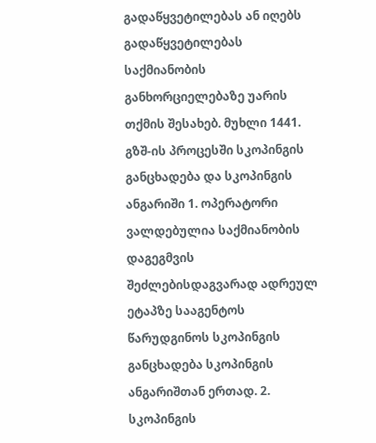გადაწყვეტილებას ან იღებს გადაწყვეტილებას საქმიანობის განხორციელებაზე უარის თქმის შესახებ. მუხლი 1441. გზშ-ის პროცესში სკოპინგის განცხადება და სკოპინგის ანგარიში 1. ოპერატორი ვალდებულია საქმიანობის დაგეგმვის შეძლებისდაგვარად ადრეულ ეტაპზე სააგენტოს წარუდგინოს სკოპინგის განცხადება სკოპინგის ანგარიშთან ერთად. 2. სკოპინგის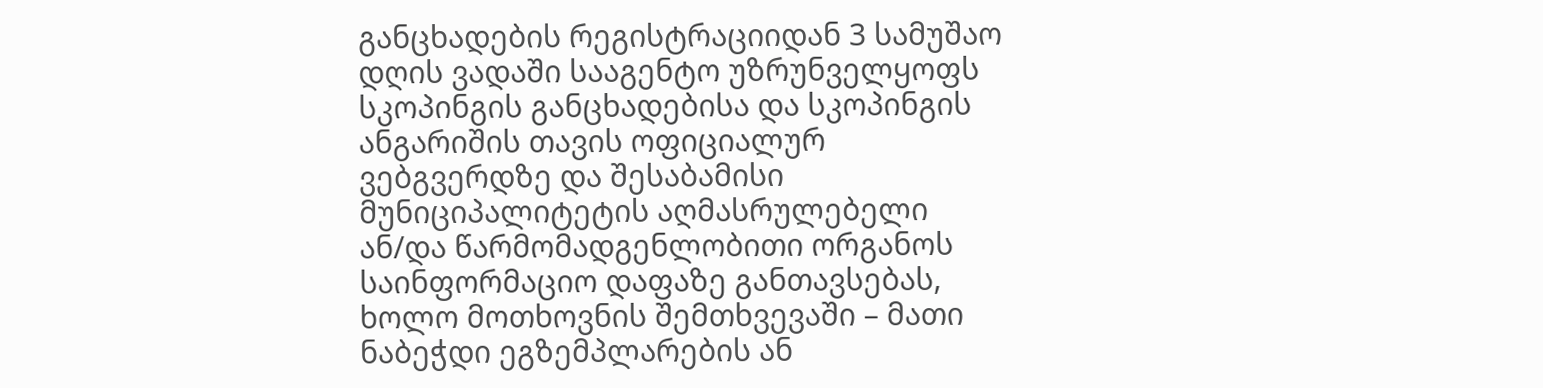განცხადების რეგისტრაციიდან 3 სამუშაო დღის ვადაში სააგენტო უზრუნველყოფს სკოპინგის განცხადებისა და სკოპინგის ანგარიშის თავის ოფიციალურ ვებგვერდზე და შესაბამისი მუნიციპალიტეტის აღმასრულებელი ან/და წარმომადგენლობითი ორგანოს საინფორმაციო დაფაზე განთავსებას, ხოლო მოთხოვნის შემთხვევაში – მათი ნაბეჭდი ეგზემპლარების ან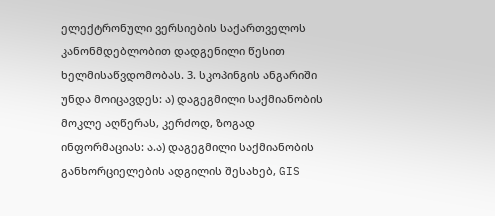ელექტრონული ვერსიების საქართველოს კანონმდებლობით დადგენილი წესით ხელმისაწვდომობას. 3. სკოპინგის ანგარიში უნდა მოიცავდეს: ა) დაგეგმილი საქმიანობის მოკლე აღწერას, კერძოდ, ზოგად ინფორმაციას: ა.ა) დაგეგმილი საქმიანობის განხორციელების ადგილის შესახებ, GIS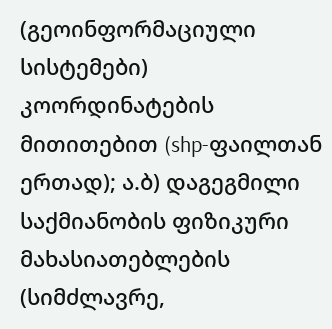(გეოინფორმაციული სისტემები) კოორდინატების მითითებით (shp-ფაილთან ერთად); ა.ბ) დაგეგმილი საქმიანობის ფიზიკური მახასიათებლების (სიმძლავრე,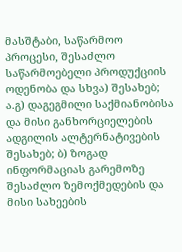მასშტაბი, საწარმოო პროცესი, შესაძლო საწარმოებელი პროდუქციის ოდენობა და სხვა) შესახებ; ა.გ) დაგეგმილი საქმიანობისა და მისი განხორციელების ადგილის ალტერნატივების შესახებ; ბ) ზოგად ინფორმაციას გარემოზე შესაძლო ზემოქმედების და მისი სახეების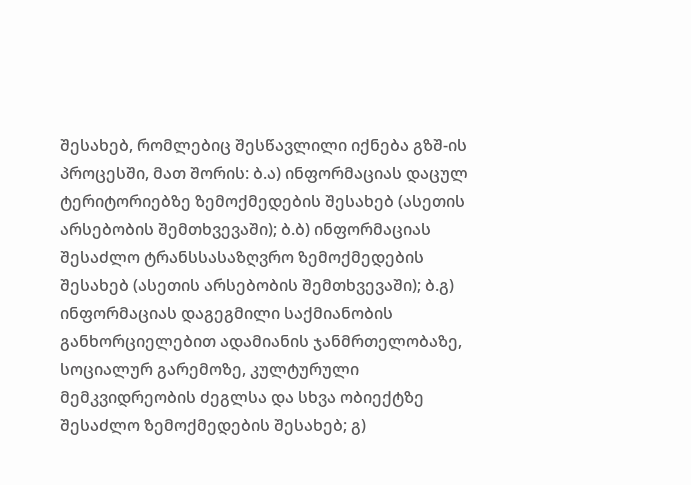შესახებ, რომლებიც შესწავლილი იქნება გზშ-ის პროცესში, მათ შორის: ბ.ა) ინფორმაციას დაცულ ტერიტორიებზე ზემოქმედების შესახებ (ასეთის არსებობის შემთხვევაში); ბ.ბ) ინფორმაციას შესაძლო ტრანსსასაზღვრო ზემოქმედების შესახებ (ასეთის არსებობის შემთხვევაში); ბ.გ) ინფორმაციას დაგეგმილი საქმიანობის განხორციელებით ადამიანის ჯანმრთელობაზე, სოციალურ გარემოზე, კულტურული მემკვიდრეობის ძეგლსა და სხვა ობიექტზე შესაძლო ზემოქმედების შესახებ; გ)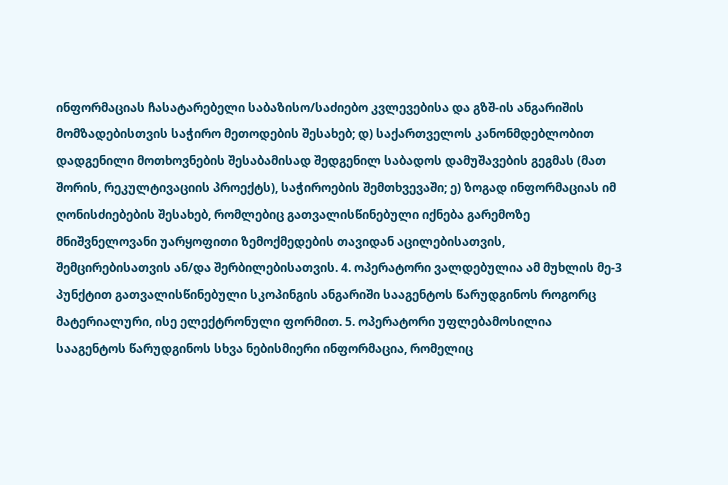ინფორმაციას ჩასატარებელი საბაზისო/საძიებო კვლევებისა და გზშ-ის ანგარიშის მომზადებისთვის საჭირო მეთოდების შესახებ; დ) საქართველოს კანონმდებლობით დადგენილი მოთხოვნების შესაბამისად შედგენილ საბადოს დამუშავების გეგმას (მათ შორის, რეკულტივაციის პროექტს), საჭიროების შემთხვევაში; ე) ზოგად ინფორმაციას იმ ღონისძიებების შესახებ, რომლებიც გათვალისწინებული იქნება გარემოზე მნიშვნელოვანი უარყოფითი ზემოქმედების თავიდან აცილებისათვის, შემცირებისათვის ან/და შერბილებისათვის. 4. ოპერატორი ვალდებულია ამ მუხლის მე-3 პუნქტით გათვალისწინებული სკოპინგის ანგარიში სააგენტოს წარუდგინოს როგორც მატერიალური, ისე ელექტრონული ფორმით. 5. ოპერატორი უფლებამოსილია სააგენტოს წარუდგინოს სხვა ნებისმიერი ინფორმაცია, რომელიც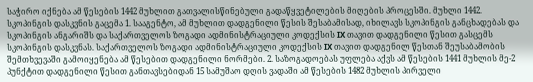საჭირო იქნება ამ წესების 1442 მუხლით გათვალისწინებული გადაწყვეტილების მიღების პროცესში. მუხლი 1442. სკოპინგის დასკვნის გაცემა 1. სააგენტო, ამ მუხლით დადგენილი წესის შესაბამისად, იხილავს სკოპინგის განცხადებას და სკოპინგის ანგარიშს და საქართველოს ზოგადი ადმინისტრაციული კოდექსის IX თავით დადგენილი წესით გასცემს სკოპინგის დასკვნას. საქართველოს ზოგადი ადმინისტრაციული კოდექსის IX თავით დადგენილ წესთან შეუსაბამობის შემთხვევაში გამოიყენება ამ წესებით დადგენილი ნორმები. 2. საზოგადოებას უფლება აქვს ამ წესების 1441 მუხლის მე-2 პუნქტით დადგენილი წესით განთავსებიდან 15 სამუშაო დღის ვადაში ამ წესების 1482 მუხლის პირველი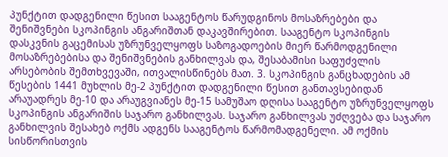პუნქტით დადგენილი წესით სააგენტოს წარუდგინოს მოსაზრებები და შენიშვნები სკოპინგის ანგარიშთან დაკავშირებით. სააგენტო სკოპინგის დასკვნის გაცემისას უზრუნველყოფს საზოგადოების მიერ წარმოდგენილი მოსაზრებებისა და შენიშვნების განხილვას და, შესაბამისი საფუძვლის არსებობის შემთხვევაში, ითვალისწინებს მათ. 3. სკოპინგის განცხადების ამ წესების 1441 მუხლის მე-2 პუნქტით დადგენილი წესით განთავსებიდან არაუადრეს მე-10 და არაუგვიანეს მე-15 სამუშაო დღისა სააგენტო უზრუნველყოფს სკოპინგის ანგარიშის საჯარო განხილვას. საჯარო განხილვას უძღვება და საჯარო განხილვის შესახებ ოქმს ადგენს სააგენტოს წარმომადგენელი. ამ ოქმის სისწორისთვის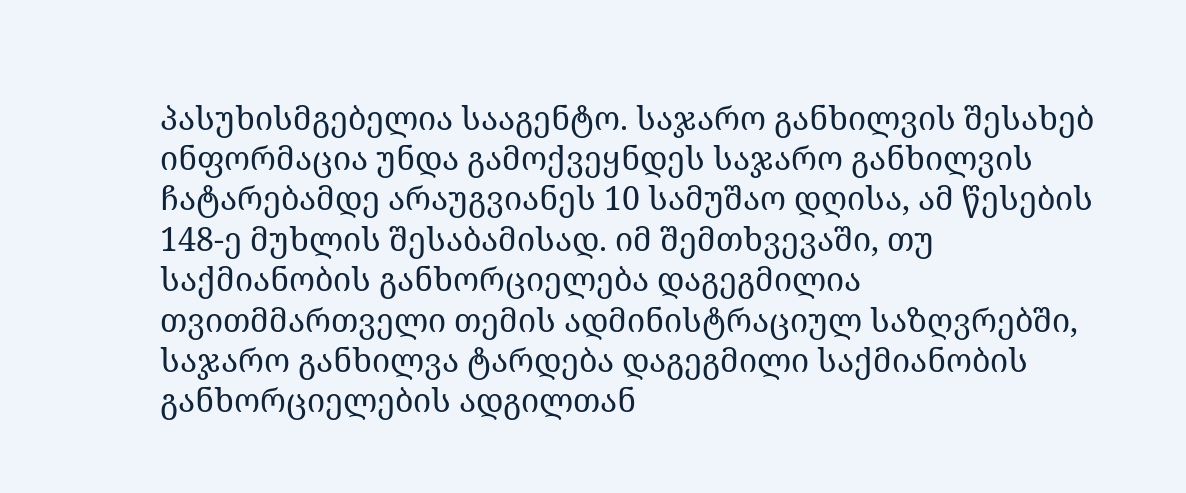პასუხისმგებელია სააგენტო. საჯარო განხილვის შესახებ ინფორმაცია უნდა გამოქვეყნდეს საჯარო განხილვის ჩატარებამდე არაუგვიანეს 10 სამუშაო დღისა, ამ წესების 148-ე მუხლის შესაბამისად. იმ შემთხვევაში, თუ საქმიანობის განხორციელება დაგეგმილია თვითმმართველი თემის ადმინისტრაციულ საზღვრებში, საჯარო განხილვა ტარდება დაგეგმილი საქმიანობის განხორციელების ადგილთან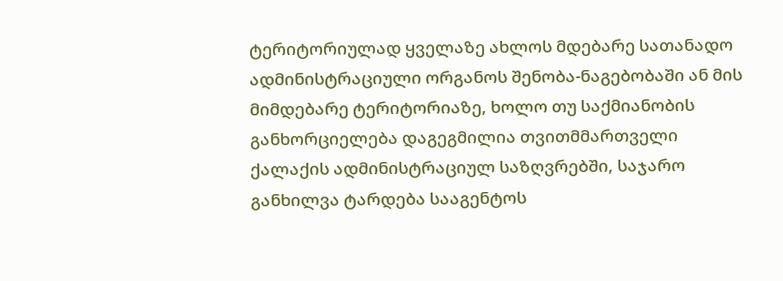ტერიტორიულად ყველაზე ახლოს მდებარე სათანადო ადმინისტრაციული ორგანოს შენობა-ნაგებობაში ან მის მიმდებარე ტერიტორიაზე, ხოლო თუ საქმიანობის განხორციელება დაგეგმილია თვითმმართველი ქალაქის ადმინისტრაციულ საზღვრებში, საჯარო განხილვა ტარდება სააგენტოს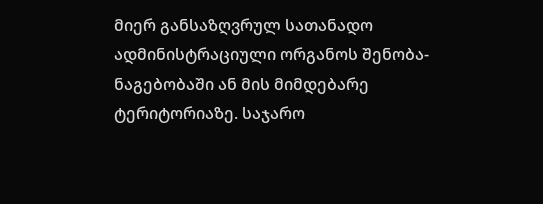მიერ განსაზღვრულ სათანადო ადმინისტრაციული ორგანოს შენობა-ნაგებობაში ან მის მიმდებარე ტერიტორიაზე. საჯარო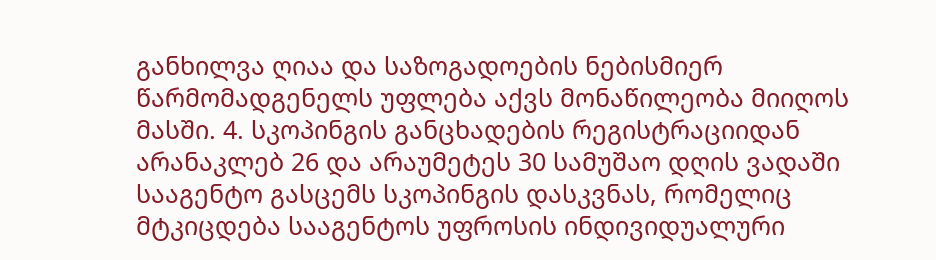განხილვა ღიაა და საზოგადოების ნებისმიერ წარმომადგენელს უფლება აქვს მონაწილეობა მიიღოს მასში. 4. სკოპინგის განცხადების რეგისტრაციიდან არანაკლებ 26 და არაუმეტეს 30 სამუშაო დღის ვადაში სააგენტო გასცემს სკოპინგის დასკვნას, რომელიც მტკიცდება სააგენტოს უფროსის ინდივიდუალური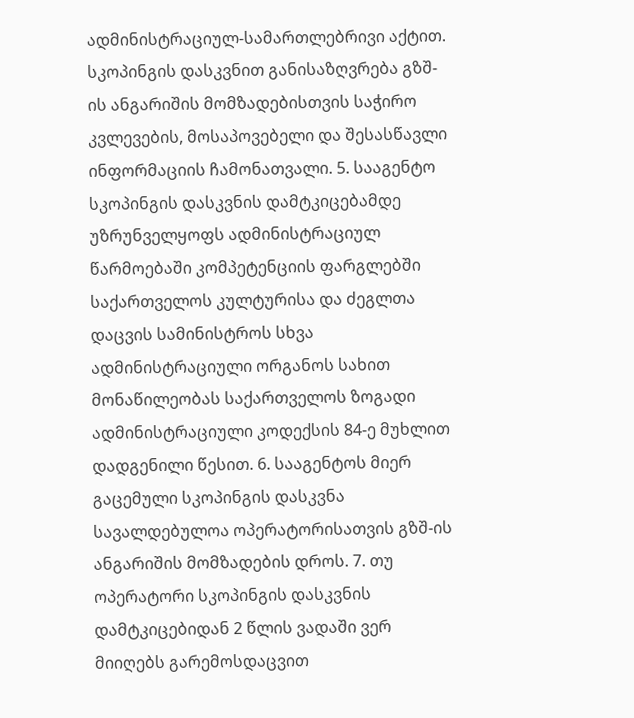ადმინისტრაციულ-სამართლებრივი აქტით. სკოპინგის დასკვნით განისაზღვრება გზშ-ის ანგარიშის მომზადებისთვის საჭირო კვლევების, მოსაპოვებელი და შესასწავლი ინფორმაციის ჩამონათვალი. 5. სააგენტო სკოპინგის დასკვნის დამტკიცებამდე უზრუნველყოფს ადმინისტრაციულ წარმოებაში კომპეტენციის ფარგლებში საქართველოს კულტურისა და ძეგლთა დაცვის სამინისტროს სხვა ადმინისტრაციული ორგანოს სახით მონაწილეობას საქართველოს ზოგადი ადმინისტრაციული კოდექსის 84-ე მუხლით დადგენილი წესით. 6. სააგენტოს მიერ გაცემული სკოპინგის დასკვნა სავალდებულოა ოპერატორისათვის გზშ-ის ანგარიშის მომზადების დროს. 7. თუ ოპერატორი სკოპინგის დასკვნის დამტკიცებიდან 2 წლის ვადაში ვერ მიიღებს გარემოსდაცვით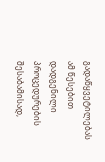გადაწყვეტილებას ამ წესებით დადგენილი პროცედურების შესაბამისად,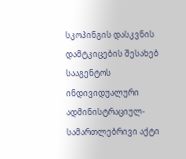სკოპინგის დასკვნის დამტკიცების შესახებ სააგენტოს ინდივიდუალური ადმინისტრაციულ-სამართლებრივი აქტი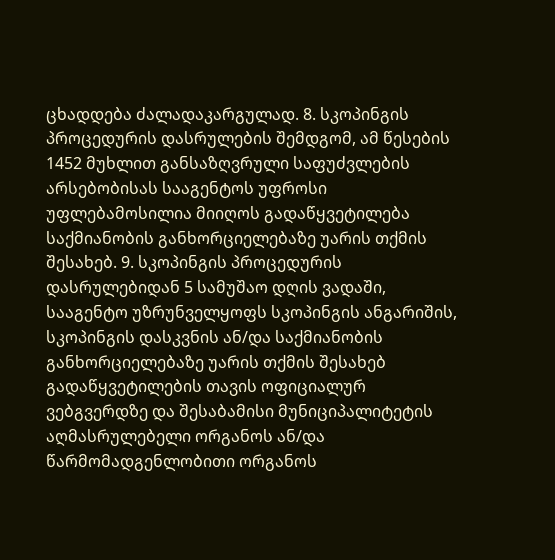ცხადდება ძალადაკარგულად. 8. სკოპინგის პროცედურის დასრულების შემდგომ, ამ წესების 1452 მუხლით განსაზღვრული საფუძვლების არსებობისას სააგენტოს უფროსი უფლებამოსილია მიიღოს გადაწყვეტილება საქმიანობის განხორციელებაზე უარის თქმის შესახებ. 9. სკოპინგის პროცედურის დასრულებიდან 5 სამუშაო დღის ვადაში, სააგენტო უზრუნველყოფს სკოპინგის ანგარიშის, სკოპინგის დასკვნის ან/და საქმიანობის განხორციელებაზე უარის თქმის შესახებ გადაწყვეტილების თავის ოფიციალურ ვებგვერდზე და შესაბამისი მუნიციპალიტეტის აღმასრულებელი ორგანოს ან/და წარმომადგენლობითი ორგანოს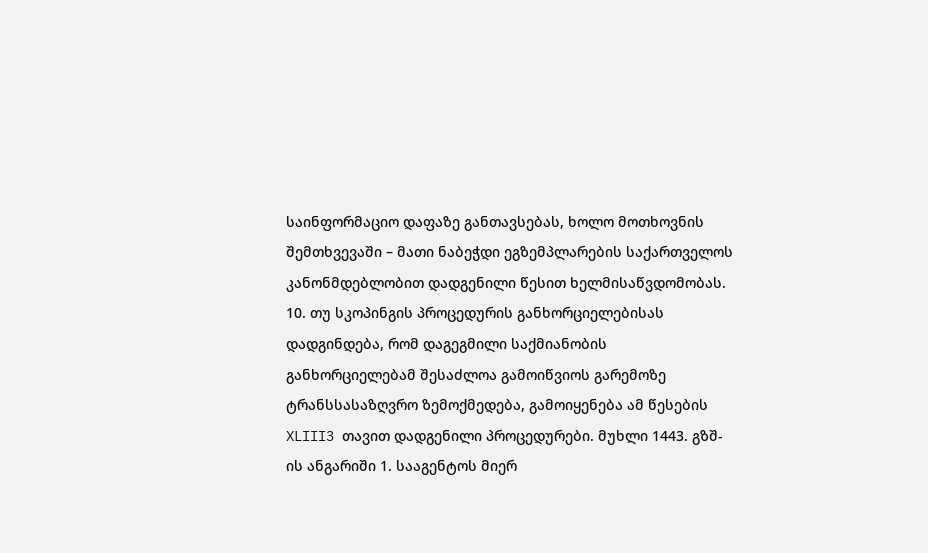საინფორმაციო დაფაზე განთავსებას, ხოლო მოთხოვნის შემთხვევაში – მათი ნაბეჭდი ეგზემპლარების საქართველოს კანონმდებლობით დადგენილი წესით ხელმისაწვდომობას. 10. თუ სკოპინგის პროცედურის განხორციელებისას დადგინდება, რომ დაგეგმილი საქმიანობის განხორციელებამ შესაძლოა გამოიწვიოს გარემოზე ტრანსსასაზღვრო ზემოქმედება, გამოიყენება ამ წესების XLIII3 თავით დადგენილი პროცედურები. მუხლი 1443. გზშ-ის ანგარიში 1. სააგენტოს მიერ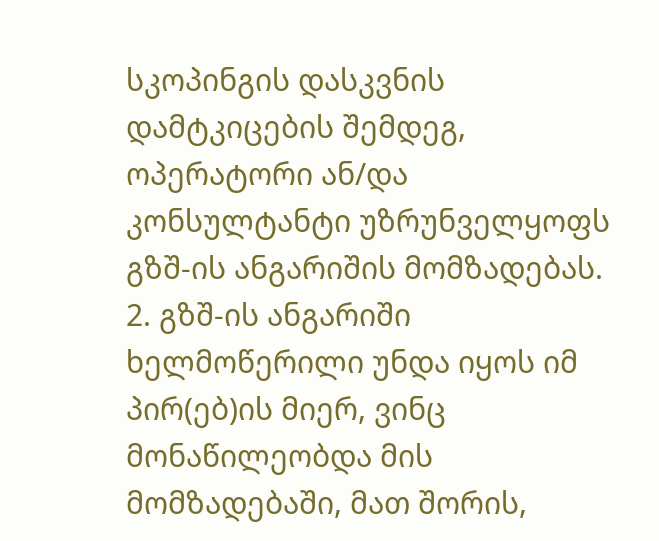სკოპინგის დასკვნის დამტკიცების შემდეგ, ოპერატორი ან/და კონსულტანტი უზრუნველყოფს გზშ-ის ანგარიშის მომზადებას. 2. გზშ-ის ანგარიში ხელმოწერილი უნდა იყოს იმ პირ(ებ)ის მიერ, ვინც მონაწილეობდა მის მომზადებაში, მათ შორის,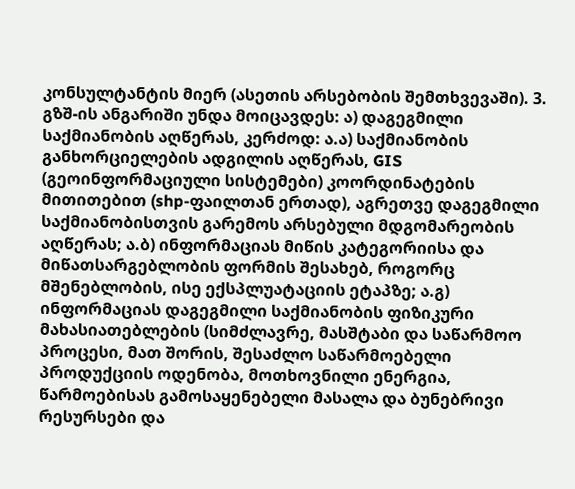კონსულტანტის მიერ (ასეთის არსებობის შემთხვევაში). 3. გზშ-ის ანგარიში უნდა მოიცავდეს: ა) დაგეგმილი საქმიანობის აღწერას, კერძოდ: ა.ა) საქმიანობის განხორციელების ადგილის აღწერას, GIS (გეოინფორმაციული სისტემები) კოორდინატების მითითებით (shp-ფაილთან ერთად), აგრეთვე დაგეგმილი საქმიანობისთვის გარემოს არსებული მდგომარეობის აღწერას; ა.ბ) ინფორმაციას მიწის კატეგორიისა და მიწათსარგებლობის ფორმის შესახებ, როგორც მშენებლობის, ისე ექსპლუატაციის ეტაპზე; ა.გ) ინფორმაციას დაგეგმილი საქმიანობის ფიზიკური მახასიათებლების (სიმძლავრე, მასშტაბი და საწარმოო პროცესი, მათ შორის, შესაძლო საწარმოებელი პროდუქციის ოდენობა, მოთხოვნილი ენერგია, წარმოებისას გამოსაყენებელი მასალა და ბუნებრივი რესურსები და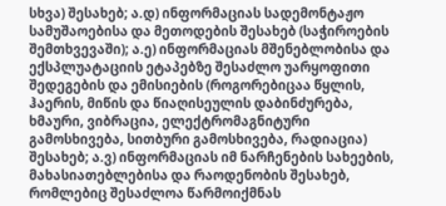სხვა) შესახებ; ა.დ) ინფორმაციას სადემონტაჟო სამუშაოებისა და მეთოდების შესახებ (საჭიროების შემთხვევაში); ა.ე) ინფორმაციას მშენებლობისა და ექსპლუატაციის ეტაპებზე შესაძლო უარყოფითი შედეგების და ემისიების (როგორებიცაა წყლის, ჰაერის, მიწის და წიაღისეულის დაბინძურება, ხმაური, ვიბრაცია, ელექტრომაგნიტური გამოსხივება, სითბური გამოსხივება, რადიაცია) შესახებ; ა.ვ) ინფორმაციას იმ ნარჩენების სახეების, მახასიათებლებისა და რაოდენობის შესახებ, რომლებიც შესაძლოა წარმოიქმნას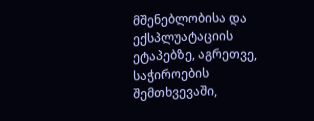მშენებლობისა და ექსპლუატაციის ეტაპებზე, აგრეთვე, საჭიროების შემთხვევაში,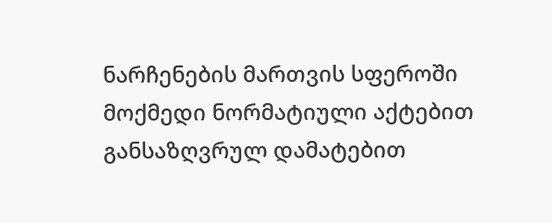ნარჩენების მართვის სფეროში მოქმედი ნორმატიული აქტებით განსაზღვრულ დამატებით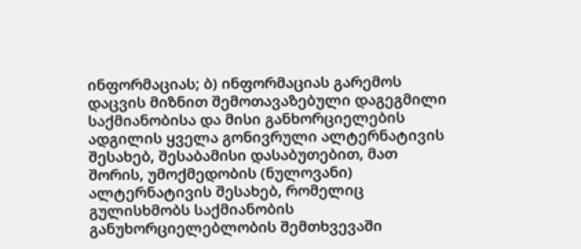ინფორმაციას; ბ) ინფორმაციას გარემოს დაცვის მიზნით შემოთავაზებული დაგეგმილი საქმიანობისა და მისი განხორციელების ადგილის ყველა გონივრული ალტერნატივის შესახებ, შესაბამისი დასაბუთებით, მათ შორის, უმოქმედობის (ნულოვანი) ალტერნატივის შესახებ, რომელიც გულისხმობს საქმიანობის განუხორციელებლობის შემთხვევაში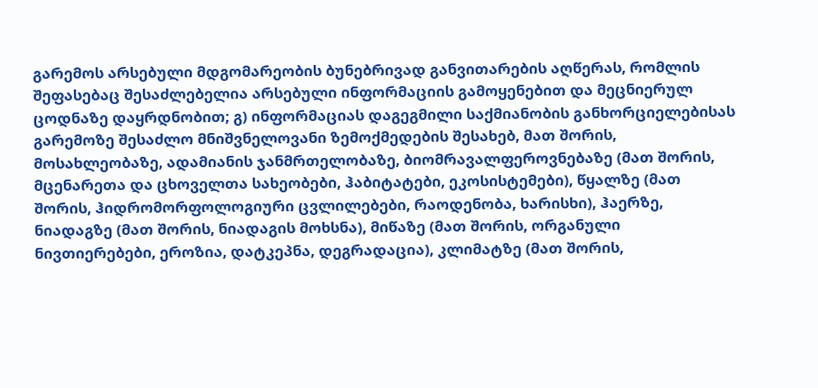გარემოს არსებული მდგომარეობის ბუნებრივად განვითარების აღწერას, რომლის შეფასებაც შესაძლებელია არსებული ინფორმაციის გამოყენებით და მეცნიერულ ცოდნაზე დაყრდნობით; გ) ინფორმაციას დაგეგმილი საქმიანობის განხორციელებისას გარემოზე შესაძლო მნიშვნელოვანი ზემოქმედების შესახებ, მათ შორის, მოსახლეობაზე, ადამიანის ჯანმრთელობაზე, ბიომრავალფეროვნებაზე (მათ შორის, მცენარეთა და ცხოველთა სახეობები, ჰაბიტატები, ეკოსისტემები), წყალზე (მათ შორის, ჰიდრომორფოლოგიური ცვლილებები, რაოდენობა, ხარისხი), ჰაერზე, ნიადაგზე (მათ შორის, ნიადაგის მოხსნა), მიწაზე (მათ შორის, ორგანული ნივთიერებები, ეროზია, დატკეპნა, დეგრადაცია), კლიმატზე (მათ შორის,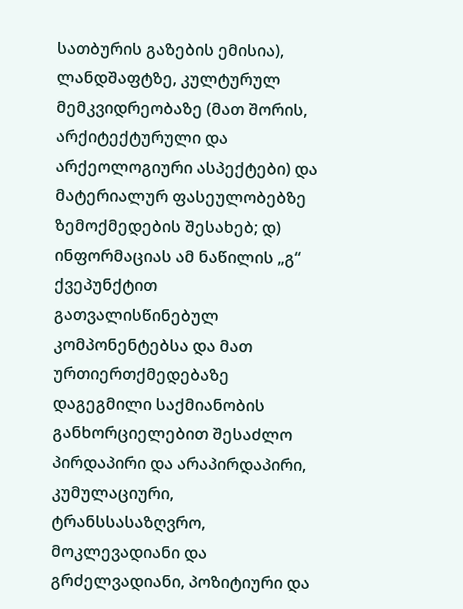სათბურის გაზების ემისია), ლანდშაფტზე, კულტურულ მემკვიდრეობაზე (მათ შორის, არქიტექტურული და არქეოლოგიური ასპექტები) და მატერიალურ ფასეულობებზე ზემოქმედების შესახებ; დ) ინფორმაციას ამ ნაწილის „გ“ ქვეპუნქტით გათვალისწინებულ კომპონენტებსა და მათ ურთიერთქმედებაზე დაგეგმილი საქმიანობის განხორციელებით შესაძლო პირდაპირი და არაპირდაპირი, კუმულაციური, ტრანსსასაზღვრო, მოკლევადიანი და გრძელვადიანი, პოზიტიური და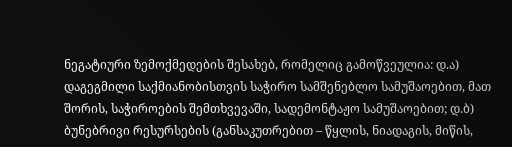ნეგატიური ზემოქმედების შესახებ, რომელიც გამოწვეულია: დ.ა) დაგეგმილი საქმიანობისთვის საჭირო სამშენებლო სამუშაოებით, მათ შორის, საჭიროების შემთხვევაში, სადემონტაჟო სამუშაოებით; დ.ბ) ბუნებრივი რესურსების (განსაკუთრებით – წყლის, ნიადაგის, მიწის,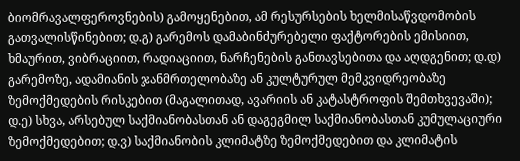ბიომრავალფეროვნების) გამოყენებით, ამ რესურსების ხელმისაწვდომობის გათვალისწინებით; დ.გ) გარემოს დამაბინძურებელი ფაქტორების ემისიით, ხმაურით, ვიბრაციით, რადიაციით, ნარჩენების განთავსებითა და აღდგენით; დ.დ) გარემოზე, ადამიანის ჯანმრთელობაზე ან კულტურულ მემკვიდრეობაზე ზემოქმედების რისკებით (მაგალითად, ავარიის ან კატასტროფის შემთხვევაში); დ.ე) სხვა, არსებულ საქმიანობასთან ან დაგეგმილ საქმიანობასთან კუმულაციური ზემოქმედებით; დ.ვ) საქმიანობის კლიმატზე ზემოქმედებით და კლიმატის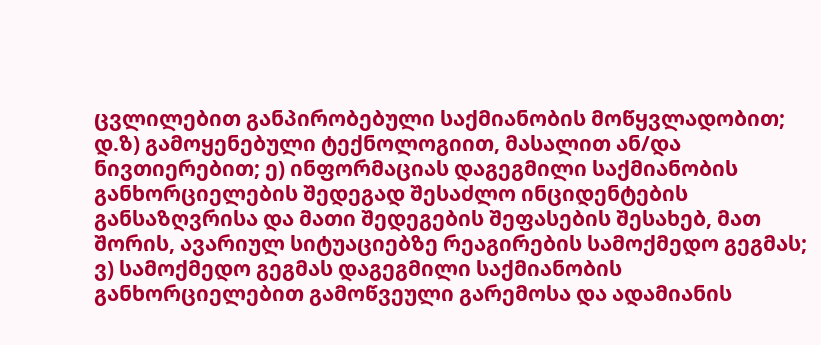ცვლილებით განპირობებული საქმიანობის მოწყვლადობით; დ.ზ) გამოყენებული ტექნოლოგიით, მასალით ან/და ნივთიერებით; ე) ინფორმაციას დაგეგმილი საქმიანობის განხორციელების შედეგად შესაძლო ინციდენტების განსაზღვრისა და მათი შედეგების შეფასების შესახებ, მათ შორის, ავარიულ სიტუაციებზე რეაგირების სამოქმედო გეგმას; ვ) სამოქმედო გეგმას დაგეგმილი საქმიანობის განხორციელებით გამოწვეული გარემოსა და ადამიანის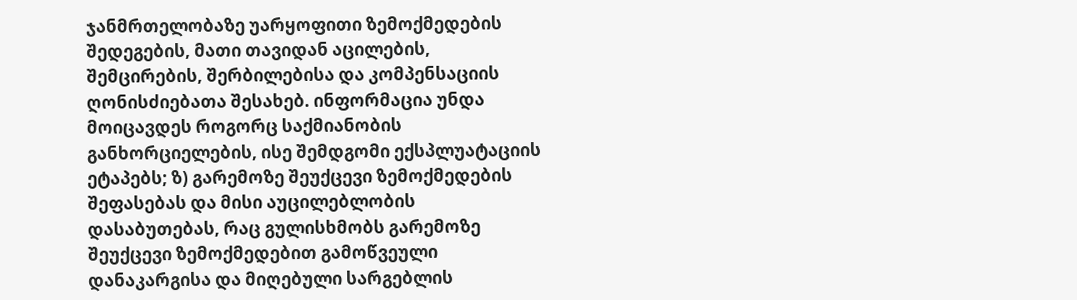ჯანმრთელობაზე უარყოფითი ზემოქმედების შედეგების, მათი თავიდან აცილების, შემცირების, შერბილებისა და კომპენსაციის ღონისძიებათა შესახებ. ინფორმაცია უნდა მოიცავდეს როგორც საქმიანობის განხორციელების, ისე შემდგომი ექსპლუატაციის ეტაპებს; ზ) გარემოზე შეუქცევი ზემოქმედების შეფასებას და მისი აუცილებლობის დასაბუთებას, რაც გულისხმობს გარემოზე შეუქცევი ზემოქმედებით გამოწვეული დანაკარგისა და მიღებული სარგებლის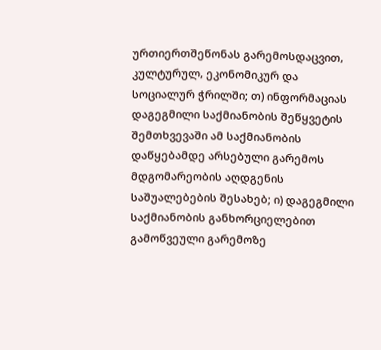ურთიერთშეწონას გარემოსდაცვით, კულტურულ, ეკონომიკურ და სოციალურ ჭრილში; თ) ინფორმაციას დაგეგმილი საქმიანობის შეწყვეტის შემთხვევაში ამ საქმიანობის დაწყებამდე არსებული გარემოს მდგომარეობის აღდგენის საშუალებების შესახებ; ი) დაგეგმილი საქმიანობის განხორციელებით გამოწვეული გარემოზე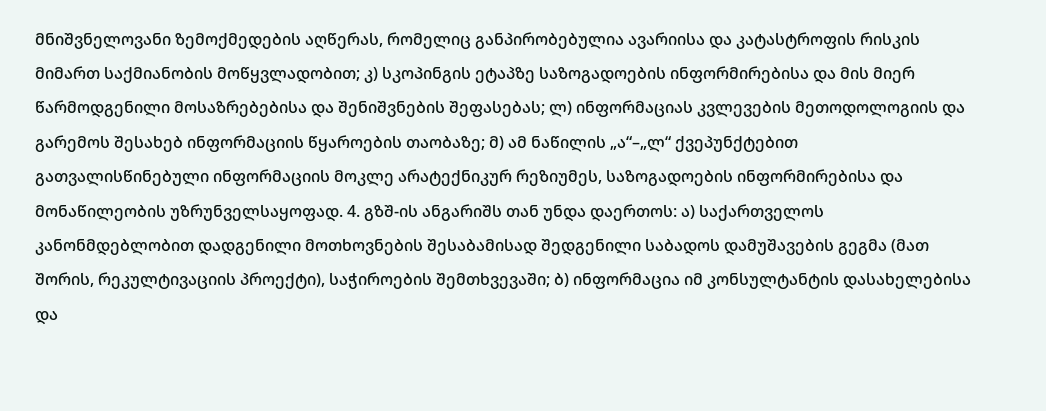მნიშვნელოვანი ზემოქმედების აღწერას, რომელიც განპირობებულია ავარიისა და კატასტროფის რისკის მიმართ საქმიანობის მოწყვლადობით; კ) სკოპინგის ეტაპზე საზოგადოების ინფორმირებისა და მის მიერ წარმოდგენილი მოსაზრებებისა და შენიშვნების შეფასებას; ლ) ინფორმაციას კვლევების მეთოდოლოგიის და გარემოს შესახებ ინფორმაციის წყაროების თაობაზე; მ) ამ ნაწილის „ა“–„ლ“ ქვეპუნქტებით გათვალისწინებული ინფორმაციის მოკლე არატექნიკურ რეზიუმეს, საზოგადოების ინფორმირებისა და მონაწილეობის უზრუნველსაყოფად. 4. გზშ-ის ანგარიშს თან უნდა დაერთოს: ა) საქართველოს კანონმდებლობით დადგენილი მოთხოვნების შესაბამისად შედგენილი საბადოს დამუშავების გეგმა (მათ შორის, რეკულტივაციის პროექტი), საჭიროების შემთხვევაში; ბ) ინფორმაცია იმ კონსულტანტის დასახელებისა და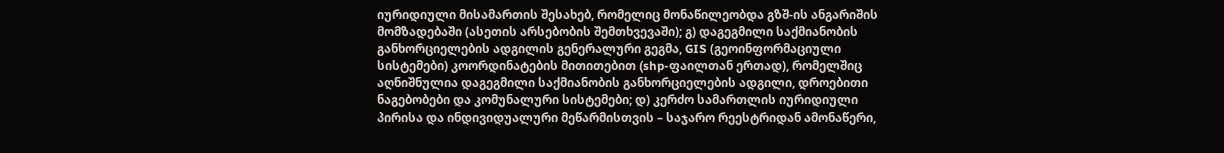იურიდიული მისამართის შესახებ, რომელიც მონაწილეობდა გზშ-ის ანგარიშის მომზადებაში (ასეთის არსებობის შემთხვევაში); გ) დაგეგმილი საქმიანობის განხორციელების ადგილის გენერალური გეგმა, GIS (გეოინფორმაციული სისტემები) კოორდინატების მითითებით (shp-ფაილთან ერთად), რომელშიც აღნიშნულია დაგეგმილი საქმიანობის განხორციელების ადგილი, დროებითი ნაგებობები და კომუნალური სისტემები; დ) კერძო სამართლის იურიდიული პირისა და ინდივიდუალური მეწარმისთვის – საჯარო რეესტრიდან ამონაწერი,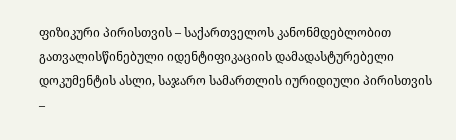ფიზიკური პირისთვის – საქართველოს კანონმდებლობით გათვალისწინებული იდენტიფიკაციის დამადასტურებელი დოკუმენტის ასლი, საჯარო სამართლის იურიდიული პირისთვის –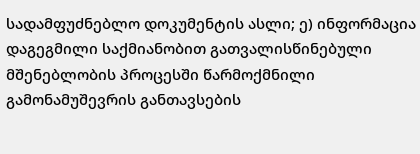სადამფუძნებლო დოკუმენტის ასლი; ე) ინფორმაცია დაგეგმილი საქმიანობით გათვალისწინებული მშენებლობის პროცესში წარმოქმნილი გამონამუშევრის განთავსების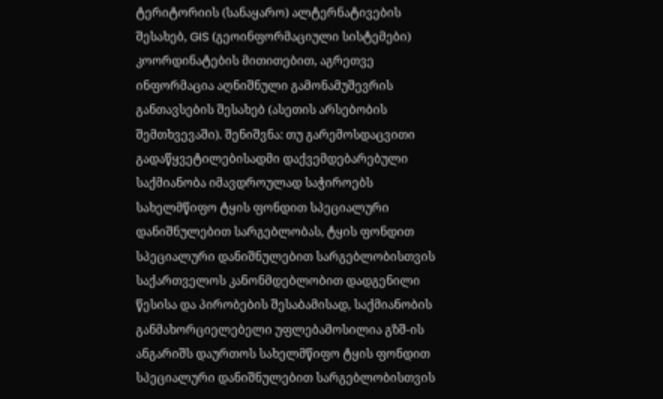ტერიტორიის (სანაყარო) ალტერნატივების შესახებ, GIS (გეოინფორმაციული სისტემები) კოორდინატების მითითებით, აგრეთვე ინფორმაცია აღნიშნული გამონამუშევრის განთავსების შესახებ (ასეთის არსებობის შემთხვევაში). შენიშვნა: თუ გარემოსდაცვითი გადაწყვეტილებისადმი დაქვემდებარებული საქმიანობა იმავდროულად საჭიროებს სახელმწიფო ტყის ფონდით სპეციალური დანიშნულებით სარგებლობას, ტყის ფონდით სპეციალური დანიშნულებით სარგებლობისთვის საქართველოს კანონმდებლობით დადგენილი წესისა და პირობების შესაბამისად, საქმიანობის განმახორციელებელი უფლებამოსილია გზშ-ის ანგარიშს დაურთოს სახელმწიფო ტყის ფონდით სპეციალური დანიშნულებით სარგებლობისთვის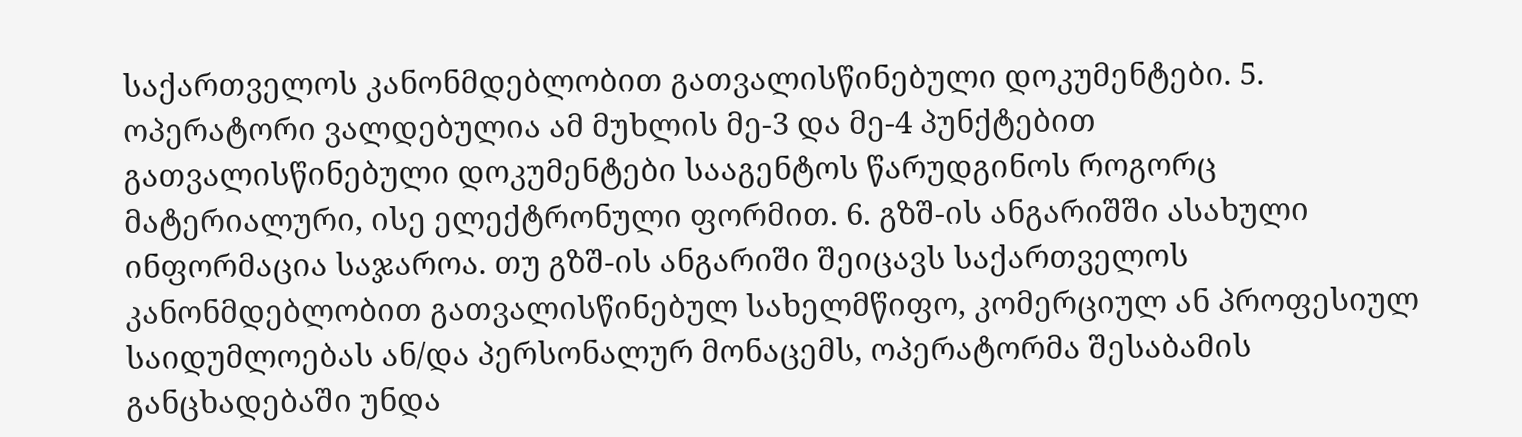საქართველოს კანონმდებლობით გათვალისწინებული დოკუმენტები. 5. ოპერატორი ვალდებულია ამ მუხლის მე-3 და მე-4 პუნქტებით გათვალისწინებული დოკუმენტები სააგენტოს წარუდგინოს როგორც მატერიალური, ისე ელექტრონული ფორმით. 6. გზშ-ის ანგარიშში ასახული ინფორმაცია საჯაროა. თუ გზშ-ის ანგარიში შეიცავს საქართველოს კანონმდებლობით გათვალისწინებულ სახელმწიფო, კომერციულ ან პროფესიულ საიდუმლოებას ან/და პერსონალურ მონაცემს, ოპერატორმა შესაბამის განცხადებაში უნდა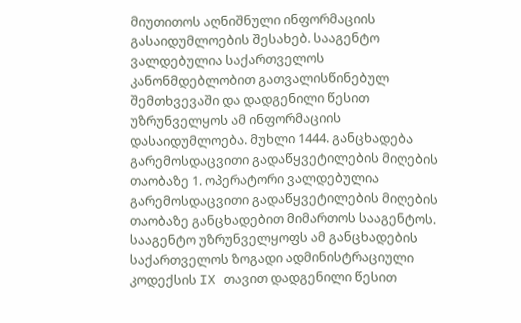მიუთითოს აღნიშნული ინფორმაციის გასაიდუმლოების შესახებ. სააგენტო ვალდებულია საქართველოს კანონმდებლობით გათვალისწინებულ შემთხვევაში და დადგენილი წესით უზრუნველყოს ამ ინფორმაციის დასაიდუმლოება. მუხლი 1444. განცხადება გარემოსდაცვითი გადაწყვეტილების მიღების თაობაზე 1. ოპერატორი ვალდებულია გარემოსდაცვითი გადაწყვეტილების მიღების თაობაზე განცხადებით მიმართოს სააგენტოს. სააგენტო უზრუნველყოფს ამ განცხადების საქართველოს ზოგადი ადმინისტრაციული კოდექსის IX თავით დადგენილი წესით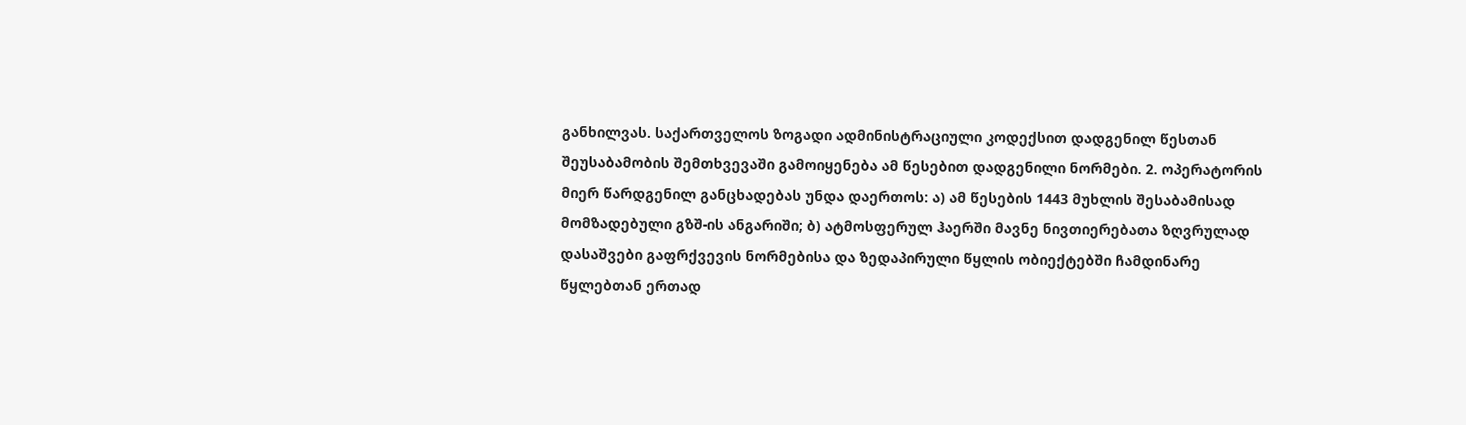განხილვას. საქართველოს ზოგადი ადმინისტრაციული კოდექსით დადგენილ წესთან შეუსაბამობის შემთხვევაში გამოიყენება ამ წესებით დადგენილი ნორმები. 2. ოპერატორის მიერ წარდგენილ განცხადებას უნდა დაერთოს: ა) ამ წესების 1443 მუხლის შესაბამისად მომზადებული გზშ-ის ანგარიში; ბ) ატმოსფერულ ჰაერში მავნე ნივთიერებათა ზღვრულად დასაშვები გაფრქვევის ნორმებისა და ზედაპირული წყლის ობიექტებში ჩამდინარე წყლებთან ერთად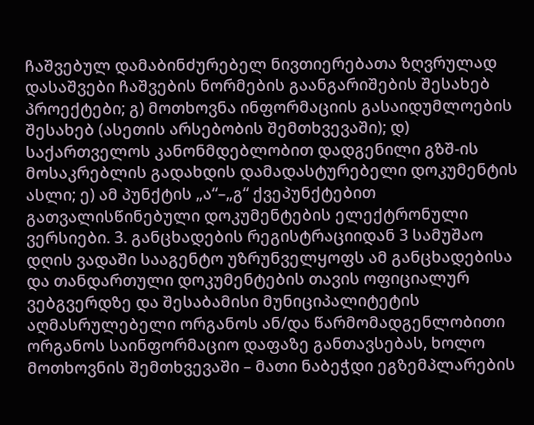ჩაშვებულ დამაბინძურებელ ნივთიერებათა ზღვრულად დასაშვები ჩაშვების ნორმების გაანგარიშების შესახებ პროექტები; გ) მოთხოვნა ინფორმაციის გასაიდუმლოების შესახებ (ასეთის არსებობის შემთხვევაში); დ) საქართველოს კანონმდებლობით დადგენილი გზშ-ის მოსაკრებლის გადახდის დამადასტურებელი დოკუმენტის ასლი; ე) ამ პუნქტის „ა“–„გ“ ქვეპუნქტებით გათვალისწინებული დოკუმენტების ელექტრონული ვერსიები. 3. განცხადების რეგისტრაციიდან 3 სამუშაო დღის ვადაში სააგენტო უზრუნველყოფს ამ განცხადებისა და თანდართული დოკუმენტების თავის ოფიციალურ ვებგვერდზე და შესაბამისი მუნიციპალიტეტის აღმასრულებელი ორგანოს ან/და წარმომადგენლობითი ორგანოს საინფორმაციო დაფაზე განთავსებას, ხოლო მოთხოვნის შემთხვევაში – მათი ნაბეჭდი ეგზემპლარების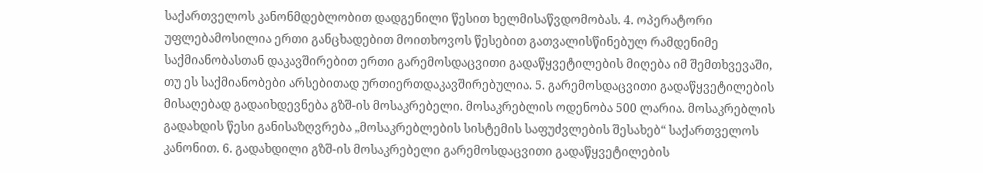საქართველოს კანონმდებლობით დადგენილი წესით ხელმისაწვდომობას. 4. ოპერატორი უფლებამოსილია ერთი განცხადებით მოითხოვოს წესებით გათვალისწინებულ რამდენიმე საქმიანობასთან დაკავშირებით ერთი გარემოსდაცვითი გადაწყვეტილების მიღება იმ შემთხვევაში, თუ ეს საქმიანობები არსებითად ურთიერთდაკავშირებულია. 5. გარემოსდაცვითი გადაწყვეტილების მისაღებად გადაიხდევნება გზშ-ის მოსაკრებელი. მოსაკრებლის ოდენობა 500 ლარია. მოსაკრებლის გადახდის წესი განისაზღვრება „მოსაკრებლების სისტემის საფუძვლების შესახებ“ საქართველოს კანონით. 6. გადახდილი გზშ-ის მოსაკრებელი გარემოსდაცვითი გადაწყვეტილების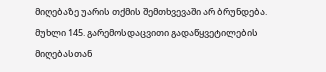მიღებაზე უარის თქმის შემთხვევაში არ ბრუნდება. მუხლი 145. გარემოსდაცვითი გადაწყვეტილების მიღებასთან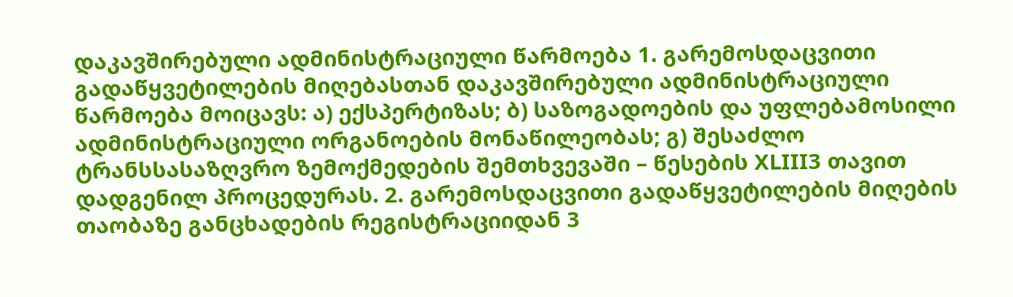დაკავშირებული ადმინისტრაციული წარმოება 1. გარემოსდაცვითი გადაწყვეტილების მიღებასთან დაკავშირებული ადმინისტრაციული წარმოება მოიცავს: ა) ექსპერტიზას; ბ) საზოგადოების და უფლებამოსილი ადმინისტრაციული ორგანოების მონაწილეობას; გ) შესაძლო ტრანსსასაზღვრო ზემოქმედების შემთხვევაში – წესების XLIII3 თავით დადგენილ პროცედურას. 2. გარემოსდაცვითი გადაწყვეტილების მიღების თაობაზე განცხადების რეგისტრაციიდან 3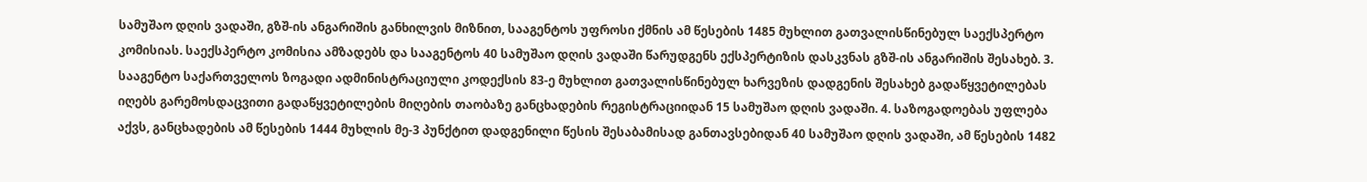სამუშაო დღის ვადაში, გზშ-ის ანგარიშის განხილვის მიზნით, სააგენტოს უფროსი ქმნის ამ წესების 1485 მუხლით გათვალისწინებულ საექსპერტო კომისიას. საექსპერტო კომისია ამზადებს და სააგენტოს 40 სამუშაო დღის ვადაში წარუდგენს ექსპერტიზის დასკვნას გზშ-ის ანგარიშის შესახებ. 3. სააგენტო საქართველოს ზოგადი ადმინისტრაციული კოდექსის 83-ე მუხლით გათვალისწინებულ ხარვეზის დადგენის შესახებ გადაწყვეტილებას იღებს გარემოსდაცვითი გადაწყვეტილების მიღების თაობაზე განცხადების რეგისტრაციიდან 15 სამუშაო დღის ვადაში. 4. საზოგადოებას უფლება აქვს, განცხადების ამ წესების 1444 მუხლის მე-3 პუნქტით დადგენილი წესის შესაბამისად განთავსებიდან 40 სამუშაო დღის ვადაში, ამ წესების 1482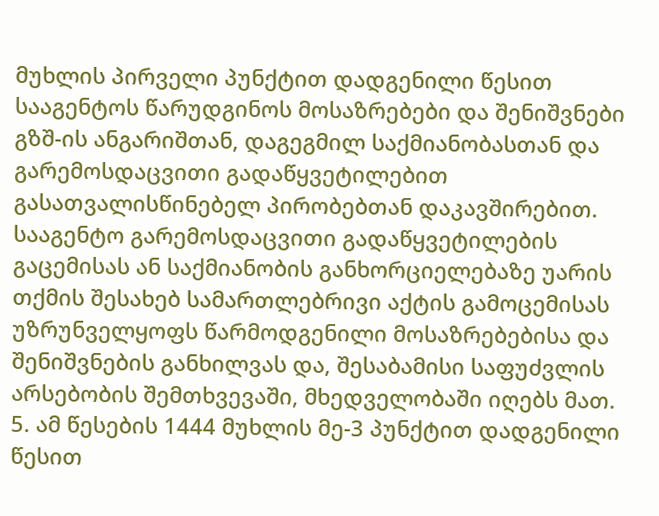მუხლის პირველი პუნქტით დადგენილი წესით სააგენტოს წარუდგინოს მოსაზრებები და შენიშვნები გზშ-ის ანგარიშთან, დაგეგმილ საქმიანობასთან და გარემოსდაცვითი გადაწყვეტილებით გასათვალისწინებელ პირობებთან დაკავშირებით. სააგენტო გარემოსდაცვითი გადაწყვეტილების გაცემისას ან საქმიანობის განხორციელებაზე უარის თქმის შესახებ სამართლებრივი აქტის გამოცემისას უზრუნველყოფს წარმოდგენილი მოსაზრებებისა და შენიშვნების განხილვას და, შესაბამისი საფუძვლის არსებობის შემთხვევაში, მხედველობაში იღებს მათ. 5. ამ წესების 1444 მუხლის მე-3 პუნქტით დადგენილი წესით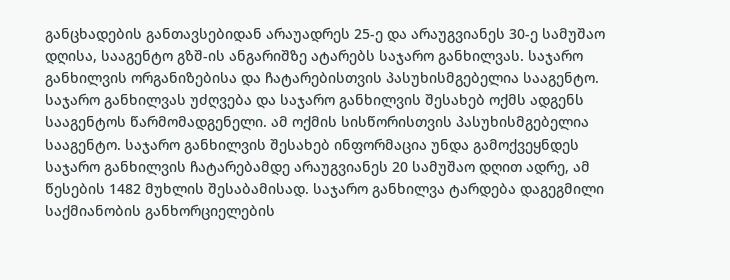განცხადების განთავსებიდან არაუადრეს 25-ე და არაუგვიანეს 30-ე სამუშაო დღისა, სააგენტო გზშ-ის ანგარიშზე ატარებს საჯარო განხილვას. საჯარო განხილვის ორგანიზებისა და ჩატარებისთვის პასუხისმგებელია სააგენტო. საჯარო განხილვას უძღვება და საჯარო განხილვის შესახებ ოქმს ადგენს სააგენტოს წარმომადგენელი. ამ ოქმის სისწორისთვის პასუხისმგებელია სააგენტო. საჯარო განხილვის შესახებ ინფორმაცია უნდა გამოქვეყნდეს საჯარო განხილვის ჩატარებამდე არაუგვიანეს 20 სამუშაო დღით ადრე, ამ წესების 1482 მუხლის შესაბამისად. საჯარო განხილვა ტარდება დაგეგმილი საქმიანობის განხორციელების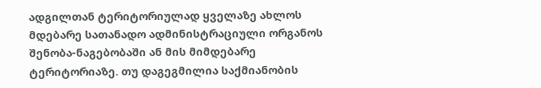ადგილთან ტერიტორიულად ყველაზე ახლოს მდებარე სათანადო ადმინისტრაციული ორგანოს შენობა-ნაგებობაში ან მის მიმდებარე ტერიტორიაზე. თუ დაგეგმილია საქმიანობის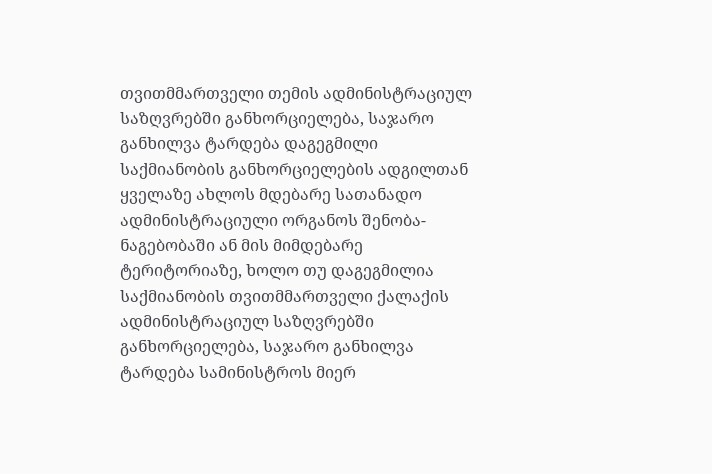თვითმმართველი თემის ადმინისტრაციულ საზღვრებში განხორციელება, საჯარო განხილვა ტარდება დაგეგმილი საქმიანობის განხორციელების ადგილთან ყველაზე ახლოს მდებარე სათანადო ადმინისტრაციული ორგანოს შენობა-ნაგებობაში ან მის მიმდებარე ტერიტორიაზე, ხოლო თუ დაგეგმილია საქმიანობის თვითმმართველი ქალაქის ადმინისტრაციულ საზღვრებში განხორციელება, საჯარო განხილვა ტარდება სამინისტროს მიერ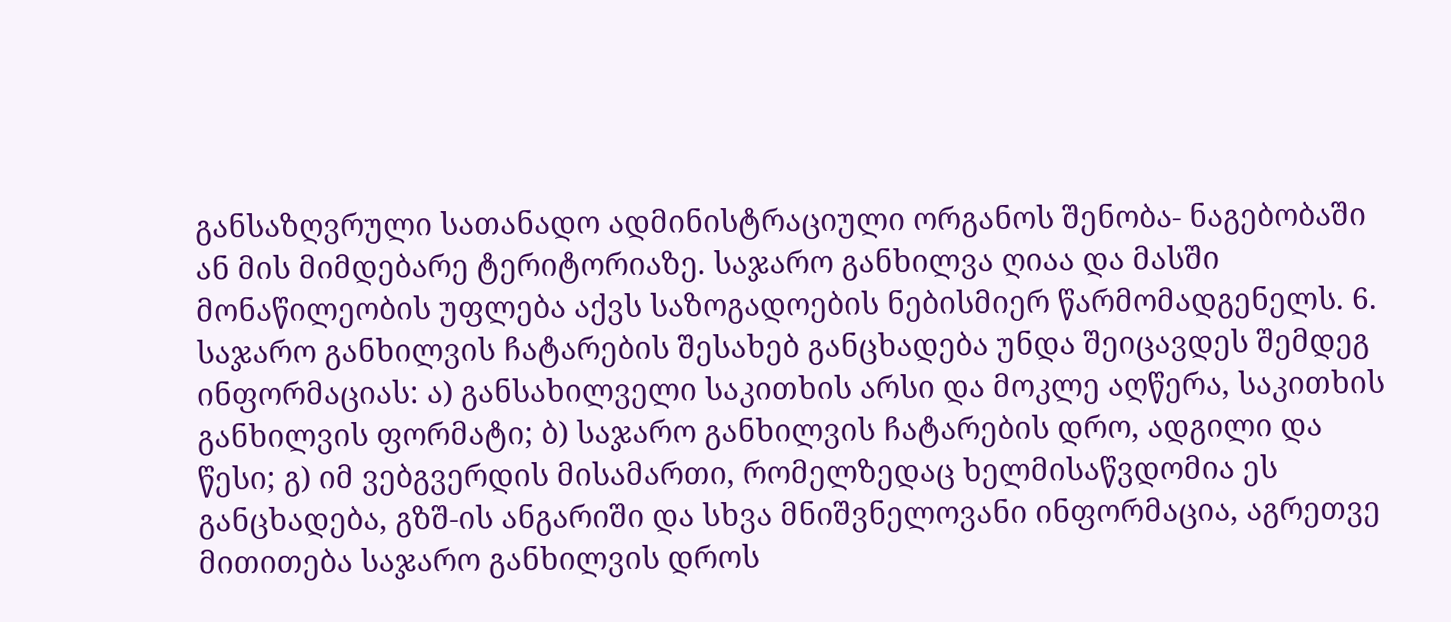განსაზღვრული სათანადო ადმინისტრაციული ორგანოს შენობა- ნაგებობაში ან მის მიმდებარე ტერიტორიაზე. საჯარო განხილვა ღიაა და მასში მონაწილეობის უფლება აქვს საზოგადოების ნებისმიერ წარმომადგენელს. 6. საჯარო განხილვის ჩატარების შესახებ განცხადება უნდა შეიცავდეს შემდეგ ინფორმაციას: ა) განსახილველი საკითხის არსი და მოკლე აღწერა, საკითხის განხილვის ფორმატი; ბ) საჯარო განხილვის ჩატარების დრო, ადგილი და წესი; გ) იმ ვებგვერდის მისამართი, რომელზედაც ხელმისაწვდომია ეს განცხადება, გზშ-ის ანგარიში და სხვა მნიშვნელოვანი ინფორმაცია, აგრეთვე მითითება საჯარო განხილვის დროს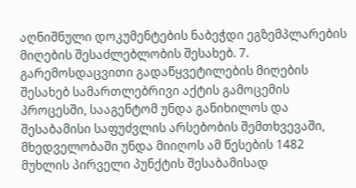აღნიშნული დოკუმენტების ნაბეჭდი ეგზემპლარების მიღების შესაძლებლობის შესახებ. 7. გარემოსდაცვითი გადაწყვეტილების მიღების შესახებ სამართლებრივი აქტის გამოცემის პროცესში, სააგენტომ უნდა განიხილოს და შესაბამისი საფუძვლის არსებობის შემთხვევაში, მხედველობაში უნდა მიიღოს ამ წესების 1482 მუხლის პირველი პუნქტის შესაბამისად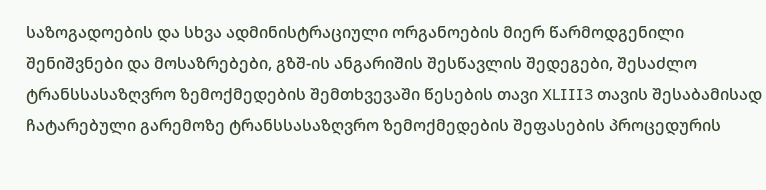საზოგადოების და სხვა ადმინისტრაციული ორგანოების მიერ წარმოდგენილი შენიშვნები და მოსაზრებები, გზშ-ის ანგარიშის შესწავლის შედეგები, შესაძლო ტრანსსასაზღვრო ზემოქმედების შემთხვევაში წესების თავი XLIII3 თავის შესაბამისად ჩატარებული გარემოზე ტრანსსასაზღვრო ზემოქმედების შეფასების პროცედურის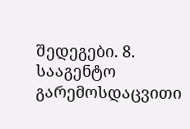შედეგები. 8. სააგენტო გარემოსდაცვითი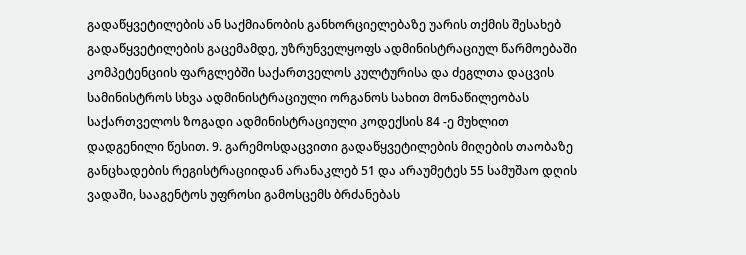გადაწყვეტილების ან საქმიანობის განხორციელებაზე უარის თქმის შესახებ გადაწყვეტილების გაცემამდე, უზრუნველყოფს ადმინისტრაციულ წარმოებაში კომპეტენციის ფარგლებში საქართველოს კულტურისა და ძეგლთა დაცვის სამინისტროს სხვა ადმინისტრაციული ორგანოს სახით მონაწილეობას საქართველოს ზოგადი ადმინისტრაციული კოდექსის 84 -ე მუხლით დადგენილი წესით. 9. გარემოსდაცვითი გადაწყვეტილების მიღების თაობაზე განცხადების რეგისტრაციიდან არანაკლებ 51 და არაუმეტეს 55 სამუშაო დღის ვადაში, სააგენტოს უფროსი გამოსცემს ბრძანებას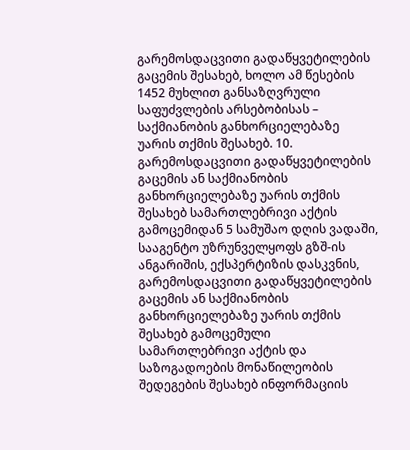გარემოსდაცვითი გადაწყვეტილების გაცემის შესახებ, ხოლო ამ წესების 1452 მუხლით განსაზღვრული საფუძვლების არსებობისას – საქმიანობის განხორციელებაზე უარის თქმის შესახებ. 10. გარემოსდაცვითი გადაწყვეტილების გაცემის ან საქმიანობის განხორციელებაზე უარის თქმის შესახებ სამართლებრივი აქტის გამოცემიდან 5 სამუშაო დღის ვადაში, სააგენტო უზრუნველყოფს გზშ-ის ანგარიშის, ექსპერტიზის დასკვნის, გარემოსდაცვითი გადაწყვეტილების გაცემის ან საქმიანობის განხორციელებაზე უარის თქმის შესახებ გამოცემული სამართლებრივი აქტის და საზოგადოების მონაწილეობის შედეგების შესახებ ინფორმაციის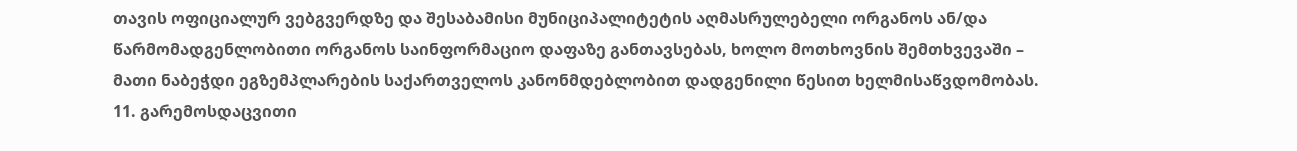თავის ოფიციალურ ვებგვერდზე და შესაბამისი მუნიციპალიტეტის აღმასრულებელი ორგანოს ან/და წარმომადგენლობითი ორგანოს საინფორმაციო დაფაზე განთავსებას, ხოლო მოთხოვნის შემთხვევაში – მათი ნაბეჭდი ეგზემპლარების საქართველოს კანონმდებლობით დადგენილი წესით ხელმისაწვდომობას. 11. გარემოსდაცვითი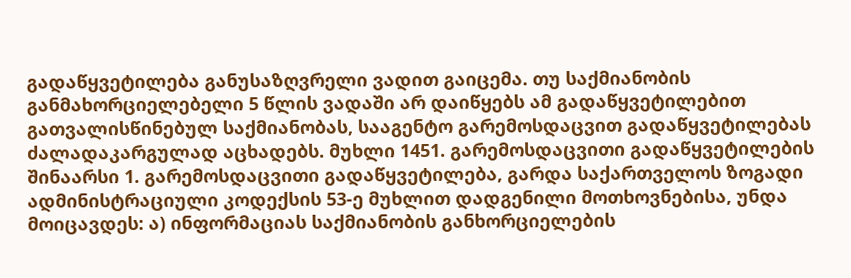გადაწყვეტილება განუსაზღვრელი ვადით გაიცემა. თუ საქმიანობის განმახორციელებელი 5 წლის ვადაში არ დაიწყებს ამ გადაწყვეტილებით გათვალისწინებულ საქმიანობას, სააგენტო გარემოსდაცვით გადაწყვეტილებას ძალადაკარგულად აცხადებს. მუხლი 1451. გარემოსდაცვითი გადაწყვეტილების შინაარსი 1. გარემოსდაცვითი გადაწყვეტილება, გარდა საქართველოს ზოგადი ადმინისტრაციული კოდექსის 53-ე მუხლით დადგენილი მოთხოვნებისა, უნდა მოიცავდეს: ა) ინფორმაციას საქმიანობის განხორციელების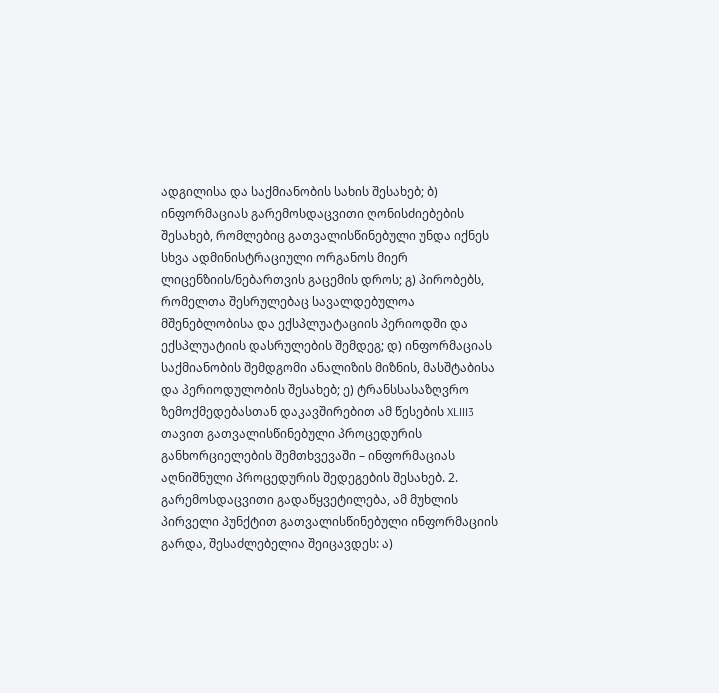ადგილისა და საქმიანობის სახის შესახებ; ბ) ინფორმაციას გარემოსდაცვითი ღონისძიებების შესახებ, რომლებიც გათვალისწინებული უნდა იქნეს სხვა ადმინისტრაციული ორგანოს მიერ ლიცენზიის/ნებართვის გაცემის დროს; გ) პირობებს, რომელთა შესრულებაც სავალდებულოა მშენებლობისა და ექსპლუატაციის პერიოდში და ექსპლუატიის დასრულების შემდეგ; დ) ინფორმაციას საქმიანობის შემდგომი ანალიზის მიზნის, მასშტაბისა და პერიოდულობის შესახებ; ე) ტრანსსასაზღვრო ზემოქმედებასთან დაკავშირებით ამ წესების XLIII3 თავით გათვალისწინებული პროცედურის განხორციელების შემთხვევაში – ინფორმაციას აღნიშნული პროცედურის შედეგების შესახებ. 2. გარემოსდაცვითი გადაწყვეტილება, ამ მუხლის პირველი პუნქტით გათვალისწინებული ინფორმაციის გარდა, შესაძლებელია შეიცავდეს: ა)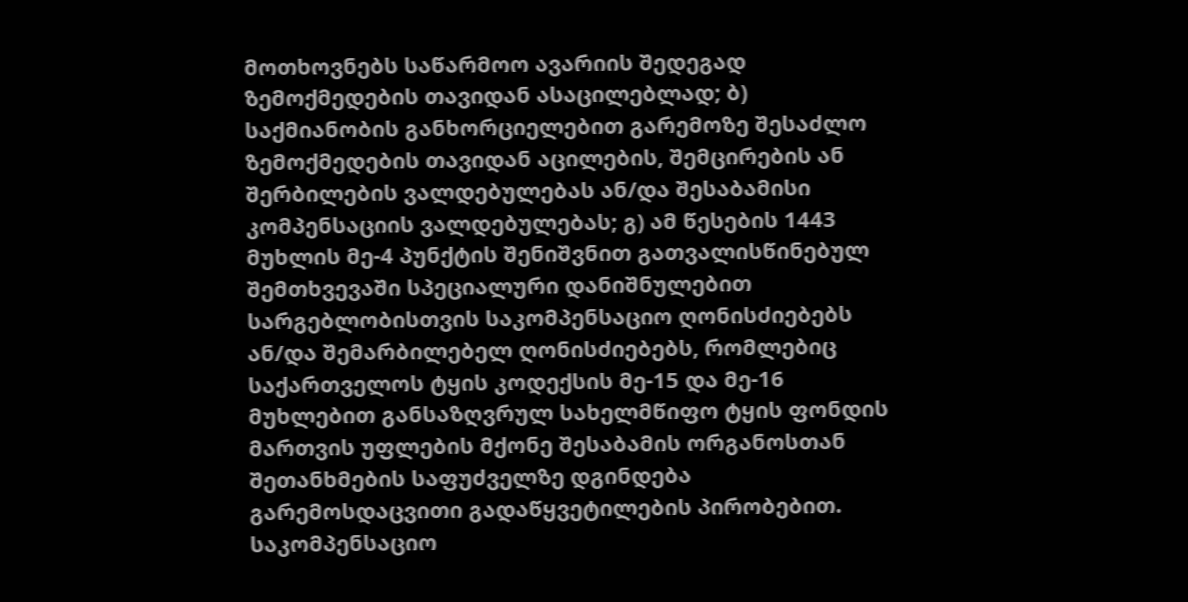მოთხოვნებს საწარმოო ავარიის შედეგად ზემოქმედების თავიდან ასაცილებლად; ბ) საქმიანობის განხორციელებით გარემოზე შესაძლო ზემოქმედების თავიდან აცილების, შემცირების ან შერბილების ვალდებულებას ან/და შესაბამისი კომპენსაციის ვალდებულებას; გ) ამ წესების 1443 მუხლის მე-4 პუნქტის შენიშვნით გათვალისწინებულ შემთხვევაში სპეციალური დანიშნულებით სარგებლობისთვის საკომპენსაციო ღონისძიებებს ან/და შემარბილებელ ღონისძიებებს, რომლებიც საქართველოს ტყის კოდექსის მე-15 და მე-16 მუხლებით განსაზღვრულ სახელმწიფო ტყის ფონდის მართვის უფლების მქონე შესაბამის ორგანოსთან შეთანხმების საფუძველზე დგინდება გარემოსდაცვითი გადაწყვეტილების პირობებით. საკომპენსაციო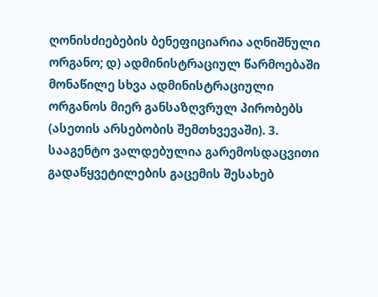ღონისძიებების ბენეფიციარია აღნიშნული ორგანო; დ) ადმინისტრაციულ წარმოებაში მონაწილე სხვა ადმინისტრაციული ორგანოს მიერ განსაზღვრულ პირობებს (ასეთის არსებობის შემთხვევაში). 3. სააგენტო ვალდებულია გარემოსდაცვითი გადაწყვეტილების გაცემის შესახებ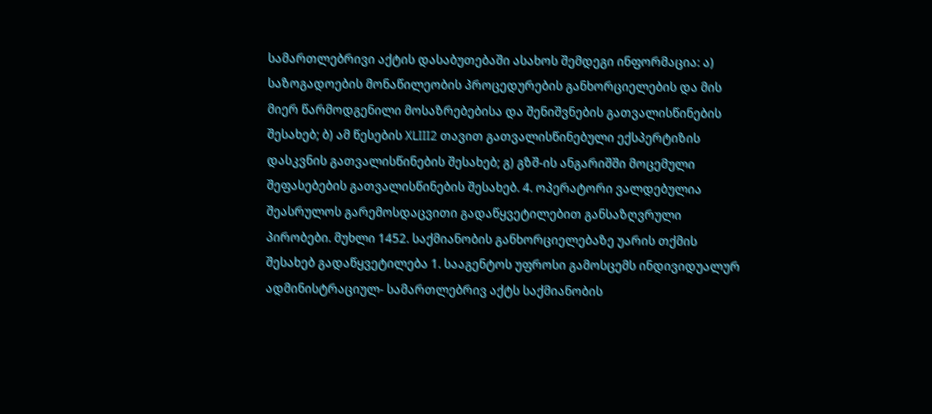სამართლებრივი აქტის დასაბუთებაში ასახოს შემდეგი ინფორმაცია: ა) საზოგადოების მონაწილეობის პროცედურების განხორციელების და მის მიერ წარმოდგენილი მოსაზრებებისა და შენიშვნების გათვალისწინების შესახებ; ბ) ამ წესების XLIII2 თავით გათვალისწინებული ექსპერტიზის დასკვნის გათვალისწინების შესახებ; გ) გზშ-ის ანგარიშში მოცემული შეფასებების გათვალისწინების შესახებ. 4. ოპერატორი ვალდებულია შეასრულოს გარემოსდაცვითი გადაწყვეტილებით განსაზღვრული პირობები. მუხლი 1452. საქმიანობის განხორციელებაზე უარის თქმის შესახებ გადაწყვეტილება 1. სააგენტოს უფროსი გამოსცემს ინდივიდუალურ ადმინისტრაციულ- სამართლებრივ აქტს საქმიანობის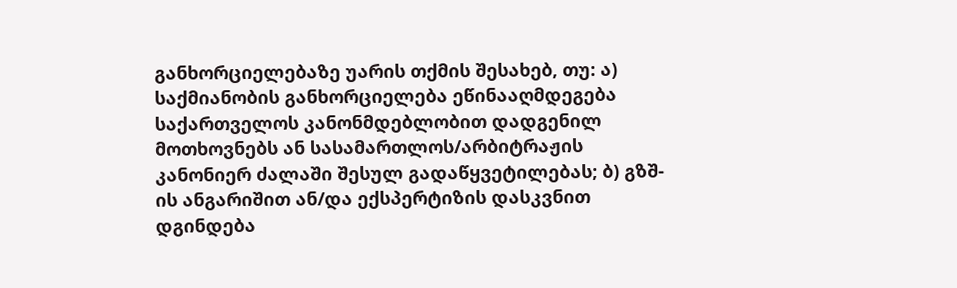განხორციელებაზე უარის თქმის შესახებ, თუ: ა) საქმიანობის განხორციელება ეწინააღმდეგება საქართველოს კანონმდებლობით დადგენილ მოთხოვნებს ან სასამართლოს/არბიტრაჟის კანონიერ ძალაში შესულ გადაწყვეტილებას; ბ) გზშ-ის ანგარიშით ან/და ექსპერტიზის დასკვნით დგინდება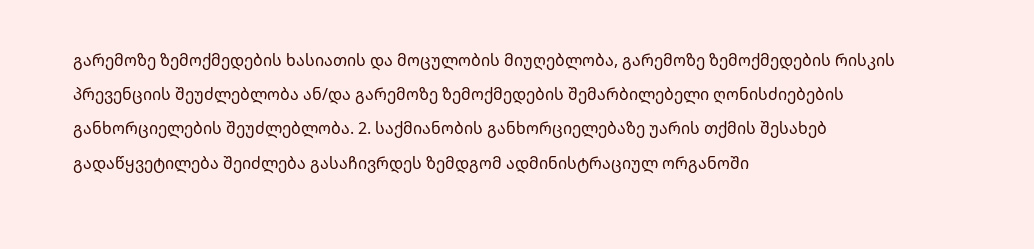გარემოზე ზემოქმედების ხასიათის და მოცულობის მიუღებლობა, გარემოზე ზემოქმედების რისკის პრევენციის შეუძლებლობა ან/და გარემოზე ზემოქმედების შემარბილებელი ღონისძიებების განხორციელების შეუძლებლობა. 2. საქმიანობის განხორციელებაზე უარის თქმის შესახებ გადაწყვეტილება შეიძლება გასაჩივრდეს ზემდგომ ადმინისტრაციულ ორგანოში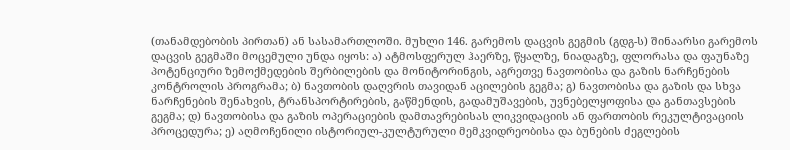(თანამდებობის პირთან) ან სასამართლოში. მუხლი 146. გარემოს დაცვის გეგმის (გდგ-ს) შინაარსი გარემოს დაცვის გეგმაში მოცემული უნდა იყოს: ა) ატმოსფერულ ჰაერზე, წყალზე, ნიადაგზე, ფლორასა და ფაუნაზე პოტენციური ზემოქმედების შერბილების და მონიტორინგის, აგრეთვე ნავთობისა და გაზის ნარჩენების კონტროლის პროგრამა; ბ) ნავთობის დაღვრის თავიდან აცილების გეგმა; გ) ნავთობისა და გაზის და სხვა ნარჩენების შენახვის, ტრანსპორტირების, გაწმენდის, გადამუშავების, უვნებელყოფისა და განთავსების გეგმა; დ) ნავთობისა და გაზის ოპერაციების დამთავრებისას ლიკვიდაციის ან ფართობის რეკულტივაციის პროცედურა; ე) აღმოჩენილი ისტორიულ-კულტურული მემკვიდრეობისა და ბუნების ძეგლების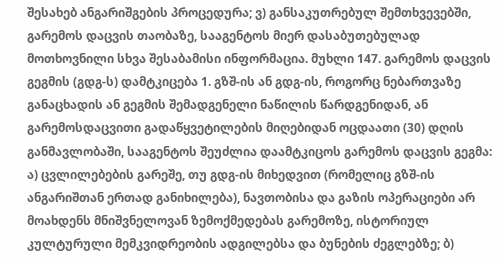შესახებ ანგარიშგების პროცედურა; ვ) განსაკუთრებულ შემთხვევებში, გარემოს დაცვის თაობაზე, სააგენტოს მიერ დასაბუთებულად მოთხოვნილი სხვა შესაბამისი ინფორმაცია. მუხლი 147. გარემოს დაცვის გეგმის (გდგ-ს) დამტკიცება 1. გზშ-ის ან გდგ-ის, როგორც ნებართვაზე განაცხადის ან გეგმის შემადგენელი ნაწილის წარდგენიდან, ან გარემოსდაცვითი გადაწყვეტილების მიღებიდან ოცდაათი (30) დღის განმავლობაში, სააგენტოს შეუძლია დაამტკიცოს გარემოს დაცვის გეგმა: ა) ცვლილებების გარეშე, თუ გდგ-ის მიხედვით (რომელიც გზშ-ის ანგარიშთან ერთად განიხილება), ნავთობისა და გაზის ოპერაციები არ მოახდენს მნიშვნელოვან ზემოქმედებას გარემოზე, ისტორიულ კულტურული მემკვიდრეობის ადგილებსა და ბუნების ძეგლებზე; ბ)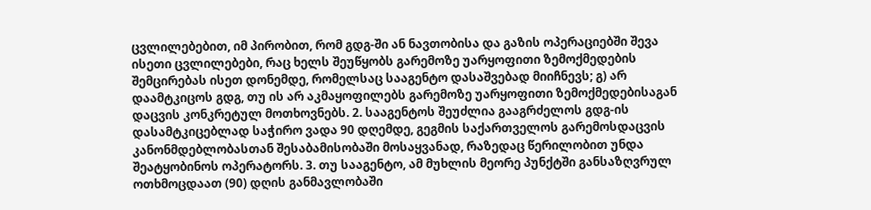ცვლილებებით, იმ პირობით, რომ გდგ-ში ან ნავთობისა და გაზის ოპერაციებში შევა ისეთი ცვლილებები, რაც ხელს შეუწყობს გარემოზე უარყოფითი ზემოქმედების შემცირებას ისეთ დონემდე, რომელსაც სააგენტო დასაშვებად მიიჩნევს; გ) არ დაამტკიცოს გდგ, თუ ის არ აკმაყოფილებს გარემოზე უარყოფითი ზემოქმედებისაგან დაცვის კონკრეტულ მოთხოვნებს. 2. სააგენტოს შეუძლია გააგრძელოს გდგ-ის დასამტკიცებლად საჭირო ვადა 90 დღემდე, გეგმის საქართველოს გარემოსდაცვის კანონმდებლობასთან შესაბამისობაში მოსაყვანად, რაზედაც წერილობით უნდა შეატყობინოს ოპერატორს. 3. თუ სააგენტო, ამ მუხლის მეორე პუნქტში განსაზღვრულ ოთხმოცდაათ (90) დღის განმავლობაში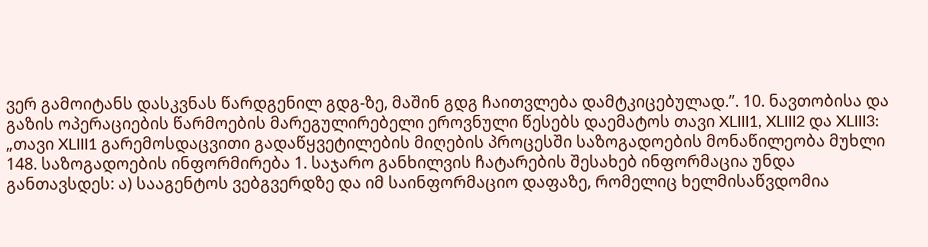ვერ გამოიტანს დასკვნას წარდგენილ გდგ-ზე, მაშინ გდგ ჩაითვლება დამტკიცებულად.”. 10. ნავთობისა და გაზის ოპერაციების წარმოების მარეგულირებელი ეროვნული წესებს დაემატოს თავი XLIII1, XLIII2 და XLIII3:
„თავი XLIII1 გარემოსდაცვითი გადაწყვეტილების მიღების პროცესში საზოგადოების მონაწილეობა მუხლი 148. საზოგადოების ინფორმირება 1. საჯარო განხილვის ჩატარების შესახებ ინფორმაცია უნდა განთავსდეს: ა) სააგენტოს ვებგვერდზე და იმ საინფორმაციო დაფაზე, რომელიც ხელმისაწვდომია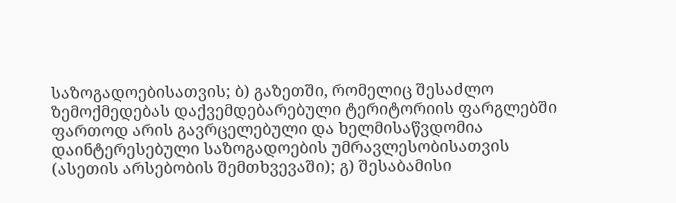საზოგადოებისათვის; ბ) გაზეთში, რომელიც შესაძლო ზემოქმედებას დაქვემდებარებული ტერიტორიის ფარგლებში ფართოდ არის გავრცელებული და ხელმისაწვდომია დაინტერესებული საზოგადოების უმრავლესობისათვის (ასეთის არსებობის შემთხვევაში); გ) შესაბამისი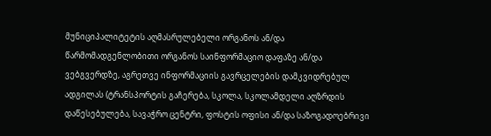მუნიციპალიტეტის აღმასრულებელი ორგანოს ან/და წარმომადგენლობითი ორგანოს საინფორმაციო დაფაზე ან/და ვებგვერდზე, აგრეთვე ინფორმაციის გავრცელების დამკვიდრებულ ადგილას (ტრანსპორტის გაჩერება, სკოლა, სკოლამდელი აღზრდის დაწესებულება, სავაჭრო ცენტრი, ფოსტის ოფისი ან/და საზოგადოებრივი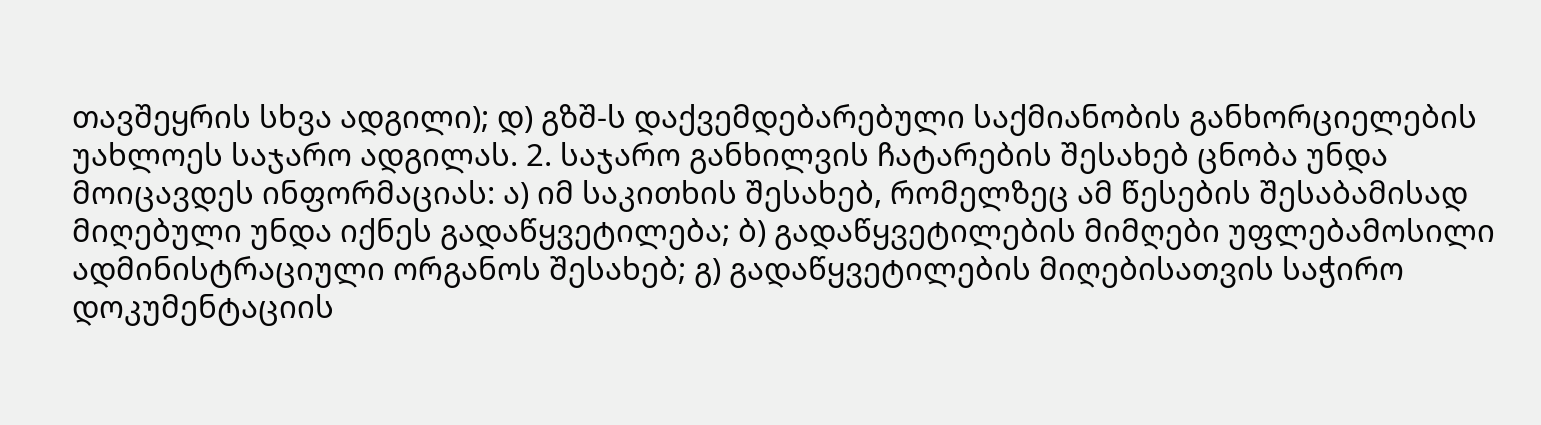თავშეყრის სხვა ადგილი); დ) გზშ-ს დაქვემდებარებული საქმიანობის განხორციელების უახლოეს საჯარო ადგილას. 2. საჯარო განხილვის ჩატარების შესახებ ცნობა უნდა მოიცავდეს ინფორმაციას: ა) იმ საკითხის შესახებ, რომელზეც ამ წესების შესაბამისად მიღებული უნდა იქნეს გადაწყვეტილება; ბ) გადაწყვეტილების მიმღები უფლებამოსილი ადმინისტრაციული ორგანოს შესახებ; გ) გადაწყვეტილების მიღებისათვის საჭირო დოკუმენტაციის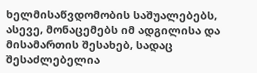ხელმისაწვდომობის საშუალებებს, ასევე, მონაცემებს იმ ადგილისა და მისამართის შესახებ, სადაც შესაძლებელია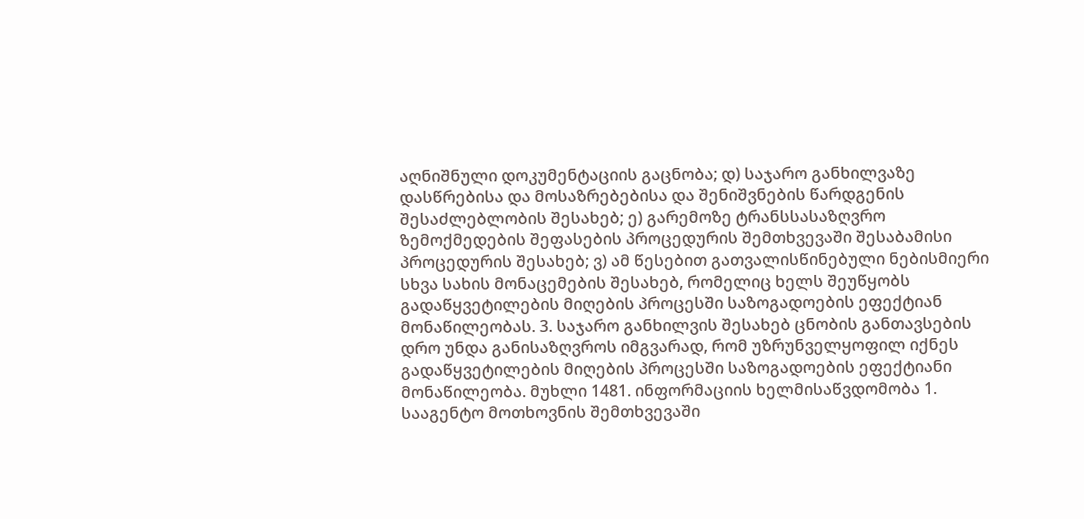აღნიშნული დოკუმენტაციის გაცნობა; დ) საჯარო განხილვაზე დასწრებისა და მოსაზრებებისა და შენიშვნების წარდგენის შესაძლებლობის შესახებ; ე) გარემოზე ტრანსსასაზღვრო ზემოქმედების შეფასების პროცედურის შემთხვევაში შესაბამისი პროცედურის შესახებ; ვ) ამ წესებით გათვალისწინებული ნებისმიერი სხვა სახის მონაცემების შესახებ, რომელიც ხელს შეუწყობს გადაწყვეტილების მიღების პროცესში საზოგადოების ეფექტიან მონაწილეობას. 3. საჯარო განხილვის შესახებ ცნობის განთავსების დრო უნდა განისაზღვროს იმგვარად, რომ უზრუნველყოფილ იქნეს გადაწყვეტილების მიღების პროცესში საზოგადოების ეფექტიანი მონაწილეობა. მუხლი 1481. ინფორმაციის ხელმისაწვდომობა 1. სააგენტო მოთხოვნის შემთხვევაში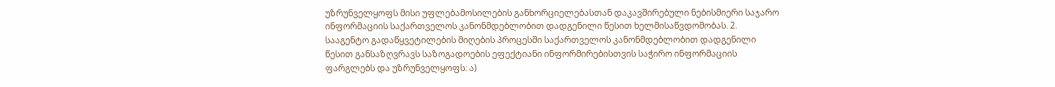უზრუნველყოფს მისი უფლებამოსილების განხორციელებასთან დაკავშირებული ნებისმიერი საჯარო ინფორმაციის საქართველოს კანონმდებლობით დადგენილი წესით ხელმისაწვდომობას. 2. სააგენტო გადაწყვეტილების მიღების პროცესში საქართველოს კანონმდებლობით დადგენილი წესით განსაზღვრავს საზოგადოების ეფექტიანი ინფორმირებისთვის საჭირო ინფორმაციის ფარგლებს და უზრუნველყოფს: ა)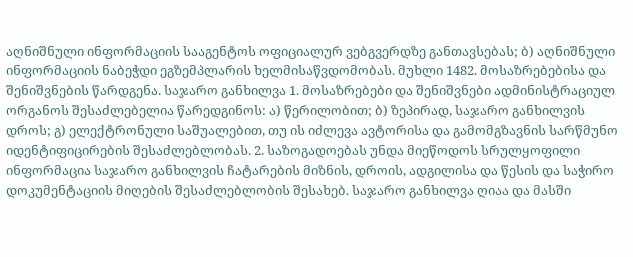აღნიშნული ინფორმაციის სააგენტოს ოფიციალურ ვებგვერდზე განთავსებას; ბ) აღნიშნული ინფორმაციის ნაბეჭდი ეგზემპლარის ხელმისაწვდომობას. მუხლი 1482. მოსაზრებებისა და შენიშვნების წარდგენა. საჯარო განხილვა 1. მოსაზრებები და შენიშვნები ადმინისტრაციულ ორგანოს შესაძლებელია წარედგინოს: ა) წერილობით; ბ) ზეპირად, საჯარო განხილვის დროს; გ) ელექტრონული საშუალებით, თუ ის იძლევა ავტორისა და გამომგზავნის სარწმუნო იდენტიფიცირების შესაძლებლობას. 2. საზოგადოებას უნდა მიეწოდოს სრულყოფილი ინფორმაცია საჯარო განხილვის ჩატარების მიზნის, დროის, ადგილისა და წესის და საჭირო დოკუმენტაციის მიღების შესაძლებლობის შესახებ. საჯარო განხილვა ღიაა და მასში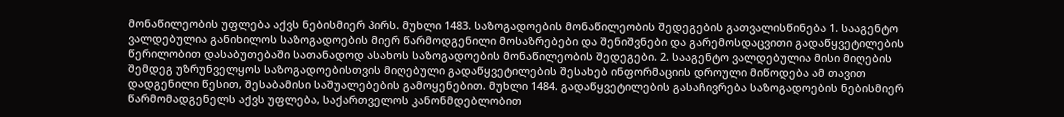მონაწილეობის უფლება აქვს ნებისმიერ პირს. მუხლი 1483. საზოგადოების მონაწილეობის შედეგების გათვალისწინება 1. სააგენტო ვალდებულია განიხილოს საზოგადოების მიერ წარმოდგენილი მოსაზრებები და შენიშვნები და გარემოსდაცვითი გადაწყვეტილების წერილობით დასაბუთებაში სათანადოდ ასახოს საზოგადოების მონაწილეობის შედეგები. 2. სააგენტო ვალდებულია მისი მიღების შემდეგ უზრუნველყოს საზოგადოებისთვის მიღებული გადაწყვეტილების შესახებ ინფორმაციის დროული მიწოდება ამ თავით დადგენილი წესით, შესაბამისი საშუალებების გამოყენებით. მუხლი 1484. გადაწყვეტილების გასაჩივრება საზოგადოების ნებისმიერ წარმომადგენელს აქვს უფლება, საქართველოს კანონმდებლობით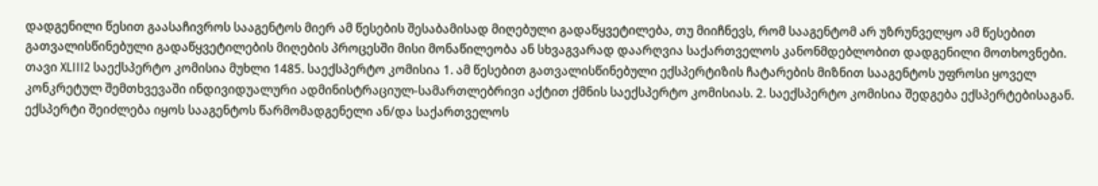დადგენილი წესით გაასაჩივროს სააგენტოს მიერ ამ წესების შესაბამისად მიღებული გადაწყვეტილება, თუ მიიჩნევს, რომ სააგენტომ არ უზრუნველყო ამ წესებით გათვალისწინებული გადაწყვეტილების მიღების პროცესში მისი მონაწილეობა ან სხვაგვარად დაარღვია საქართველოს კანონმდებლობით დადგენილი მოთხოვნები.
თავი XLIII2 საექსპერტო კომისია მუხლი 1485. საექსპერტო კომისია 1. ამ წესებით გათვალისწინებული ექსპერტიზის ჩატარების მიზნით სააგენტოს უფროსი ყოველ კონკრეტულ შემთხვევაში ინდივიდუალური ადმინისტრაციულ-სამართლებრივი აქტით ქმნის საექსპერტო კომისიას. 2. საექსპერტო კომისია შედგება ექსპერტებისაგან. ექსპერტი შეიძლება იყოს სააგენტოს წარმომადგენელი ან/და საქართველოს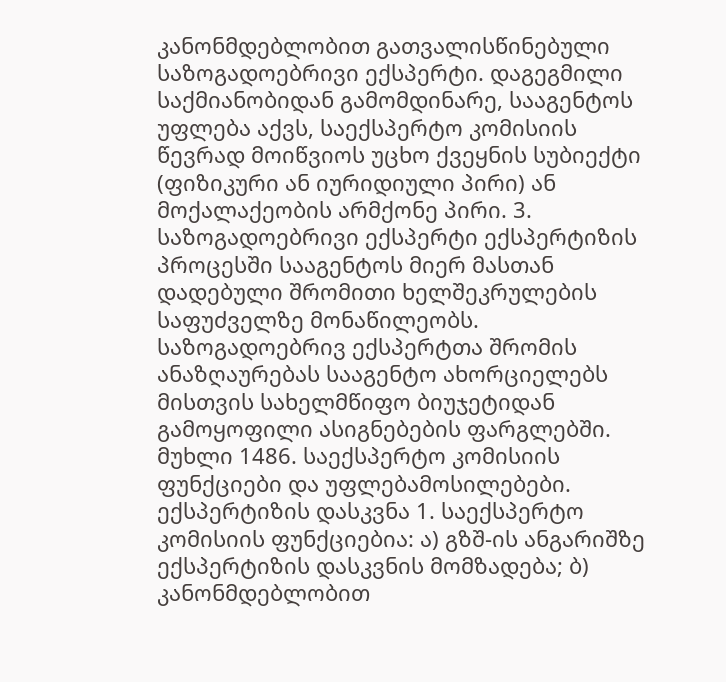კანონმდებლობით გათვალისწინებული საზოგადოებრივი ექსპერტი. დაგეგმილი საქმიანობიდან გამომდინარე, სააგენტოს უფლება აქვს, საექსპერტო კომისიის წევრად მოიწვიოს უცხო ქვეყნის სუბიექტი (ფიზიკური ან იურიდიული პირი) ან მოქალაქეობის არმქონე პირი. 3. საზოგადოებრივი ექსპერტი ექსპერტიზის პროცესში სააგენტოს მიერ მასთან დადებული შრომითი ხელშეკრულების საფუძველზე მონაწილეობს. საზოგადოებრივ ექსპერტთა შრომის ანაზღაურებას სააგენტო ახორციელებს მისთვის სახელმწიფო ბიუჯეტიდან გამოყოფილი ასიგნებების ფარგლებში. მუხლი 1486. საექსპერტო კომისიის ფუნქციები და უფლებამოსილებები. ექსპერტიზის დასკვნა 1. საექსპერტო კომისიის ფუნქციებია: ა) გზშ-ის ანგარიშზე ექსპერტიზის დასკვნის მომზადება; ბ) კანონმდებლობით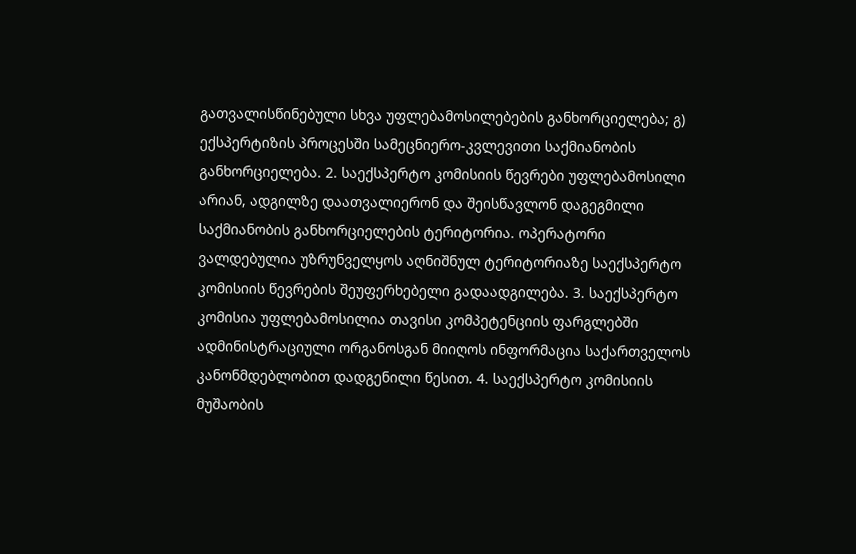გათვალისწინებული სხვა უფლებამოსილებების განხორციელება; გ) ექსპერტიზის პროცესში სამეცნიერო-კვლევითი საქმიანობის განხორციელება. 2. საექსპერტო კომისიის წევრები უფლებამოსილი არიან, ადგილზე დაათვალიერონ და შეისწავლონ დაგეგმილი საქმიანობის განხორციელების ტერიტორია. ოპერატორი ვალდებულია უზრუნველყოს აღნიშნულ ტერიტორიაზე საექსპერტო კომისიის წევრების შეუფერხებელი გადაადგილება. 3. საექსპერტო კომისია უფლებამოსილია თავისი კომპეტენციის ფარგლებში ადმინისტრაციული ორგანოსგან მიიღოს ინფორმაცია საქართველოს კანონმდებლობით დადგენილი წესით. 4. საექსპერტო კომისიის მუშაობის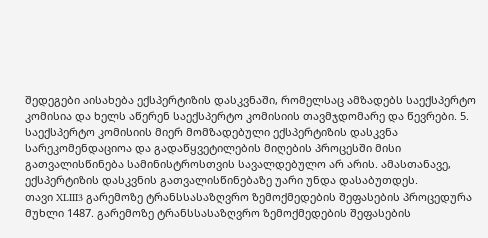შედეგები აისახება ექსპერტიზის დასკვნაში, რომელსაც ამზადებს საექსპერტო კომისია და ხელს აწერენ საექსპერტო კომისიის თავმჯდომარე და წევრები. 5. საექსპერტო კომისიის მიერ მომზადებული ექსპერტიზის დასკვნა სარეკომენდაციოა და გადაწყვეტილების მიღების პროცესში მისი გათვალისწინება სამინისტროსთვის სავალდებულო არ არის. ამასთანავე, ექსპერტიზის დასკვნის გათვალისწინებაზე უარი უნდა დასაბუთდეს.
თავი XLIII3 გარემოზე ტრანსსასაზღვრო ზემოქმედების შეფასების პროცედურა მუხლი 1487. გარემოზე ტრანსსასაზღვრო ზემოქმედების შეფასების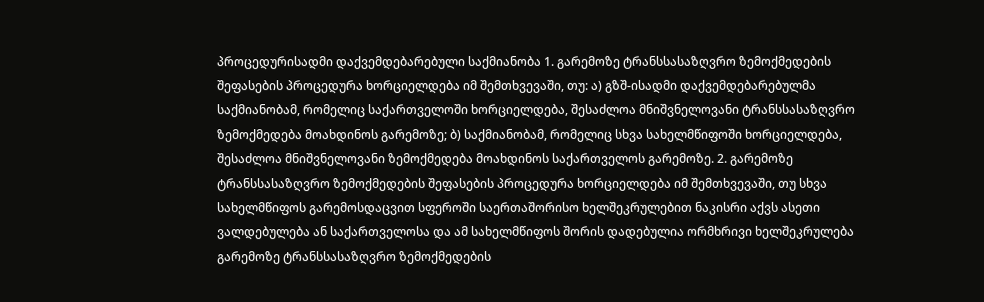პროცედურისადმი დაქვემდებარებული საქმიანობა 1. გარემოზე ტრანსსასაზღვრო ზემოქმედების შეფასების პროცედურა ხორციელდება იმ შემთხვევაში, თუ: ა) გზშ-ისადმი დაქვემდებარებულმა საქმიანობამ, რომელიც საქართველოში ხორციელდება, შესაძლოა მნიშვნელოვანი ტრანსსასაზღვრო ზემოქმედება მოახდინოს გარემოზე; ბ) საქმიანობამ, რომელიც სხვა სახელმწიფოში ხორციელდება, შესაძლოა მნიშვნელოვანი ზემოქმედება მოახდინოს საქართველოს გარემოზე. 2. გარემოზე ტრანსსასაზღვრო ზემოქმედების შეფასების პროცედურა ხორციელდება იმ შემთხვევაში, თუ სხვა სახელმწიფოს გარემოსდაცვით სფეროში საერთაშორისო ხელშეკრულებით ნაკისრი აქვს ასეთი ვალდებულება ან საქართველოსა და ამ სახელმწიფოს შორის დადებულია ორმხრივი ხელშეკრულება გარემოზე ტრანსსასაზღვრო ზემოქმედების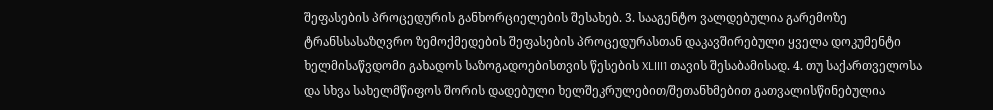შეფასების პროცედურის განხორციელების შესახებ. 3. სააგენტო ვალდებულია გარემოზე ტრანსსასაზღვრო ზემოქმედების შეფასების პროცედურასთან დაკავშირებული ყველა დოკუმენტი ხელმისაწვდომი გახადოს საზოგადოებისთვის წესების XLIII1 თავის შესაბამისად. 4. თუ საქართველოსა და სხვა სახელმწიფოს შორის დადებული ხელშეკრულებით/შეთანხმებით გათვალისწინებულია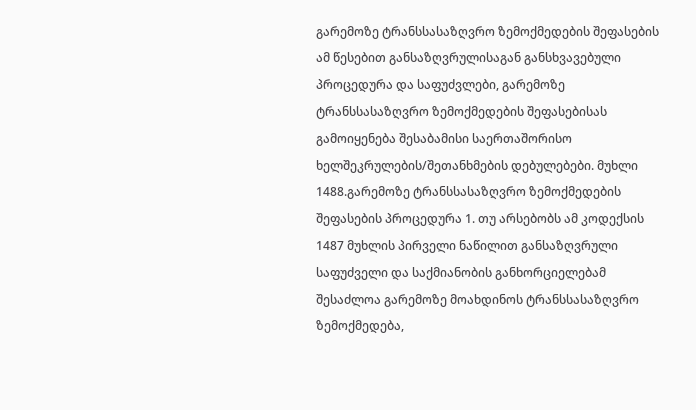გარემოზე ტრანსსასაზღვრო ზემოქმედების შეფასების ამ წესებით განსაზღვრულისაგან განსხვავებული პროცედურა და საფუძვლები, გარემოზე ტრანსსასაზღვრო ზემოქმედების შეფასებისას გამოიყენება შესაბამისი საერთაშორისო ხელშეკრულების/შეთანხმების დებულებები. მუხლი 1488.გარემოზე ტრანსსასაზღვრო ზემოქმედების შეფასების პროცედურა 1. თუ არსებობს ამ კოდექსის 1487 მუხლის პირველი ნაწილით განსაზღვრული საფუძველი და საქმიანობის განხორციელებამ შესაძლოა გარემოზე მოახდინოს ტრანსსასაზღვრო ზემოქმედება,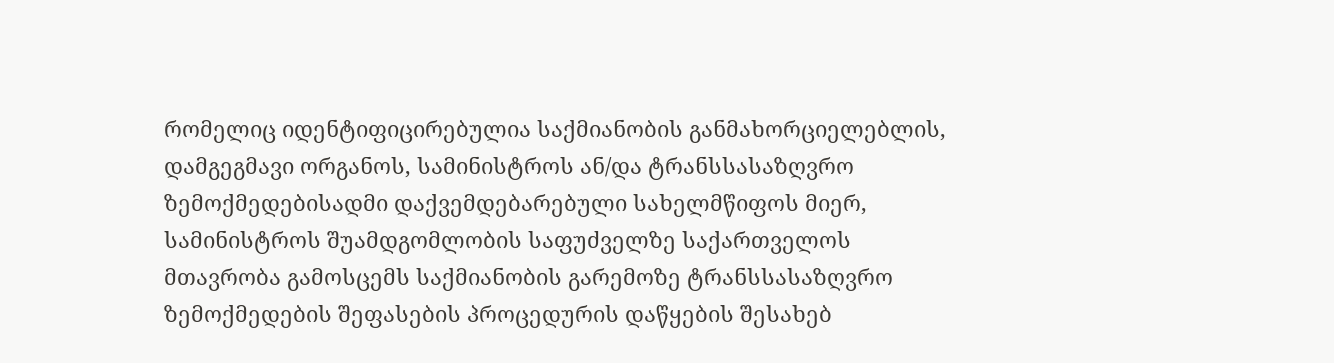რომელიც იდენტიფიცირებულია საქმიანობის განმახორციელებლის, დამგეგმავი ორგანოს, სამინისტროს ან/და ტრანსსასაზღვრო ზემოქმედებისადმი დაქვემდებარებული სახელმწიფოს მიერ, სამინისტროს შუამდგომლობის საფუძველზე საქართველოს მთავრობა გამოსცემს საქმიანობის გარემოზე ტრანსსასაზღვრო ზემოქმედების შეფასების პროცედურის დაწყების შესახებ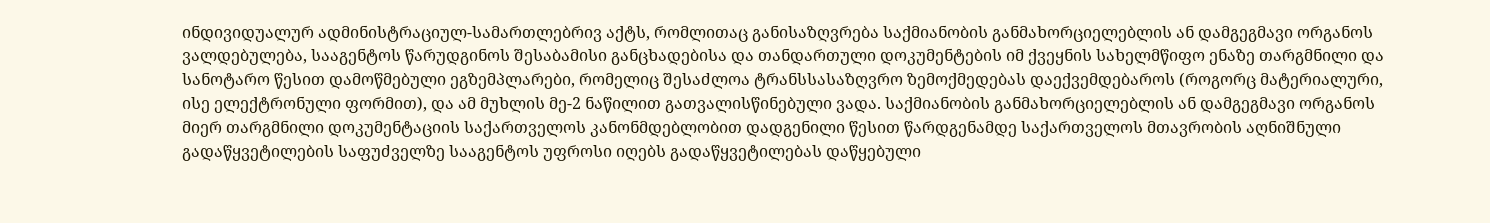ინდივიდუალურ ადმინისტრაციულ-სამართლებრივ აქტს, რომლითაც განისაზღვრება საქმიანობის განმახორციელებლის ან დამგეგმავი ორგანოს ვალდებულება, სააგენტოს წარუდგინოს შესაბამისი განცხადებისა და თანდართული დოკუმენტების იმ ქვეყნის სახელმწიფო ენაზე თარგმნილი და სანოტარო წესით დამოწმებული ეგზემპლარები, რომელიც შესაძლოა ტრანსსასაზღვრო ზემოქმედებას დაექვემდებაროს (როგორც მატერიალური, ისე ელექტრონული ფორმით), და ამ მუხლის მე-2 ნაწილით გათვალისწინებული ვადა. საქმიანობის განმახორციელებლის ან დამგეგმავი ორგანოს მიერ თარგმნილი დოკუმენტაციის საქართველოს კანონმდებლობით დადგენილი წესით წარდგენამდე საქართველოს მთავრობის აღნიშნული გადაწყვეტილების საფუძველზე სააგენტოს უფროსი იღებს გადაწყვეტილებას დაწყებული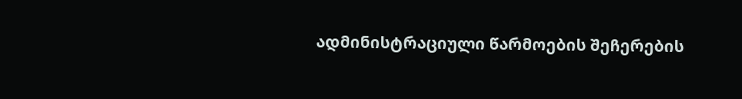ადმინისტრაციული წარმოების შეჩერების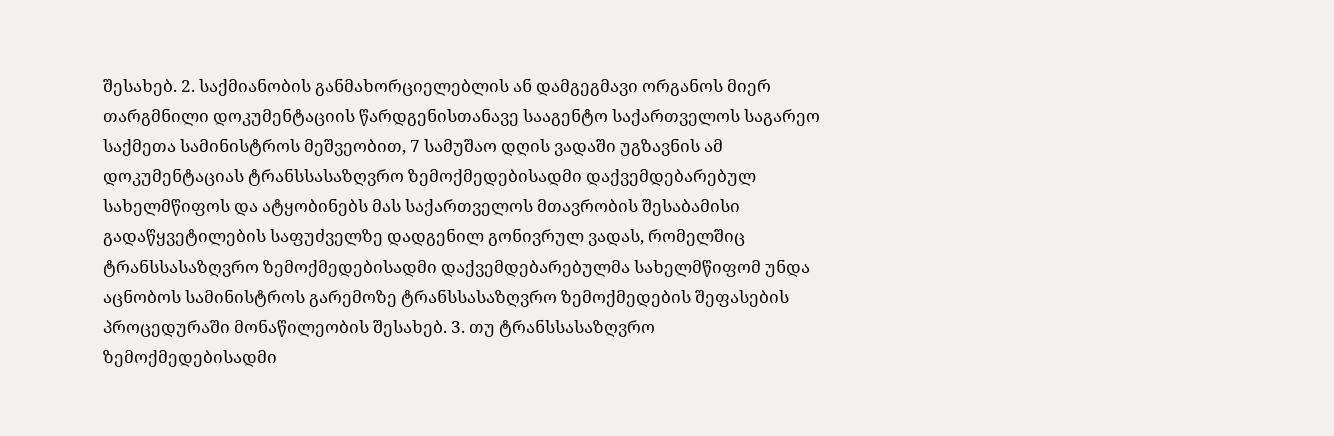შესახებ. 2. საქმიანობის განმახორციელებლის ან დამგეგმავი ორგანოს მიერ თარგმნილი დოკუმენტაციის წარდგენისთანავე სააგენტო საქართველოს საგარეო საქმეთა სამინისტროს მეშვეობით, 7 სამუშაო დღის ვადაში უგზავნის ამ დოკუმენტაციას ტრანსსასაზღვრო ზემოქმედებისადმი დაქვემდებარებულ სახელმწიფოს და ატყობინებს მას საქართველოს მთავრობის შესაბამისი გადაწყვეტილების საფუძველზე დადგენილ გონივრულ ვადას, რომელშიც ტრანსსასაზღვრო ზემოქმედებისადმი დაქვემდებარებულმა სახელმწიფომ უნდა აცნობოს სამინისტროს გარემოზე ტრანსსასაზღვრო ზემოქმედების შეფასების პროცედურაში მონაწილეობის შესახებ. 3. თუ ტრანსსასაზღვრო ზემოქმედებისადმი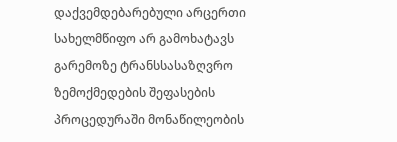დაქვემდებარებული არცერთი სახელმწიფო არ გამოხატავს გარემოზე ტრანსსასაზღვრო ზემოქმედების შეფასების პროცედურაში მონაწილეობის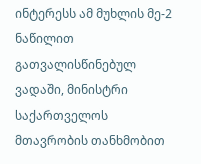ინტერესს ამ მუხლის მე-2 ნაწილით გათვალისწინებულ ვადაში, მინისტრი საქართველოს მთავრობის თანხმობით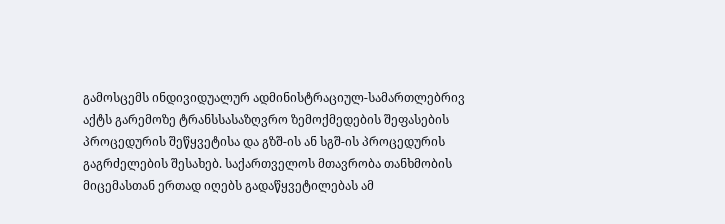გამოსცემს ინდივიდუალურ ადმინისტრაციულ-სამართლებრივ აქტს გარემოზე ტრანსსასაზღვრო ზემოქმედების შეფასების პროცედურის შეწყვეტისა და გზშ-ის ან სგშ-ის პროცედურის გაგრძელების შესახებ. საქართველოს მთავრობა თანხმობის მიცემასთან ერთად იღებს გადაწყვეტილებას ამ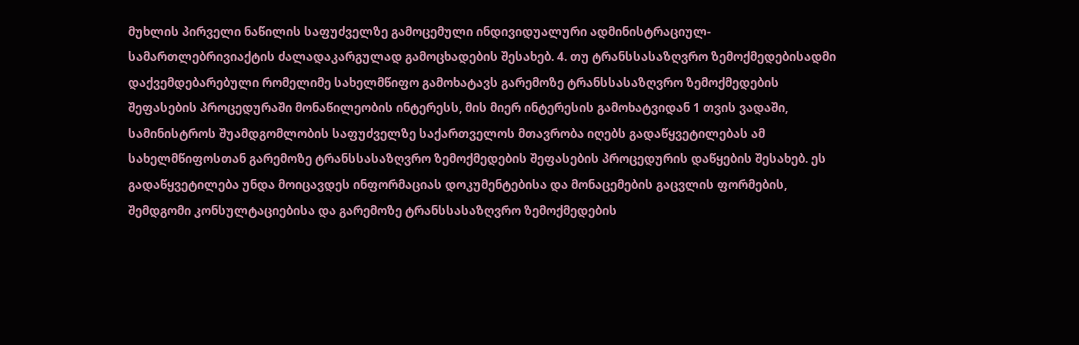მუხლის პირველი ნაწილის საფუძველზე გამოცემული ინდივიდუალური ადმინისტრაციულ-სამართლებრივიაქტის ძალადაკარგულად გამოცხადების შესახებ. 4. თუ ტრანსსასაზღვრო ზემოქმედებისადმი დაქვემდებარებული რომელიმე სახელმწიფო გამოხატავს გარემოზე ტრანსსასაზღვრო ზემოქმედების შეფასების პროცედურაში მონაწილეობის ინტერესს, მის მიერ ინტერესის გამოხატვიდან 1 თვის ვადაში, სამინისტროს შუამდგომლობის საფუძველზე საქართველოს მთავრობა იღებს გადაწყვეტილებას ამ სახელმწიფოსთან გარემოზე ტრანსსასაზღვრო ზემოქმედების შეფასების პროცედურის დაწყების შესახებ. ეს გადაწყვეტილება უნდა მოიცავდეს ინფორმაციას დოკუმენტებისა და მონაცემების გაცვლის ფორმების, შემდგომი კონსულტაციებისა და გარემოზე ტრანსსასაზღვრო ზემოქმედების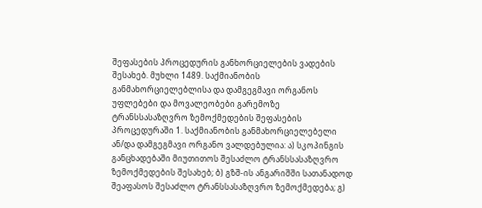შეფასების პროცედურის განხორციელების ვადების შესახებ. მუხლი 1489. საქმიანობის განმახორციელებლისა და დამგეგმავი ორგანოს უფლებები და მოვალეობები გარემოზე ტრანსსასაზღვრო ზემოქმედების შეფასების პროცედურაში 1. საქმიანობის განმახორციელებელი ან/და დამგეგმავი ორგანო ვალდებულია: ა) სკოპინგის განცხადებაში მიუთითოს შესაძლო ტრანსსასაზღვრო ზემოქმედების შესახებ; ბ) გზშ-ის ანგარიშში სათანადოდ შეაფასოს შესაძლო ტრანსსასაზღვრო ზემოქმედება; გ)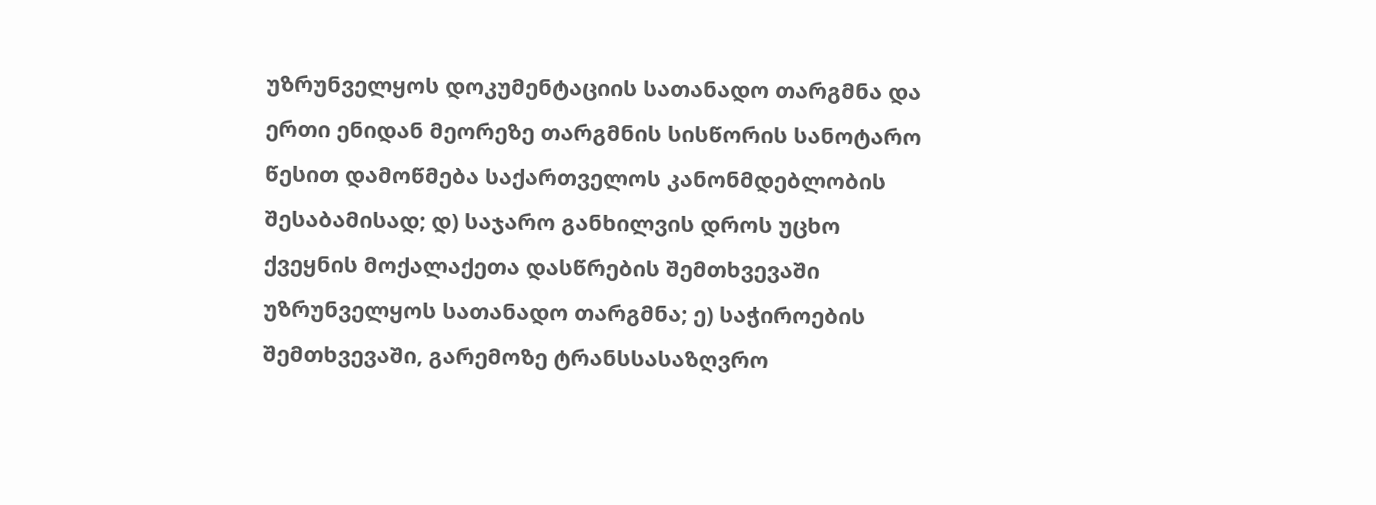უზრუნველყოს დოკუმენტაციის სათანადო თარგმნა და ერთი ენიდან მეორეზე თარგმნის სისწორის სანოტარო წესით დამოწმება საქართველოს კანონმდებლობის შესაბამისად; დ) საჯარო განხილვის დროს უცხო ქვეყნის მოქალაქეთა დასწრების შემთხვევაში უზრუნველყოს სათანადო თარგმნა; ე) საჭიროების შემთხვევაში, გარემოზე ტრანსსასაზღვრო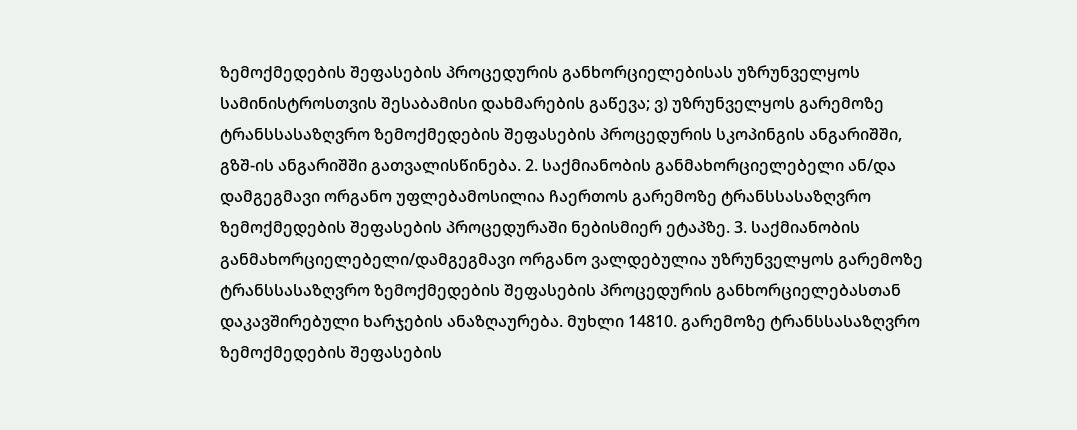ზემოქმედების შეფასების პროცედურის განხორციელებისას უზრუნველყოს სამინისტროსთვის შესაბამისი დახმარების გაწევა; ვ) უზრუნველყოს გარემოზე ტრანსსასაზღვრო ზემოქმედების შეფასების პროცედურის სკოპინგის ანგარიშში, გზშ-ის ანგარიშში გათვალისწინება. 2. საქმიანობის განმახორციელებელი ან/და დამგეგმავი ორგანო უფლებამოსილია ჩაერთოს გარემოზე ტრანსსასაზღვრო ზემოქმედების შეფასების პროცედურაში ნებისმიერ ეტაპზე. 3. საქმიანობის განმახორციელებელი/დამგეგმავი ორგანო ვალდებულია უზრუნველყოს გარემოზე ტრანსსასაზღვრო ზემოქმედების შეფასების პროცედურის განხორციელებასთან დაკავშირებული ხარჯების ანაზღაურება. მუხლი 14810. გარემოზე ტრანსსასაზღვრო ზემოქმედების შეფასების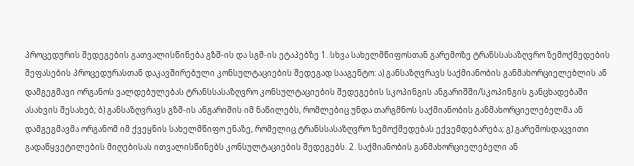პროცედურის შედეგების გათვალისწინება გზშ-ის და სგშ-ის ეტაპებზე 1. სხვა სახელმწიფოსთან გარემოზე ტრანსსასაზღვრო ზემოქმედების შეფასების პროცედურასთან დაკავშირებული კონსულტაციების შედეგად სააგენტო: ა) განსაზღვრავს საქმიანობის განმახორციელებლის ან დამგეგმავი ორგანოს ვალდებულებას ტრანსსასაზღვრო კონსულტაციების შედეგების სკოპინგის ანგარიშში/სკოპინგის განცხადებაში ასახვის შესახებ; ბ) განსაზღვრავს გზშ-ის ანგარიშის იმ ნაწილებს, რომლებიც უნდა თარგმნოს საქმიანობის განმახორციელებელმა ან დამგეგმავმა ორგანომ იმ ქვეყნის სახელმწიფო ენაზე, რომელიც ტრანსსასაზღვრო ზემოქმედებას ექვემდებარება; გ) გარემოსდაცვითი გადაწყვეტილების მიღებისას ითვალისწინებს კონსულტაციების შედეგებს. 2. საქმიანობის განმახორციელებელი ან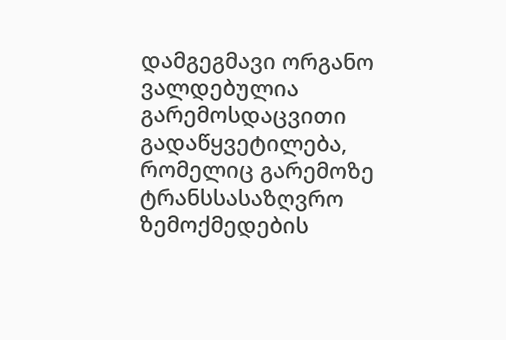დამგეგმავი ორგანო ვალდებულია გარემოსდაცვითი გადაწყვეტილება, რომელიც გარემოზე ტრანსსასაზღვრო ზემოქმედების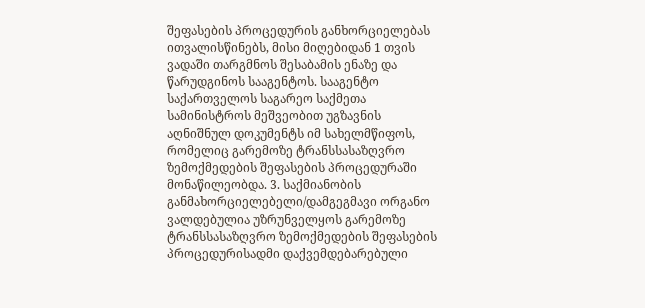შეფასების პროცედურის განხორციელებას ითვალისწინებს, მისი მიღებიდან 1 თვის ვადაში თარგმნოს შესაბამის ენაზე და წარუდგინოს სააგენტოს. სააგენტო საქართველოს საგარეო საქმეთა სამინისტროს მეშვეობით უგზავნის აღნიშნულ დოკუმენტს იმ სახელმწიფოს, რომელიც გარემოზე ტრანსსასაზღვრო ზემოქმედების შეფასების პროცედურაში მონაწილეობდა. 3. საქმიანობის განმახორციელებელი/დამგეგმავი ორგანო ვალდებულია უზრუნველყოს გარემოზე ტრანსსასაზღვრო ზემოქმედების შეფასების პროცედურისადმი დაქვემდებარებული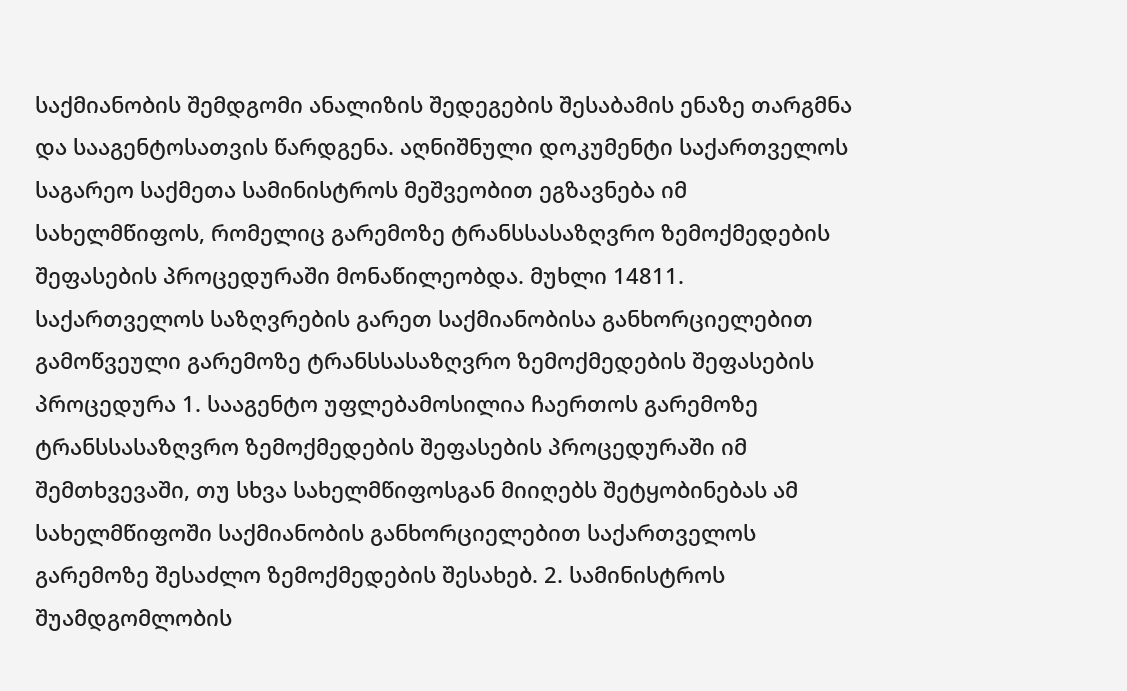საქმიანობის შემდგომი ანალიზის შედეგების შესაბამის ენაზე თარგმნა და სააგენტოსათვის წარდგენა. აღნიშნული დოკუმენტი საქართველოს საგარეო საქმეთა სამინისტროს მეშვეობით ეგზავნება იმ სახელმწიფოს, რომელიც გარემოზე ტრანსსასაზღვრო ზემოქმედების შეფასების პროცედურაში მონაწილეობდა. მუხლი 14811. საქართველოს საზღვრების გარეთ საქმიანობისა განხორციელებით გამოწვეული გარემოზე ტრანსსასაზღვრო ზემოქმედების შეფასების პროცედურა 1. სააგენტო უფლებამოსილია ჩაერთოს გარემოზე ტრანსსასაზღვრო ზემოქმედების შეფასების პროცედურაში იმ შემთხვევაში, თუ სხვა სახელმწიფოსგან მიიღებს შეტყობინებას ამ სახელმწიფოში საქმიანობის განხორციელებით საქართველოს გარემოზე შესაძლო ზემოქმედების შესახებ. 2. სამინისტროს შუამდგომლობის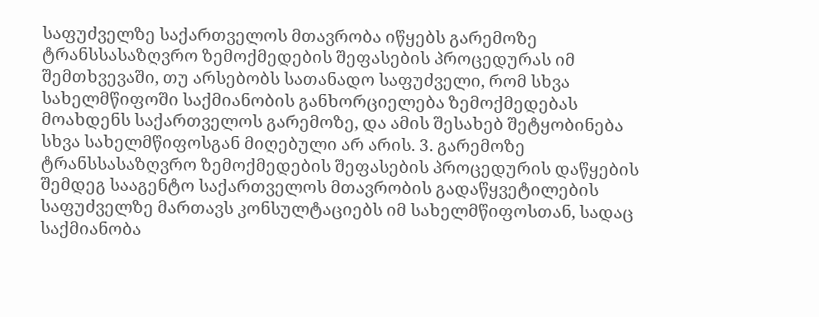საფუძველზე საქართველოს მთავრობა იწყებს გარემოზე ტრანსსასაზღვრო ზემოქმედების შეფასების პროცედურას იმ შემთხვევაში, თუ არსებობს სათანადო საფუძველი, რომ სხვა სახელმწიფოში საქმიანობის განხორციელება ზემოქმედებას მოახდენს საქართველოს გარემოზე, და ამის შესახებ შეტყობინება სხვა სახელმწიფოსგან მიღებული არ არის. 3. გარემოზე ტრანსსასაზღვრო ზემოქმედების შეფასების პროცედურის დაწყების შემდეგ სააგენტო საქართველოს მთავრობის გადაწყვეტილების საფუძველზე მართავს კონსულტაციებს იმ სახელმწიფოსთან, სადაც საქმიანობა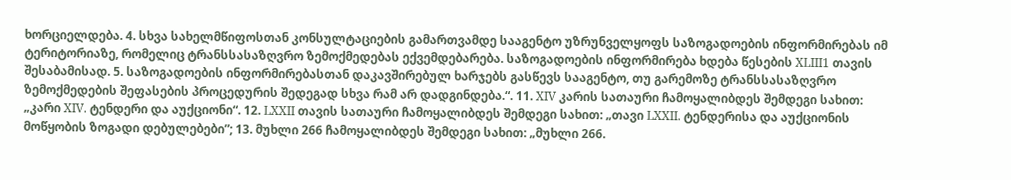ხორციელდება. 4. სხვა სახელმწიფოსთან კონსულტაციების გამართვამდე სააგენტო უზრუნველყოფს საზოგადოების ინფორმირებას იმ ტერიტორიაზე, რომელიც ტრანსსასაზღვრო ზემოქმედებას ექვემდებარება. საზოგადოების ინფორმირება ხდება წესების XLIII1 თავის შესაბამისად. 5. საზოგადოების ინფორმირებასთან დაკავშირებულ ხარჯებს გასწევს სააგენტო, თუ გარემოზე ტრანსსასაზღვრო ზემოქმედების შეფასების პროცედურის შედეგად სხვა რამ არ დადგინდება.“. 11. XIV კარის სათაური ჩამოყალიბდეს შემდეგი სახით: „კარი XIV. ტენდერი და აუქციონი“. 12. LXXII თავის სათაური ჩამოყალიბდეს შემდეგი სახით: „თავი LXXII. ტენდერისა და აუქციონის მოწყობის ზოგადი დებულებები”; 13. მუხლი 266 ჩამოყალიბდეს შემდეგი სახით: „მუხლი 266.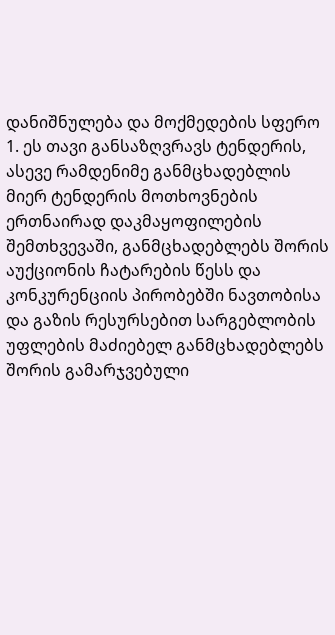დანიშნულება და მოქმედების სფერო 1. ეს თავი განსაზღვრავს ტენდერის, ასევე რამდენიმე განმცხადებლის მიერ ტენდერის მოთხოვნების ერთნაირად დაკმაყოფილების შემთხვევაში, განმცხადებლებს შორის აუქციონის ჩატარების წესს და კონკურენციის პირობებში ნავთობისა და გაზის რესურსებით სარგებლობის უფლების მაძიებელ განმცხადებლებს შორის გამარჯვებული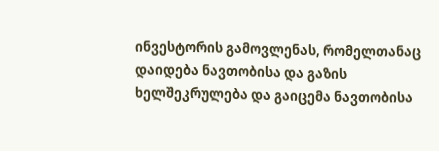ინვესტორის გამოვლენას, რომელთანაც დაიდება ნავთობისა და გაზის ხელშეკრულება და გაიცემა ნავთობისა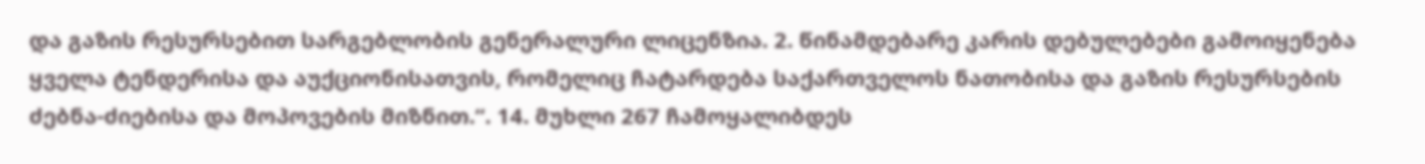და გაზის რესურსებით სარგებლობის გენერალური ლიცენზია. 2. წინამდებარე კარის დებულებები გამოიყენება ყველა ტენდერისა და აუქციონისათვის, რომელიც ჩატარდება საქართველოს ნათობისა და გაზის რესურსების ძებნა-ძიებისა და მოპოვების მიზნით.“. 14. მუხლი 267 ჩამოყალიბდეს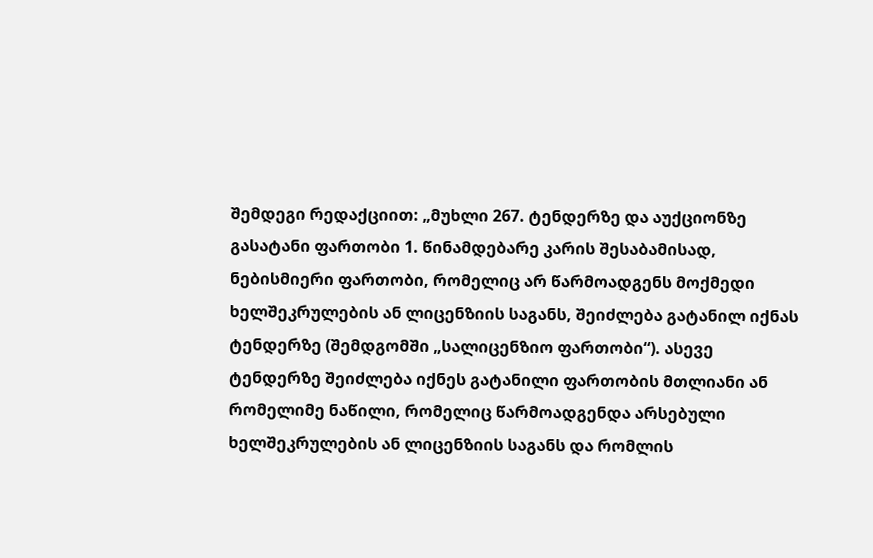შემდეგი რედაქციით: „მუხლი 267. ტენდერზე და აუქციონზე გასატანი ფართობი 1. წინამდებარე კარის შესაბამისად, ნებისმიერი ფართობი, რომელიც არ წარმოადგენს მოქმედი ხელშეკრულების ან ლიცენზიის საგანს, შეიძლება გატანილ იქნას ტენდერზე (შემდგომში „სალიცენზიო ფართობი“). ასევე ტენდერზე შეიძლება იქნეს გატანილი ფართობის მთლიანი ან რომელიმე ნაწილი, რომელიც წარმოადგენდა არსებული ხელშეკრულების ან ლიცენზიის საგანს და რომლის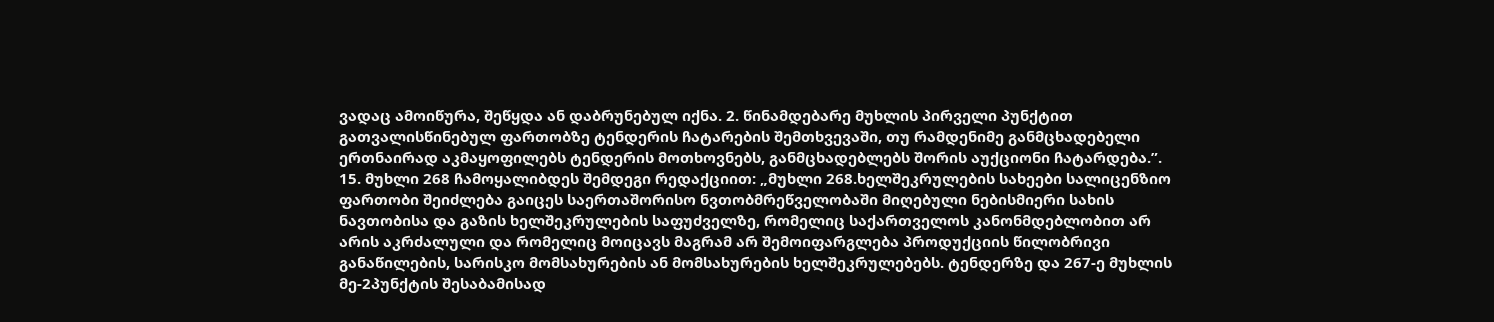ვადაც ამოიწურა, შეწყდა ან დაბრუნებულ იქნა. 2. წინამდებარე მუხლის პირველი პუნქტით გათვალისწინებულ ფართობზე ტენდერის ჩატარების შემთხვევაში, თუ რამდენიმე განმცხადებელი ერთნაირად აკმაყოფილებს ტენდერის მოთხოვნებს, განმცხადებლებს შორის აუქციონი ჩატარდება.”. 15. მუხლი 268 ჩამოყალიბდეს შემდეგი რედაქციით: „მუხლი 268.ხელშეკრულების სახეები სალიცენზიო ფართობი შეიძლება გაიცეს საერთაშორისო ნვთობმრეწველობაში მიღებული ნებისმიერი სახის ნავთობისა და გაზის ხელშეკრულების საფუძველზე, რომელიც საქართველოს კანონმდებლობით არ არის აკრძალული და რომელიც მოიცავს მაგრამ არ შემოიფარგლება პროდუქციის წილობრივი განაწილების, სარისკო მომსახურების ან მომსახურების ხელშეკრულებებს. ტენდერზე და 267-ე მუხლის მე-2პუნქტის შესაბამისად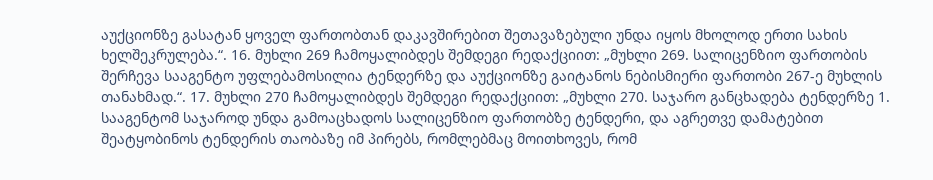აუქციონზე გასატან ყოველ ფართობთან დაკავშირებით შეთავაზებული უნდა იყოს მხოლოდ ერთი სახის ხელშეკრულება.“. 16. მუხლი 269 ჩამოყალიბდეს შემდეგი რედაქციით: „მუხლი 269. სალიცენზიო ფართობის შერჩევა სააგენტო უფლებამოსილია ტენდერზე და აუქციონზე გაიტანოს ნებისმიერი ფართობი 267-ე მუხლის თანახმად.“. 17. მუხლი 270 ჩამოყალიბდეს შემდეგი რედაქციით: „მუხლი 270. საჯარო განცხადება ტენდერზე 1. სააგენტომ საჯაროდ უნდა გამოაცხადოს სალიცენზიო ფართობზე ტენდერი, და აგრეთვე დამატებით შეატყობინოს ტენდერის თაობაზე იმ პირებს, რომლებმაც მოითხოვეს, რომ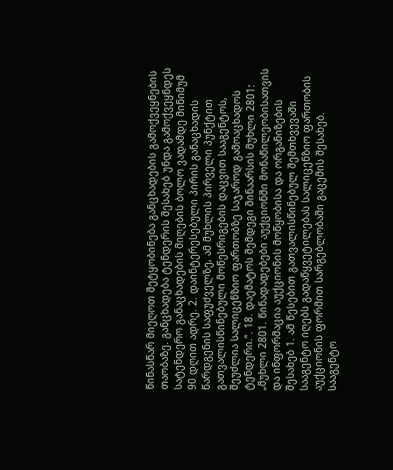წინასწარ მიეღოთ შეტყობინება განცხადების გამოქვეყნების თაობაზე. განცხადება ტენდერის შესახებ უნდა გამოქვეყნდეს სატენდერო განაცხადების მიღების ბოლო ვადამდე მინიმუმ 90 დღით ადრე. 2. დაინტერესებული პირის განაცხადის წარდგენის საფუძველზე, ამ მუხლის პირველი პუნქტით გათვალისწინებული მოწესრიგების დაცვით სააგენტოს, შეუძლია სალიცენზიო ფართობზე საჯაროდ გამოაცხადოს ტენდერი.“. 18. დაემატოს შემდეგი შინაარსის მუხლი 2801: „მუხლი 2801. წინადადებები აუქციონში მონაწილეობისათვის და ინფორმაცია აუქციონის მოწყობისა და ორგანიზების შესახებ 1. ამ წესებით გათვალისწინებულ შემთხვევაში სააგენტო იღებს გადაწყვეტილებას სალიცენზიო ფართობის აუქციონის ფორმით სარგებლობაში გაცემის შესახებ. სააგენტო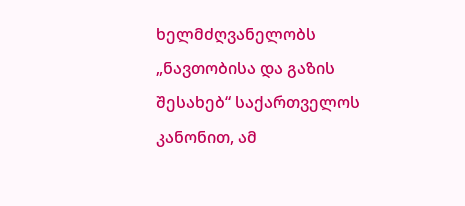ხელმძღვანელობს „ნავთობისა და გაზის შესახებ“ საქართველოს კანონით, ამ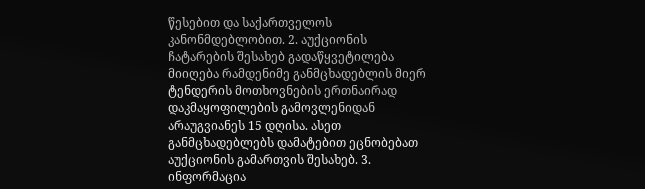წესებით და საქართველოს კანონმდებლობით. 2. აუქციონის ჩატარების შესახებ გადაწყვეტილება მიიღება რამდენიმე განმცხადებლის მიერ ტენდერის მოთხოვნების ერთნაირად დაკმაყოფილების გამოვლენიდან არაუგვიანეს 15 დღისა. ასეთ განმცხადებლებს დამატებით ეცნობებათ აუქციონის გამართვის შესახებ. 3. ინფორმაცია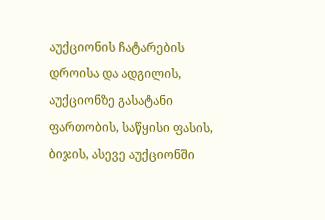აუქციონის ჩატარების დროისა და ადგილის, აუქციონზე გასატანი ფართობის, საწყისი ფასის, ბიჯის, ასევე აუქციონში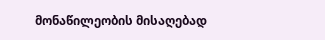მონაწილეობის მისაღებად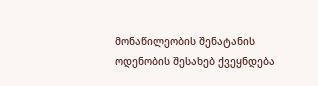მონაწილეობის შენატანის ოდენობის შესახებ ქვეყნდება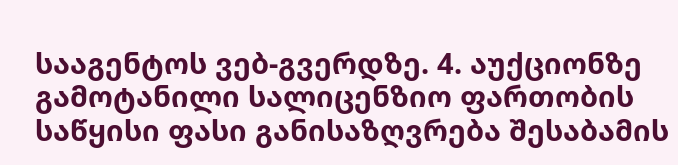სააგენტოს ვებ-გვერდზე. 4. აუქციონზე გამოტანილი სალიცენზიო ფართობის საწყისი ფასი განისაზღვრება შესაბამის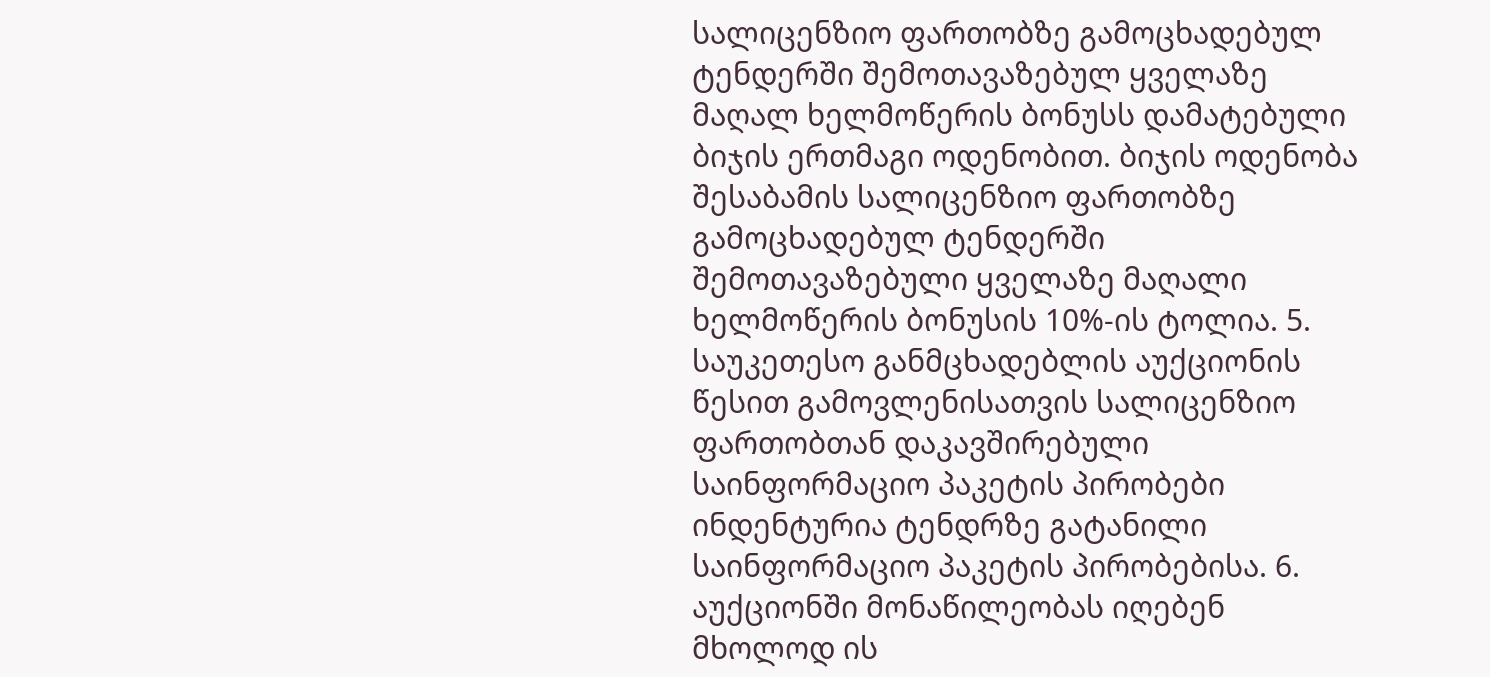სალიცენზიო ფართობზე გამოცხადებულ ტენდერში შემოთავაზებულ ყველაზე მაღალ ხელმოწერის ბონუსს დამატებული ბიჯის ერთმაგი ოდენობით. ბიჯის ოდენობა შესაბამის სალიცენზიო ფართობზე გამოცხადებულ ტენდერში შემოთავაზებული ყველაზე მაღალი ხელმოწერის ბონუსის 10%-ის ტოლია. 5. საუკეთესო განმცხადებლის აუქციონის წესით გამოვლენისათვის სალიცენზიო ფართობთან დაკავშირებული საინფორმაციო პაკეტის პირობები ინდენტურია ტენდრზე გატანილი საინფორმაციო პაკეტის პირობებისა. 6. აუქციონში მონაწილეობას იღებენ მხოლოდ ის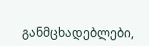განმცხადებლები,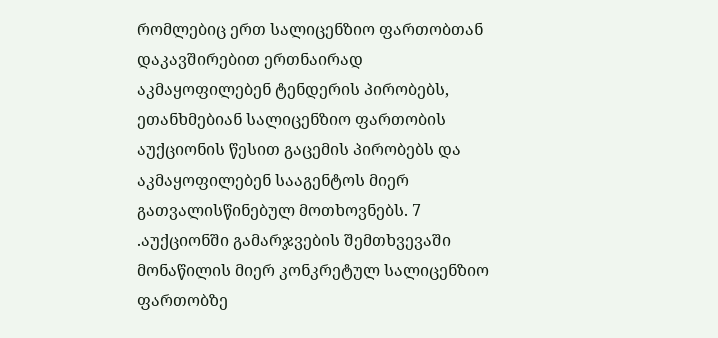რომლებიც ერთ სალიცენზიო ფართობთან დაკავშირებით ერთნაირად აკმაყოფილებენ ტენდერის პირობებს, ეთანხმებიან სალიცენზიო ფართობის აუქციონის წესით გაცემის პირობებს და აკმაყოფილებენ სააგენტოს მიერ გათვალისწინებულ მოთხოვნებს. 7 .აუქციონში გამარჯვების შემთხვევაში მონაწილის მიერ კონკრეტულ სალიცენზიო ფართობზე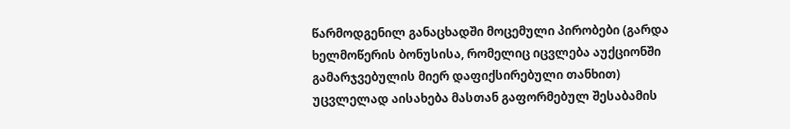წარმოდგენილ განაცხადში მოცემული პირობები (გარდა ხელმოწერის ბონუსისა, რომელიც იცვლება აუქციონში გამარჯვებულის მიერ დაფიქსირებული თანხით) უცვლელად აისახება მასთან გაფორმებულ შესაბამის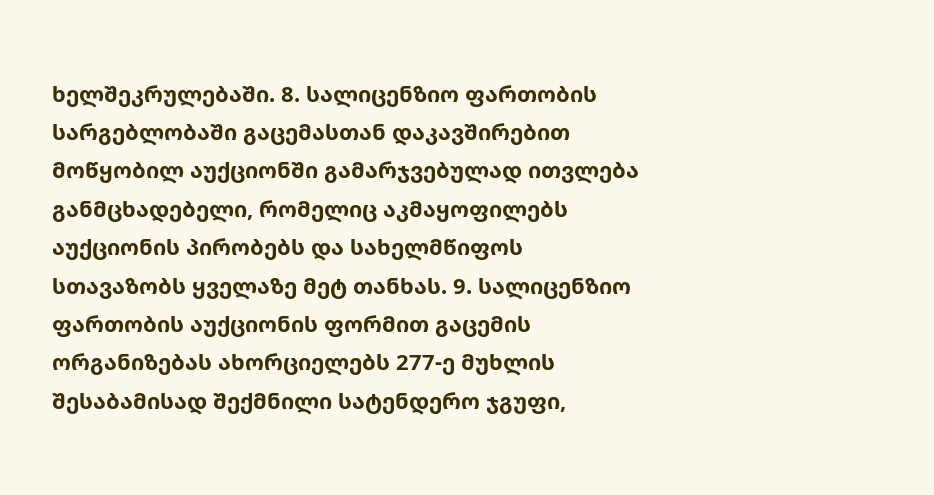ხელშეკრულებაში. 8. სალიცენზიო ფართობის სარგებლობაში გაცემასთან დაკავშირებით მოწყობილ აუქციონში გამარჯვებულად ითვლება განმცხადებელი, რომელიც აკმაყოფილებს აუქციონის პირობებს და სახელმწიფოს სთავაზობს ყველაზე მეტ თანხას. 9. სალიცენზიო ფართობის აუქციონის ფორმით გაცემის ორგანიზებას ახორციელებს 277-ე მუხლის შესაბამისად შექმნილი სატენდერო ჯგუფი,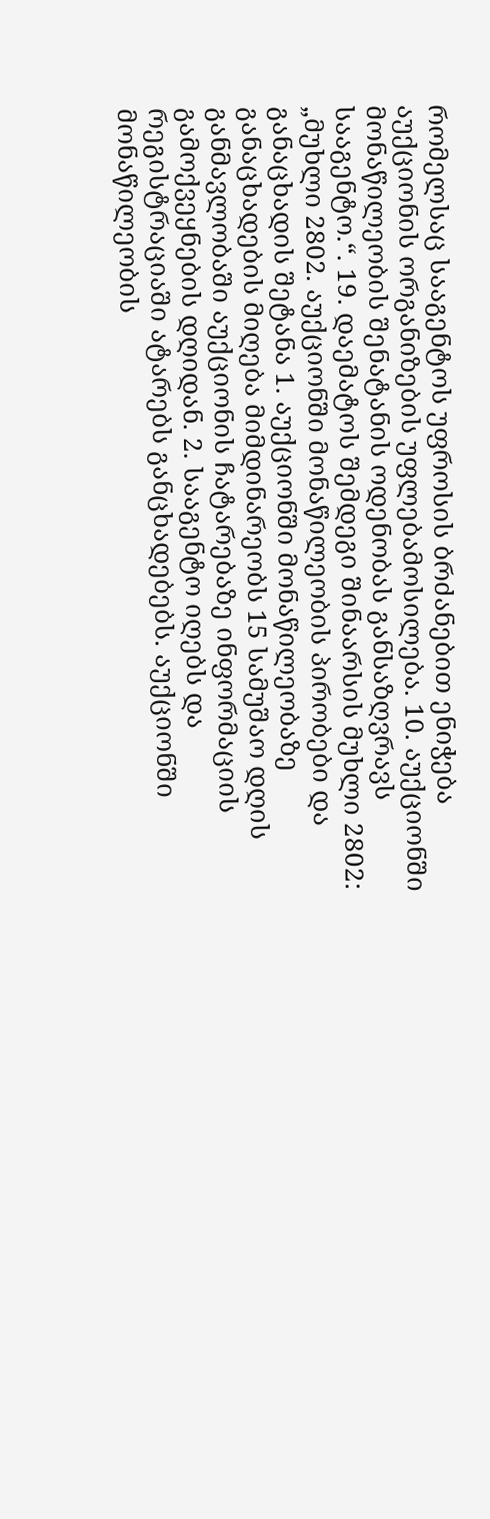რომელსაც სააგენტოს უფროსის ბრძანებით ენიჭება აუქციონის ორგანიზების უფლებამოსილება. 10. აუქციონში მონაწილეობის შენატანის ოდენობას განსაზღვრავს სააგენტო.“. 19. დაემატოს შემდეგი შინაარსის მუხლი 2802: „მუხლი 2802. აუქციონში მონაწილეობის პირობები და განაცხადის შეტანა 1. აუქციონში მონაწილეობაზე განაცხადების მიღება მიმდინარეობს 15 სამუშაო დღის განმავლობაში აუქციონის ჩატარებაზე ინფორმაციის გამოქვეყნების დღიდან. 2. სააგენტო იღებს და რეგისტრაციაში ატარებს განცხადებებს. აუქციონში მონაწილეობის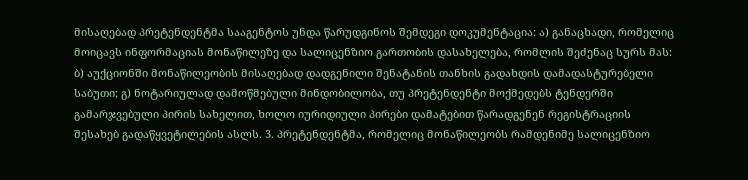მისაღებად პრეტენდენტმა სააგენტოს უნდა წარუდგინოს შემდეგი დოკუმენტაცია: ა) განაცხადი, რომელიც მოიცავს ინფორმაციას მონაწილეზე და სალიცენზიო გართობის დასახელება, რომლის შეძენაც სურს მას: ბ) აუქციონში მონაწილეობის მისაღებად დადგენილი შენატანის თანხის გადახდის დამადასტურებელი საბუთი; გ) ნოტარიულად დამოწმებული მინდობილობა, თუ პრეტენდენტი მოქმედებს ტენდერში გამარჯვებული პირის სახელით, ხოლო იურიდიული პირები დამატებით წარადგენენ რეგისტრაციის შესახებ გადაწყვეტილების ასლს. 3. პრეტენდენტმა, რომელიც მონაწილეობს რამდენიმე სალიცენზიო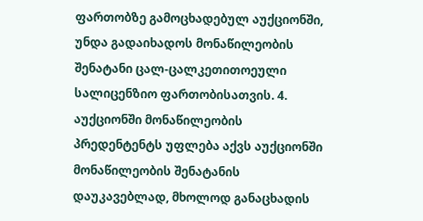ფართობზე გამოცხადებულ აუქციონში, უნდა გადაიხადოს მონაწილეობის შენატანი ცალ-ცალკეთითოეული სალიცენზიო ფართობისათვის. 4. აუქციონში მონაწილეობის პრედენტენტს უფლება აქვს აუქციონში მონაწილეობის შენატანის დაუკავებლად, მხოლოდ განაცხადის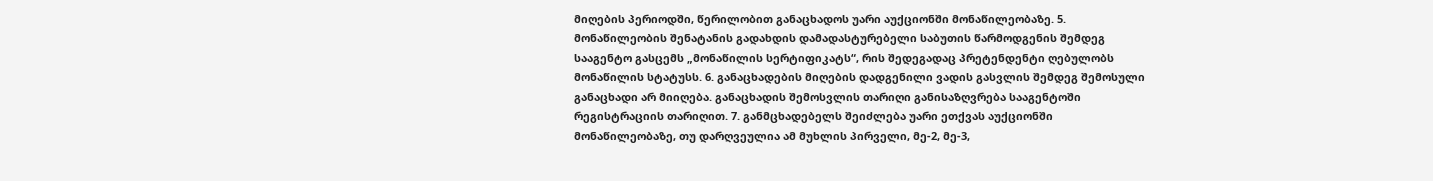მიღების პერიოდში, წერილობით განაცხადოს უარი აუქციონში მონაწილეობაზე. 5. მონაწილეობის შენატანის გადახდის დამადასტურებელი საბუთის წარმოდგენის შემდეგ სააგენტო გასცემს „მონაწილის სერტიფიკატს“, რის შედეგადაც პრეტენდენტი ღებულობს მონაწილის სტატუსს. 6. განაცხადების მიღების დადგენილი ვადის გასვლის შემდეგ შემოსული განაცხადი არ მიიღება. განაცხადის შემოსვლის თარიღი განისაზღვრება სააგენტოში რეგისტრაციის თარიღით. 7. განმცხადებელს შეიძლება უარი ეთქვას აუქციონში მონაწილეობაზე, თუ დარღვეულია ამ მუხლის პირველი, მე-2, მე-3,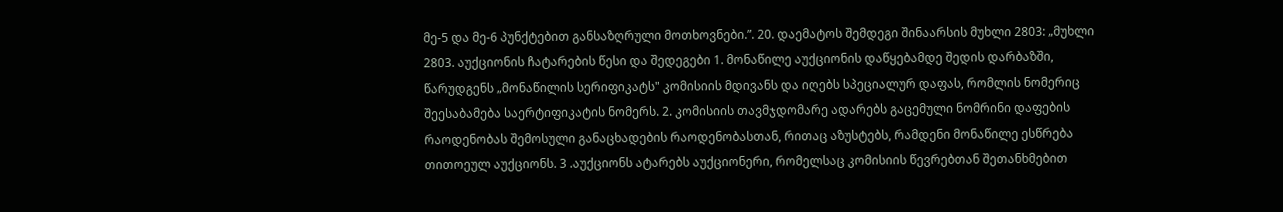მე-5 და მე-6 პუნქტებით განსაზღრული მოთხოვნები.”. 20. დაემატოს შემდეგი შინაარსის მუხლი 2803: „მუხლი 2803. აუქციონის ჩატარების წესი და შედეგები 1. მონაწილე აუქციონის დაწყებამდე შედის დარბაზში, წარუდგენს „მონაწილის სერიფიკატს" კომისიის მდივანს და იღებს სპეციალურ დაფას, რომლის ნომერიც შეესაბამება საერტიფიკატის ნომერს. 2. კომისიის თავმჯდომარე ადარებს გაცემული ნომრინი დაფების რაოდენობას შემოსული განაცხადების რაოდენობასთან, რითაც აზუსტებს, რამდენი მონაწილე ესწრება თითოეულ აუქციონს. 3 .აუქციონს ატარებს აუქციონერი, რომელსაც კომისიის წევრებთან შეთანხმებით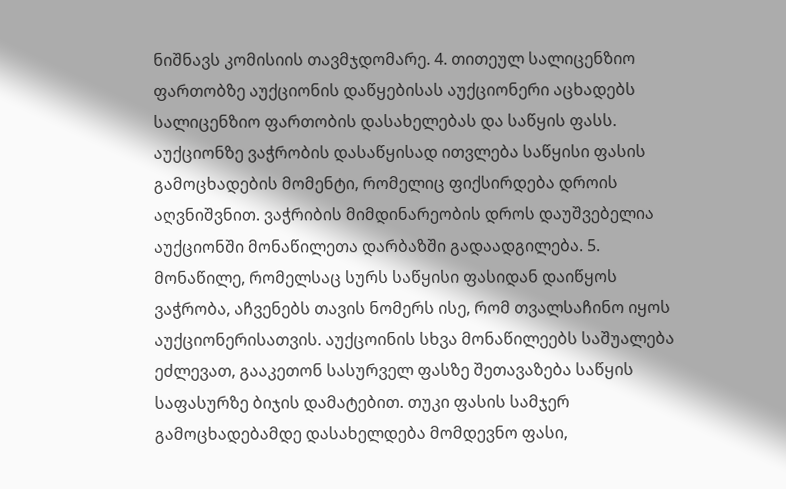ნიშნავს კომისიის თავმჯდომარე. 4. თითეულ სალიცენზიო ფართობზე აუქციონის დაწყებისას აუქციონერი აცხადებს სალიცენზიო ფართობის დასახელებას და საწყის ფასს. აუქციონზე ვაჭრობის დასაწყისად ითვლება საწყისი ფასის გამოცხადების მომენტი, რომელიც ფიქსირდება დროის აღვნიშვნით. ვაჭრიბის მიმდინარეობის დროს დაუშვებელია აუქციონში მონაწილეთა დარბაზში გადაადგილება. 5. მონაწილე, რომელსაც სურს საწყისი ფასიდან დაიწყოს ვაჭრობა, აჩვენებს თავის ნომერს ისე, რომ თვალსაჩინო იყოს აუქციონერისათვის. აუქცოინის სხვა მონაწილეებს საშუალება ეძლევათ, გააკეთონ სასურველ ფასზე შეთავაზება საწყის საფასურზე ბიჯის დამატებით. თუკი ფასის სამჯერ გამოცხადებამდე დასახელდება მომდევნო ფასი,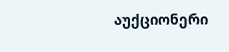აუქციონერი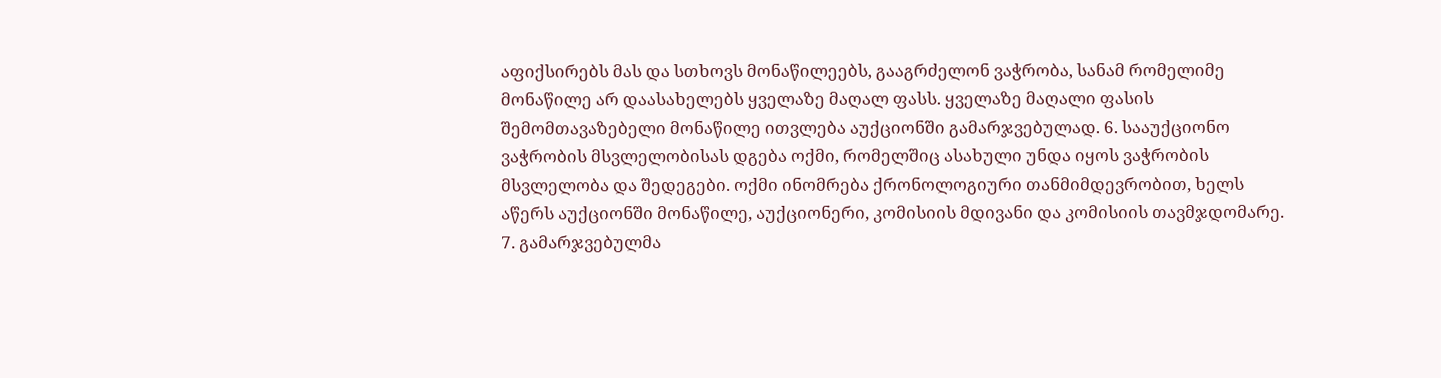აფიქსირებს მას და სთხოვს მონაწილეებს, გააგრძელონ ვაჭრობა, სანამ რომელიმე მონაწილე არ დაასახელებს ყველაზე მაღალ ფასს. ყველაზე მაღალი ფასის შემომთავაზებელი მონაწილე ითვლება აუქციონში გამარჯვებულად. 6. სააუქციონო ვაჭრობის მსვლელობისას დგება ოქმი, რომელშიც ასახული უნდა იყოს ვაჭრობის მსვლელობა და შედეგები. ოქმი ინომრება ქრონოლოგიური თანმიმდევრობით, ხელს აწერს აუქციონში მონაწილე, აუქციონერი, კომისიის მდივანი და კომისიის თავმჯდომარე. 7. გამარჯვებულმა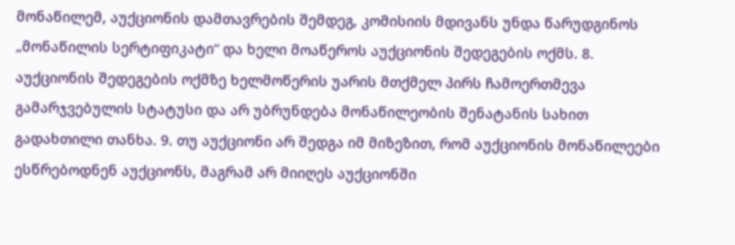მონაწილემ, აუქციონის დამთავრების შემდეგ, კომისიის მდივანს უნდა წარუდგინოს „მონაწილის სერტიფიკატი“ და ხელი მოაწეროს აუქციონის შედეგების ოქმს. 8. აუქციონის შედეგების ოქმზე ხელმოწერის უარის მთქმელ პირს ჩამოერთმევა გამარჯვებულის სტატუსი და არ უბრუნდება მონაწილეობის შენატანის სახით გადახთილი თანხა. 9. თუ აუქციონი არ შედგა იმ მიზეზით, რომ აუქციონის მონაწილეები ესწრებოდნენ აუქციონს, მაგრამ არ მიიღეს აუქციონში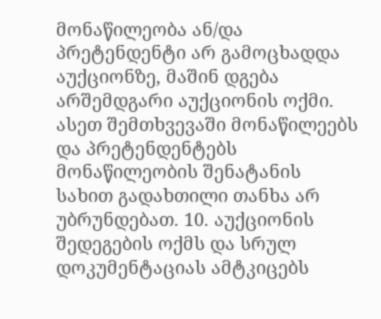მონაწილეობა ან/და პრეტენდენტი არ გამოცხადდა აუქციონზე, მაშინ დგება არშემდგარი აუქციონის ოქმი. ასეთ შემთხვევაში მონაწილეებს და პრეტენდენტებს მონაწილეობის შენატანის სახით გადახთილი თანხა არ უბრუნდებათ. 10. აუქციონის შედეგების ოქმს და სრულ დოკუმენტაციას ამტკიცებს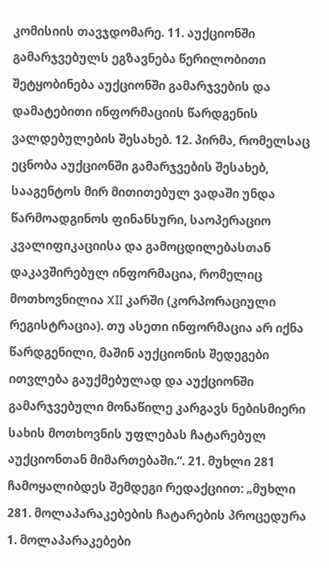კომისიის თავჯდომარე. 11. აუქციონში გამარჯვებულს ეგზავნება წერილობითი შეტყობინება აუქციონში გამარჯვების და დამატებითი ინფორმაციის წარდგენის ვალდებულების შესახებ. 12. პირმა, რომელსაც ეცნობა აუქციონში გამარჯვების შესახებ, სააგენტოს მირ მითითებულ ვადაში უნდა წარმოადგინოს ფინანსური, საოპერაციო კვალიფიკაციისა და გამოცდილებასთან დაკავშირებულ ინფორმაცია, რომელიც მოთხოვნილია XII კარში (კორპორაციული რეგისტრაცია). თუ ასეთი ინფორმაცია არ იქნა წარდგენილი, მაშინ აუქციონის შედეგები ითვლება გაუქმებულად და აუქციონში გამარჯვებული მონაწილე კარგავს ნებისმიერი სახის მოთხოვნის უფლებას ჩატარებულ აუქციონთან მიმართებაში.“. 21. მუხლი 281 ჩამოყალიბდეს შემდეგი რედაქციით: „მუხლი 281. მოლაპარაკებების ჩატარების პროცედურა 1. მოლაპარაკებები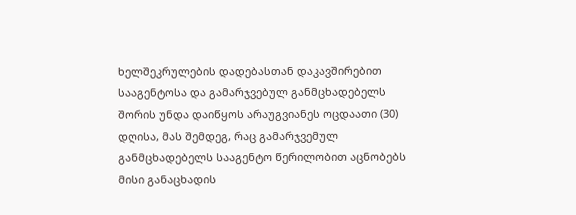ხელშეკრულების დადებასთან დაკავშირებით სააგენტოსა და გამარჯვებულ განმცხადებელს შორის უნდა დაიწყოს არაუგვიანეს ოცდაათი (30) დღისა, მას შემდეგ, რაც გამარჯვემულ განმცხადებელს სააგენტო წერილობით აცნობებს მისი განაცხადის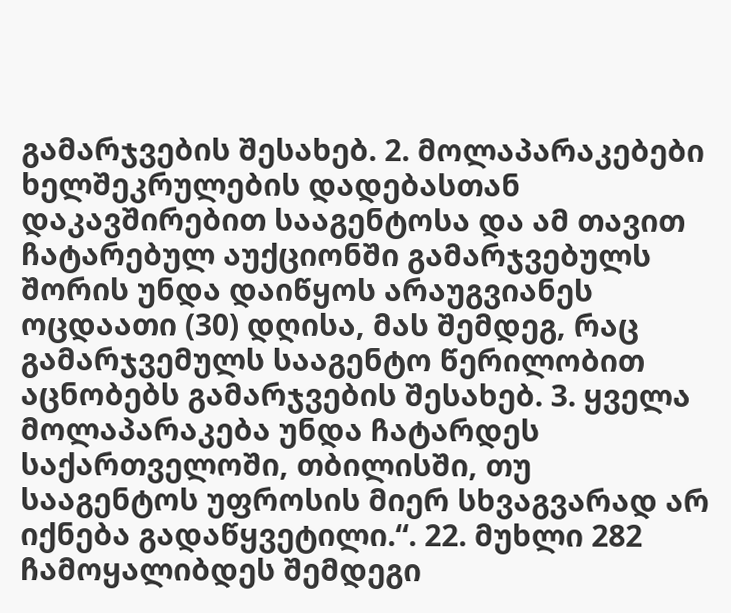გამარჯვების შესახებ. 2. მოლაპარაკებები ხელშეკრულების დადებასთან დაკავშირებით სააგენტოსა და ამ თავით ჩატარებულ აუქციონში გამარჯვებულს შორის უნდა დაიწყოს არაუგვიანეს ოცდაათი (30) დღისა, მას შემდეგ, რაც გამარჯვემულს სააგენტო წერილობით აცნობებს გამარჯვების შესახებ. 3. ყველა მოლაპარაკება უნდა ჩატარდეს საქართველოში, თბილისში, თუ სააგენტოს უფროსის მიერ სხვაგვარად არ იქნება გადაწყვეტილი.“. 22. მუხლი 282 ჩამოყალიბდეს შემდეგი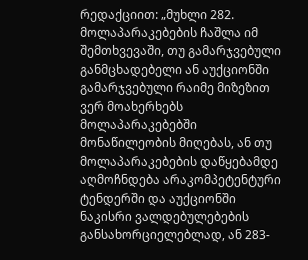რედაქციით: „მუხლი 282. მოლაპარაკებების ჩაშლა იმ შემთხვევაში, თუ გამარჯვებული განმცხადებელი ან აუქციონში გამარჯვებული რაიმე მიზეზით ვერ მოახერხებს მოლაპარაკებებში მონაწილეობის მიღებას, ან თუ მოლაპარაკებების დაწყებამდე აღმოჩნდება არაკომპეტენტური ტენდერში და აუქციონში ნაკისრი ვალდებულებების განსახორციელებლად, ან 283-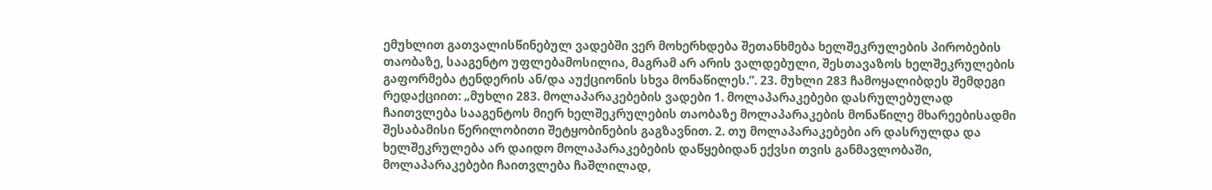ემუხლით გათვალისწინებულ ვადებში ვერ მოხერხდება შეთანხმება ხელშეკრულების პირობების თაობაზე, სააგენტო უფლებამოსილია, მაგრამ არ არის ვალდებული, შესთავაზოს ხელშეკრულების გაფორმება ტენდერის ან/და აუქციონის სხვა მონაწილეს.”. 23. მუხლი 283 ჩამოყალიბდეს შემდეგი რედაქციით: „მუხლი 283. მოლაპარაკებების ვადები 1. მოლაპარაკებები დასრულებულად ჩაითვლება სააგენტოს მიერ ხელშეკრულების თაობაზე მოლაპარაკების მონაწილე მხარეებისადმი შესაბამისი წერილობითი შეტყობინების გაგზავნით. 2. თუ მოლაპარაკებები არ დასრულდა და ხელშეკრულება არ დაიდო მოლაპარაკებების დაწყებიდან ექვსი თვის განმავლობაში, მოლაპარაკებები ჩაითვლება ჩაშლილად,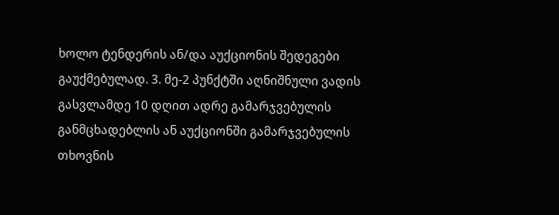ხოლო ტენდერის ან/და აუქციონის შედეგები გაუქმებულად. 3. მე-2 პუნქტში აღნიშნული ვადის გასვლამდე 10 დღით ადრე გამარჯვებულის განმცხადებლის ან აუქციონში გამარჯვებულის თხოვნის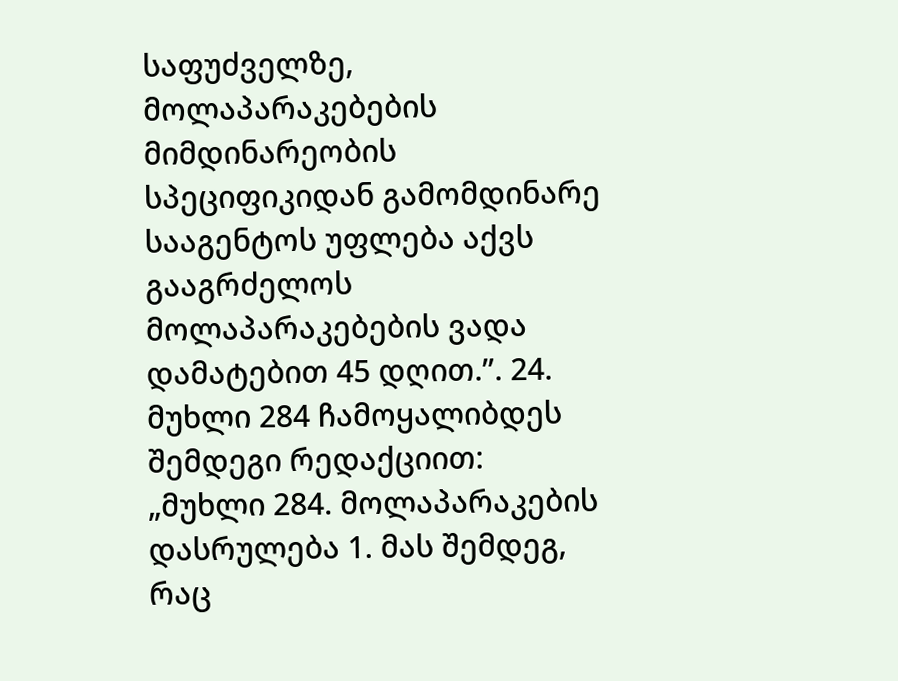საფუძველზე, მოლაპარაკებების მიმდინარეობის სპეციფიკიდან გამომდინარე სააგენტოს უფლება აქვს გააგრძელოს მოლაპარაკებების ვადა დამატებით 45 დღით.”. 24. მუხლი 284 ჩამოყალიბდეს შემდეგი რედაქციით: „მუხლი 284. მოლაპარაკების დასრულება 1. მას შემდეგ, რაც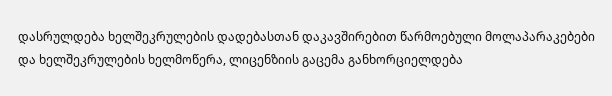დასრულდება ხელშეკრულების დადებასთან დაკავშირებით წარმოებული მოლაპარაკებები და ხელშეკრულების ხელმოწერა, ლიცენზიის გაცემა განხორციელდება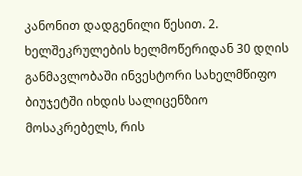კანონით დადგენილი წესით. 2. ხელშეკრულების ხელმოწერიდან 30 დღის განმავლობაში ინვესტორი სახელმწიფო ბიუჯეტში იხდის სალიცენზიო მოსაკრებელს, რის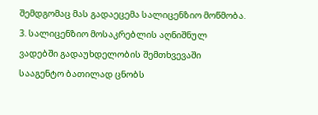შემდგომაც მას გადაეცემა სალიცენზიო მოწმობა. 3. სალიცენზიო მოსაკრებლის აღნიშნულ ვადებში გადაუხდელობის შემთხვევაში სააგენტო ბათილად ცნობს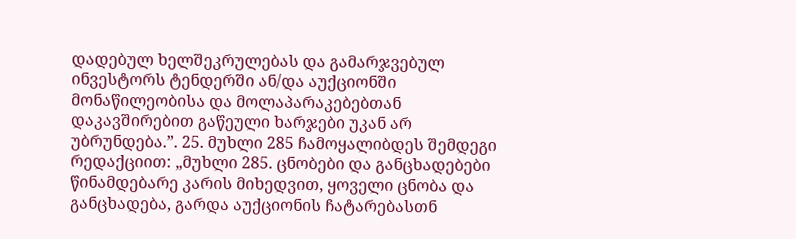დადებულ ხელშეკრულებას და გამარჯვებულ ინვესტორს ტენდერში ან/და აუქციონში მონაწილეობისა და მოლაპარაკებებთან დაკავშირებით გაწეული ხარჯები უკან არ უბრუნდება.”. 25. მუხლი 285 ჩამოყალიბდეს შემდეგი რედაქციით: „მუხლი 285. ცნობები და განცხადებები წინამდებარე კარის მიხედვით, ყოველი ცნობა და განცხადება, გარდა აუქციონის ჩატარებასთნ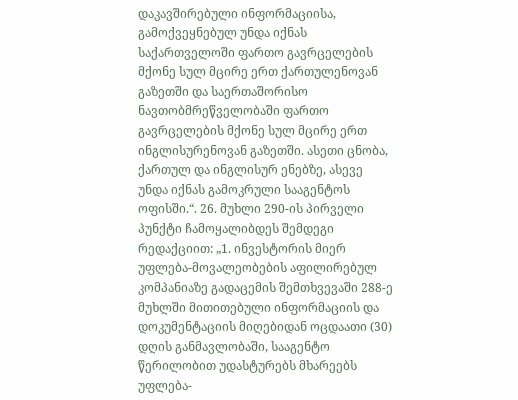დაკავშირებული ინფორმაციისა, გამოქვეყნებულ უნდა იქნას საქართველოში ფართო გავრცელების მქონე სულ მცირე ერთ ქართულენოვან გაზეთში და საერთაშორისო ნავთობმრეწველობაში ფართო გავრცელების მქონე სულ მცირე ერთ ინგლისურენოვან გაზეთში. ასეთი ცნობა, ქართულ და ინგლისურ ენებზე, ასევე უნდა იქნას გამოკრული სააგენტოს ოფისში.“. 26. მუხლი 290-ის პირველი პუნქტი ჩამოყალიბდეს შემდეგი რედაქციით: „1. ინვესტორის მიერ უფლება-მოვალეობების აფილირებულ კომპანიაზე გადაცემის შემთხვევაში 288-ე მუხლში მითითებული ინფორმაციის და დოკუმენტაციის მიღებიდან ოცდაათი (30) დღის განმავლობაში, სააგენტო წერილობით უდასტურებს მხარეებს უფლება-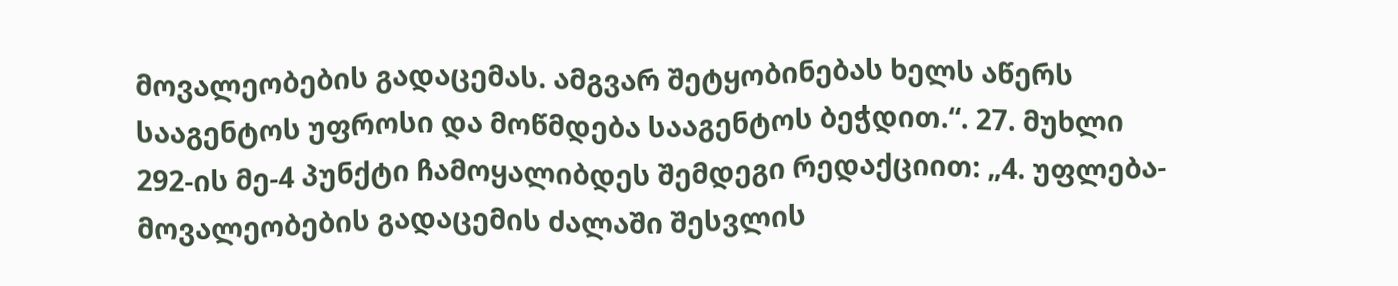მოვალეობების გადაცემას. ამგვარ შეტყობინებას ხელს აწერს სააგენტოს უფროსი და მოწმდება სააგენტოს ბეჭდით.“. 27. მუხლი 292-ის მე-4 პუნქტი ჩამოყალიბდეს შემდეგი რედაქციით: „4. უფლება-მოვალეობების გადაცემის ძალაში შესვლის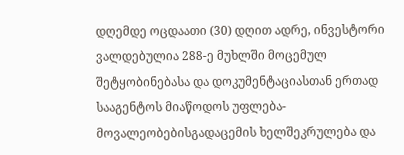დღემდე ოცდაათი (30) დღით ადრე, ინვესტორი ვალდებულია 288-ე მუხლში მოცემულ შეტყობინებასა და დოკუმენტაციასთან ერთად სააგენტოს მიაწოდოს უფლება-მოვალეობებისგადაცემის ხელშეკრულება და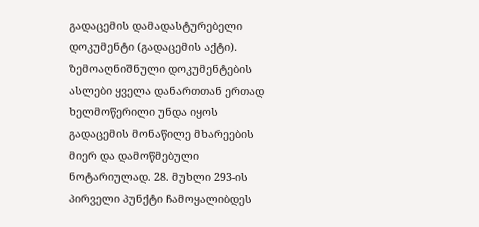გადაცემის დამადასტურებელი დოკუმენტი (გადაცემის აქტი). ზემოაღნიშნული დოკუმენტების ასლები ყველა დანართთან ერთად ხელმოწერილი უნდა იყოს გადაცემის მონაწილე მხარეების მიერ და დამოწმებული ნოტარიულად. 28. მუხლი 293-ის პირველი პუნქტი ჩამოყალიბდეს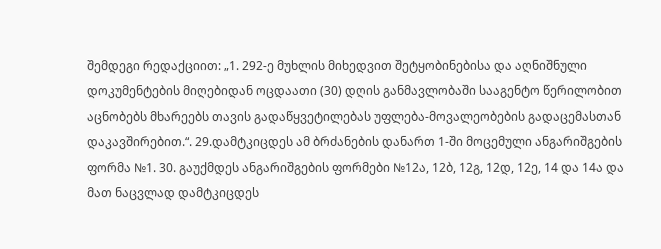შემდეგი რედაქციით: „1. 292-ე მუხლის მიხედვით შეტყობინებისა და აღნიშნული დოკუმენტების მიღებიდან ოცდაათი (30) დღის განმავლობაში სააგენტო წერილობით აცნობებს მხარეებს თავის გადაწყვეტილებას უფლება-მოვალეობების გადაცემასთან დაკავშირებით.“. 29.დამტკიცდეს ამ ბრძანების დანართ 1-ში მოცემული ანგარიშგების ფორმა №1. 30. გაუქმდეს ანგარიშგების ფორმები №12ა, 12ბ, 12გ, 12დ, 12ე, 14 და 14ა და მათ ნაცვლად დამტკიცდეს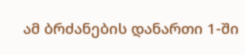ამ ბრძანების დანართი 1-ში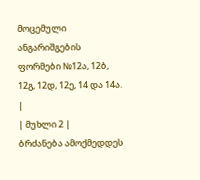მოცემული ანგარიშგების ფორმები №12ა, 12ბ, 12გ, 12დ, 12ე, 14 და 14ა.
|
| მუხლი 2 |
ბრძანება ამოქმედდეს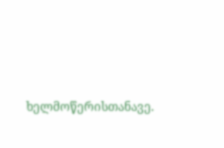ხელმოწერისთანავე.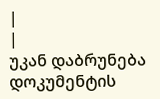|
|
უკან დაბრუნება
დოკუმენტის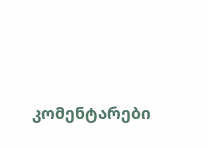კომენტარები